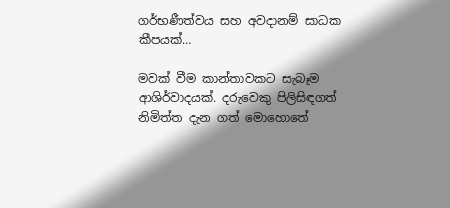ගර්භණීත්වය සහ අවදානම් සාධක කීපයක්…

මවක් වීම කාන්තාවකට සැබෑම ආශිර්වාදයක්. දරුවෙකු පිලිසිඳගත් නිමිත්ත දැන ගත් මොහොතේ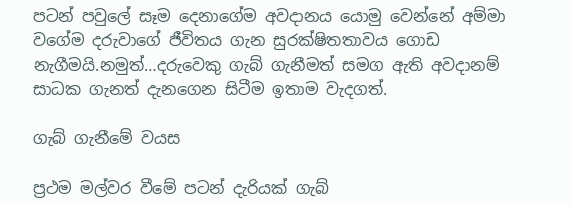පටන් පවුලේ සෑම දෙනාගේම අවදානය යොමු වෙන්නේ අම්මා වගේම දරුවාගේ ජීවිතය ගැන සුරක්ෂිතතාවය ගොඩ නැගීමයි.නමුත්…දරුවෙකු ගැබ් ගැනීමත් සමග ඇති අවදානම් සාධක ගැනත් දැනගෙන සිටීම ඉතාම වැදගත්.

ගැබ් ගැනීමේ වයස

ප්‍රථම මල්වර වීමේ පටන් දැරියක් ගැබ්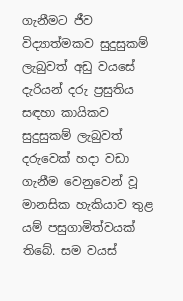ගැනීමට ජීව විද්‍යාත්මකව සුදුසුකම් ලැබුවත් අඩු වයසේ දැරියන් දරු ප්‍රසුතිය සඳහා කායිකව සුදුසුකම් ලැබුවත් දරුවෙක් හදා වඩා ගැනීම වෙනුවෙන් වූ මානසික හැකියාව තුළ යම් පසුගාමිත්වයක් තිබේ. සම වයස්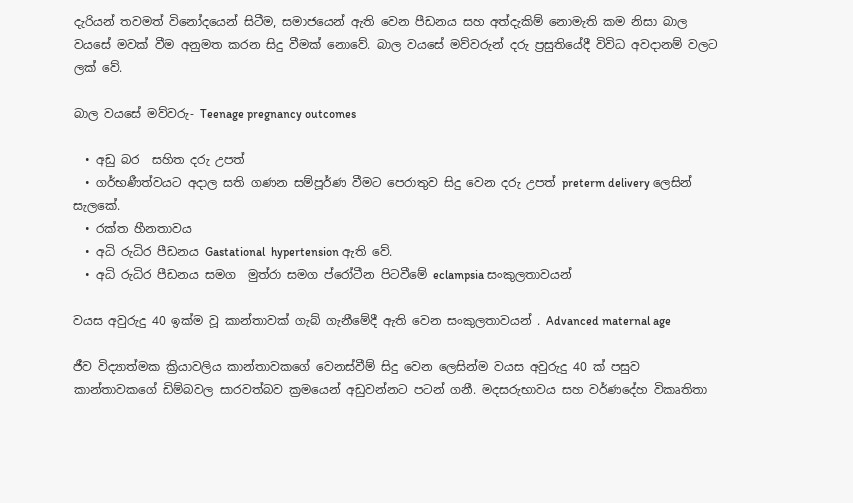දැරියන් තවමත් විනෝදයෙන් සිටීම, සමාජයෙන් ඇති වෙන පීඩනය සහ අත්දැකිම් නොමැති කම නිසා බාල වයසේ මවක් වීම අනුමත කරන සිදු වීමක් නොවේ. බාල වයසේ මව්වරුන් දරු ප්‍රසුතියේදී විවිධ අවදානම් වලට ලක් වේ.

බාල වයසේ මව්වරු- Teenage pregnancy outcomes

  • අඩු බර  සහිත දරු උපත්
  • ගර්භණීත්වයට අදාල සති ගණන සම්පූර්ණ වීමට පෙරාතුව සිදු වෙන දරු උපත් preterm delivery ලෙසින් සැලකේ.
  • රක්ත හීනතාවය
  • අධි රුධිර පීඩනය Gastational  hypertension ඇති වේ.
  • අධි රුධිර පීඩනය සමග  මුත්රා සමග ප්රෝටීන පිටවීමේ eclampsia සංකුලතාවයන්

වයස අවුරුදු 40 ඉක්ම වූ කාන්තාවක් ගැබ් ගැනීමේදී ඇති වෙන සංකුලතාවයන් . Advanced maternal age

ජීව විද්‍යාත්මක ක්‍රියාවලිය කාන්තාවකගේ වෙනස්වීම් සිදු වෙන ලෙසින්ම වයස අවුරුදු 40 ක් පසුව කාන්තාවකගේ ඩිම්බවල සාරවත්බව ක්‍රමයෙන් අඩුවන්නට පටන් ගනී. මදසරුභාවය සහ වර්ණදේහ විකෘතිතා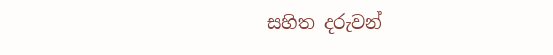සහිත දරුවන්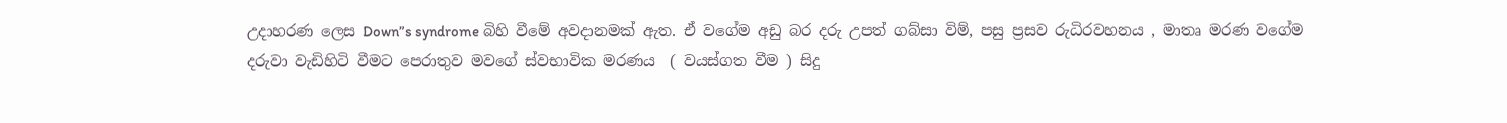උදාහරණ ලෙස Down”s syndrome බිහි වීමේ අවදානමක් ඇත. ඒ වගේම අඩු බර දරු උපත් ගබ්සා විම්, පසු ප්‍රසව රුධිරවහනය , මාතෘ මරණ වගේම දරුවා වැඩිහිටි වීමට පෙරාතුව මවගේ ස්වභාවික මරණය  ( වයස්ගත වීම ) සිදු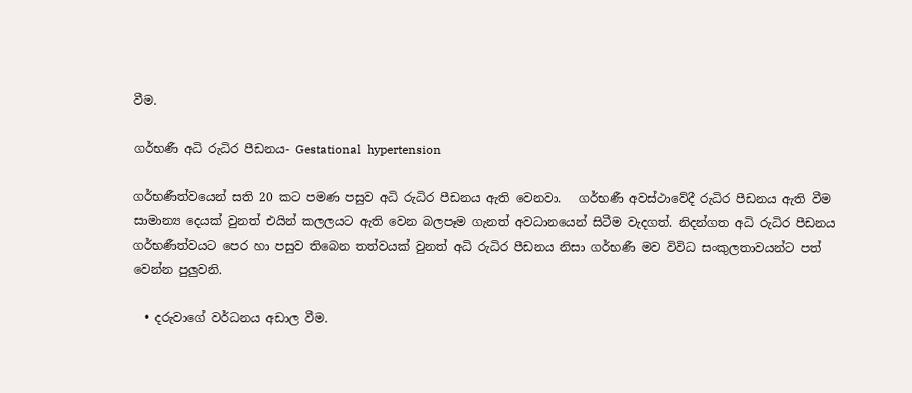වීම.

ගර්භණී අධි රුධිර පීඩනය- Gestational  hypertension

ගර්භණීත්වයෙන් සති 20 කට පමණ පසුව අධි රුධිර පීඩනය ඇති වෙනවා.   ගර්භණී අවස්ථාවේදී රුධිර පීඩනය ඇති වීම සාමාන්‍ය දෙයක් වුනත් එයින් කලලයට ඇති වෙන බලපෑම ගැනත් අවධානයෙන් සිටීම වැදගත්. නිදන්ගත අධි රුධිර පීඩනය ගර්භණීත්වයට පෙර හා පසුව තිබෙන තත්වයක් වුනත් අධි රුධිර පීඩනය නිසා ගර්භණී මව විවිධ සංකුලතාවයන්ට පත් වෙන්න පුලුවනි.

  • දරුවාගේ වර්ධනය අඩාල වීම.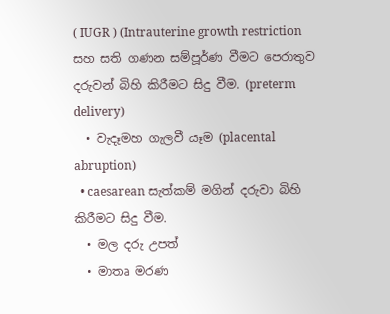( IUGR ) (Intrauterine growth restriction සහ සති ගණන සම්පූර්ණ වීමට පෙරාතුව දරුවන් බිහි කිරීමට සිදු වීම. (preterm delivery)
  • වැදෑමහ ගැලවී යෑම (placental  abruption)
  • caesarean සැත්කම් මගින් දරුවා බිහි කිරීමට සිදු වීම.
  • මල දරු උපත්
  • මාතෘ මරණ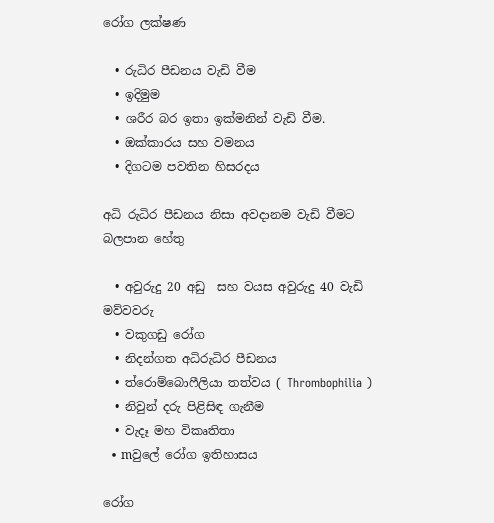රෝග ලක්ෂණ

  • රුධිර පීඩනය වැඩි වීම
  • ඉදිමුම
  • ශරීර බර ඉතා ඉක්මනින් වැඩි වීම.
  • ඔක්කාරය සහ වමනය
  • දිගටම පවතින හිසරදය

අධි රුධිර පීඩනය නිසා අවදානම වැඩි වීමට බලපාන හේතු

  • අවුරුදු 20 අඩු  සහ වයස අවුරුදු 40 වැඩි මව්වවරු
  • වකුගඩු රෝග
  • නිදන්ගත අධිරුධිර පීඩනය
  • ත්රොම්බොෆීලියා තත්වය ( Thrombophilia )
  • නිවුන් දරු පිළිසිඳ ගැනීම
  • වැදෑ මහ විකෘතිතා
  • mවුලේ රෝග ඉතිහාසය

රෝග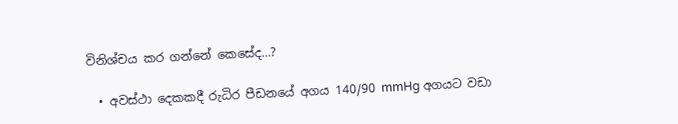විනිශ්චය කර ගන්නේ කෙසේද…?

  • අවස්ථා දෙකකදී රුධිර පීඩනයේ අගය 140/90 mmHg අගයට වඩා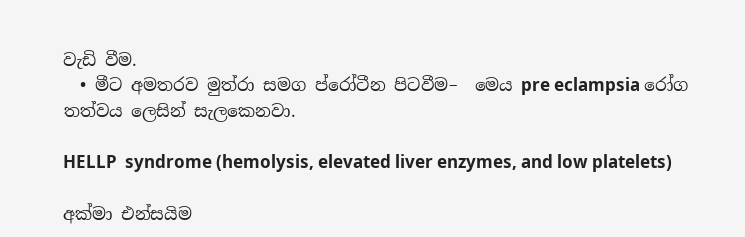වැඩි වීම.
  • මීට අමතරව මුත්රා සමග ප්රෝටීන පිටවීම–  මෙය pre eclampsia රෝග තත්වය ලෙසින් සැලකෙනවා.

HELLP  syndrome (hemolysis, elevated liver enzymes, and low platelets)

අක්මා එන්සයිම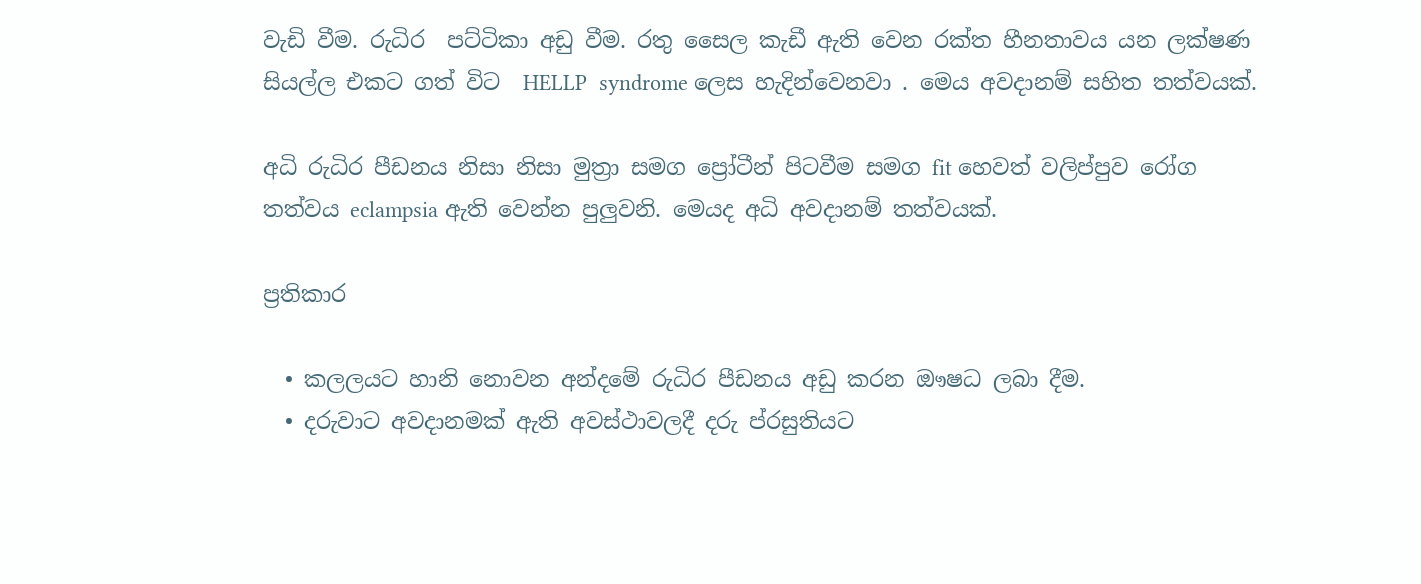වැඩි වීම. රුධිර  පට්ටිකා අඩු වීම. රතු සෛල කැඩී ඇති වෙන රක්ත හීනතාවය යන ලක්ෂණ සියල්ල එකට ගත් විට  HELLP  syndrome ලෙස හැදින්වෙනවා . මෙය අවදානම් සහිත තත්වයක්.

අධි රුධිර පීඩනය නිසා නිසා මුත්‍රා සමග ප්‍රෝටීන් පිටවීම සමග fit හෙවත් වලිප්පුව රෝග තත්වය eclampsia ඇති වෙන්න පුලුවනි. මෙයද අධි අවදානම් තත්වයක්.

ප්‍රතිකාර

  • කලලයට හානි නොවන අන්දමේ රුධිර පීඩනය අඩු කරන ඖෂධ ලබා දීම.
  • දරුවාට අවදානමක් ඇති අවස්ථාවලදී දරු ප්රසුතියට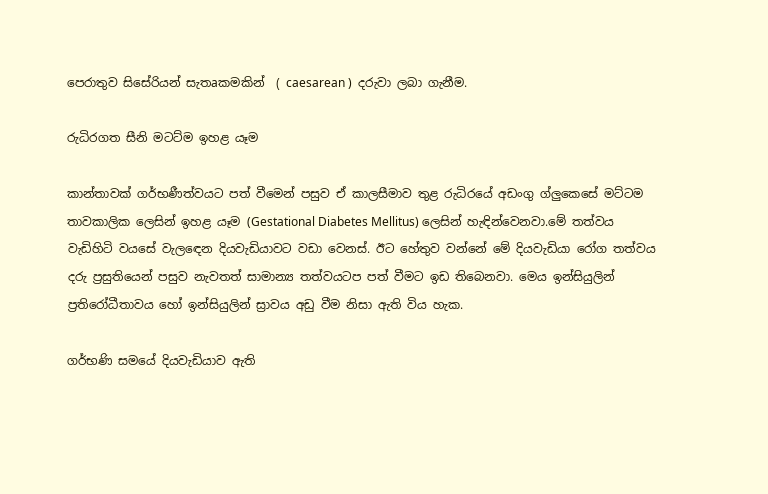පෙරාතුව සිසේරියන් සැතaකමකින්  ( caesarean )  දරුවා ලබා ගැනීම.

රුධිරගත සීනි මටට්ම ඉහළ යෑම

කාන්තාවක් ගර්භණීත්වයට පත් වීමෙන් පසුව ඒ කාලසීමාව තුළ රුධිරයේ අඩංගු ග්ලුකෙසේ මට්ටම තාවකාලික ලෙසින් ඉහළ යෑම (Gestational Diabetes Mellitus) ලෙසින් හැඳින්වෙනවා.මේ තත්වය වැඩිහිටි වයසේ වැලඳෙන දියවැඩියාවට වඩා වෙනස්. ඊට හේතුව වන්නේ මේ දියවැඩියා රෝග තත්වය දරු ප්‍රසුතියෙන් පසුව නැවතත් සාමාන්‍ය තත්වයටප පත් වීමට ඉඩ තිබෙනවා. මෙය ඉන්සියුලින් ප්‍රතිරෝධීතාවය හෝ ඉන්සියුලින් ස්‍රාවය අඩු වීම නිසා ඇති විය හැක.

ගර්භණි සමයේ දියවැඩියාව ඇති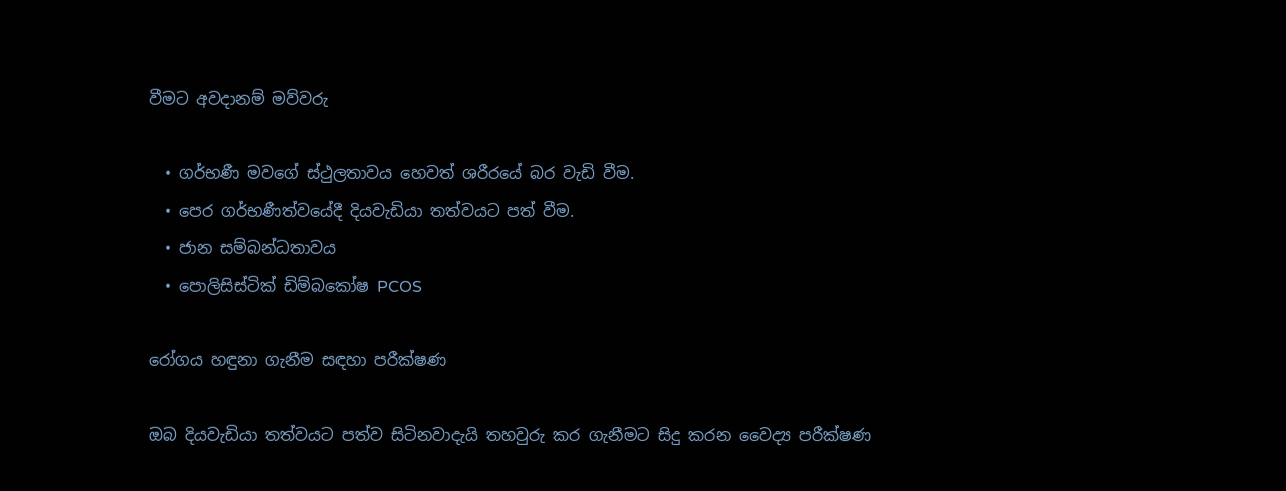වීමට අවදානම් මව්වරු

  • ගර්භණී මවගේ ස්ථුලතාවය හෙවත් ශරීරයේ බර වැඩි වීම.
  • පෙර ගර්භණීත්වයේදී දියවැඩියා තත්වයට පත් වීම.
  • ජාන සම්බන්ධතාවය
  • පොලිසිස්ටික් ඩිම්බකෝෂ PCOS

රෝගය හඳුනා ගැනීම සඳහා පරීක්ෂණ

ඔබ දියවැඩියා තත්වයට පත්ව සිටිනවාදැයි තහවුරු කර ගැනීමට සිදු කරන වෛද්‍ය පරීක්ෂණ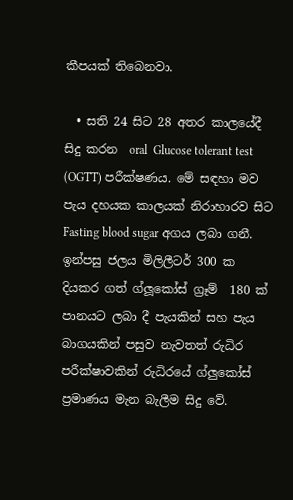කීපයක් තිබෙනවා.

  • සති 24 සිට 28 අතර කාලයේදී සිදු කරන  oral  Glucose tolerant test (OGTT) පරීක්ෂණය. මේ සඳහා මව පැය දහයක කාලයක් නිරාහාරව සිට Fasting blood sugar අගය ලබා ගනී. ඉන්පසු ජලය මිලිලීටර් 300 ක දියකර ගත් ග්ලූකෝස් ග්‍රෑම්  180 ක් පානයට ලබා දී පැයකින් සහ පැය බාගයකින් පසුව නැවතත් රුධිර පරීක්ෂාවකින් රුධිරයේ ග්ලුකෝස් ප්‍රමාණය මැන බැලීම සිදු වේ.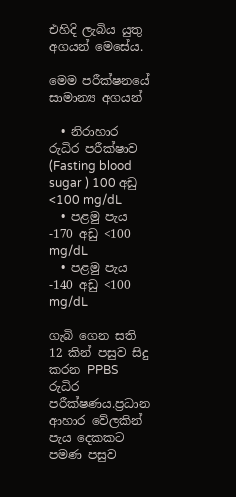එහිදි ලැබිය යුතු අගයන් මෙසේය.

මෙම පරීක්ෂනයේ සාමාන්‍ය අගයන්

  • නිරාහාර රුධිර පරීක්ෂාව  (Fasting blood sugar ) 100 අඩු <100 mg/dL
  • පළමු පැය -170 අඩු <100 mg/dL
  • පළමු පැය -140 අඩු <100 mg/dL

ගැබි ගෙන සති 12 කින් පසුව සිදු කරන PPBS රුධිර පරීක්ෂණය.ප්‍රධාන ආහාර වේලකින් පැය දෙකකට පමණ පසුව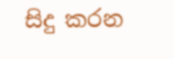සිදු කරන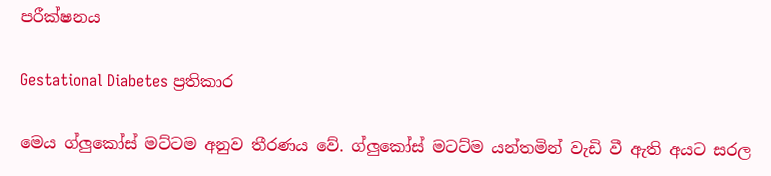පරීක්ෂනය

Gestational Diabetes ප්‍රතිකාර

මෙය ග්ලුකෝස් මට්ටම අනුව තීරණය වේ. ග්ලුකෝස් මටට්ම යන්තමින් වැඩි වී ඇති අයට සරල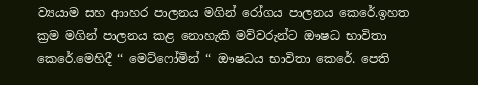ව්‍යයාම සහ ආාහර පාලනය මගින් රෝගය පාලනය කෙරේ.ඉහත ක්‍රම මගින් පාලනය කළ නොහැකි මව්වරුන්ට ඖෂධ භාවිතා කෙරේ.මෙහිදී ‘‘ මෙට්ෆෝමින් ‘‘ ඖෂධය භාවිතා කෙරේ. පෙති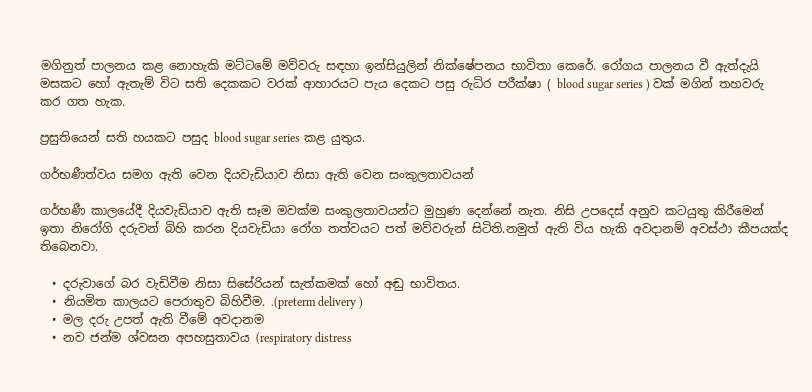මගිනුත් පාලනය කළ නොහැකි මට්ටමේ මව්වරු සඳහා ඉන්සියුලින් නික්ෂේපනය භාවිතා කෙරේ. රෝගය පාලනය වී ඇත්දැයි මසකට හෝ ඇතැම් විට සති දෙකකට වරක් ආහාරයට පැය දෙකට පසු රුධිර පරීක්ෂා ( blood sugar series ) වක් මගින් තහවරු කර ගත හැක.

ප්‍රසුතියෙන් සති හයකට පසුද blood sugar series කළ යුතුය.

ගර්භණීත්වය සමග ඇති වෙන දියවැඩියාව නිසා ඇති වෙන සංකුලතාවයන්

ගර්භණී කාලයේදී දියවැඩියාව ඇති සෑම මවක්ම සංකුලතාවයන්ට මුහුණ දෙන්නේ නැත. නිසි උපදෙස් අනුව කටයුතු කිරීමෙන් ඉතා නිරෝගි දරුවන් බිහි කරන දියවැඩියා රෝග තත්වයට පත් මව්වරුන් සිටිති.නමුත් ඇති විය හැකි අවදානම් අවස්ථා කීපයක්ද තිබෙනවා.

  • දරුවාගේ බර වැඩිවීම නිසා සිසේරියන් සැත්කමක් හෝ අඬු භාවිතය.
  • නියමිත කාලයට පෙරාතුව බිහිවීම. .(preterm delivery )
  • මල දරු උපත් ඇති වීමේ අවදානම
  • නව ජන්ම ශ්වසන අපහසුතාවය (respiratory distress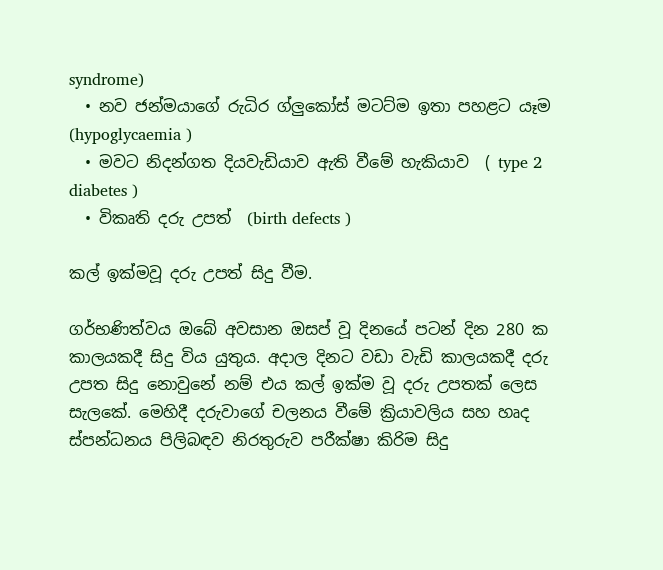syndrome)
  • නව ජන්මයාගේ රුධිර ග්ලුකෝස් මටට්ම ඉතා පහළට යෑම (hypoglycaemia )
  • මවට නිදන්ගත දියවැඩියාව ඇති වීමේ හැකියාව  ( type 2 diabetes )
  • විකෘති දරු උපත්  (birth defects )

කල් ඉක්මවූ දරු උපත් සිදු වීම.

ගර්භණිත්වය ඔබේ අවසාන ඔසප් වූ දිනයේ පටන් දින 280 ක කාලයකදී සිදු විය යුතුය. අදාල දිනට වඩා වැඩි කාලයකදී දරු උපත සිදු නොවුනේ නම් එය කල් ඉක්ම වූ දරු උපතක් ලෙස සැලකේ. මෙහිදී දරුවාගේ චලනය වීමේ ක්‍රියාවලිය සහ හෘද ස්පන්ධනය පිලිබඳව නිරතුරුව පරීක්ෂා කිරිම සිදු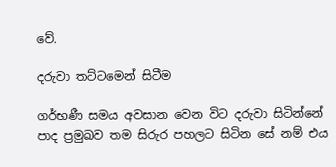වේ.

දරුවා තට්ටමෙන් සිටීම

ගර්භණී සමය අවසාන වෙන විට දරුවා සිටින්නේ පාද ප්‍රමුඛව තම සිරුර පහලට සිටින සේ නම් එය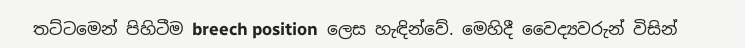තට්ටමෙන් පිහිටීම breech position  ලෙස හැඳින්වේ. මෙහිදී වෛද්‍යවරුන් විසින්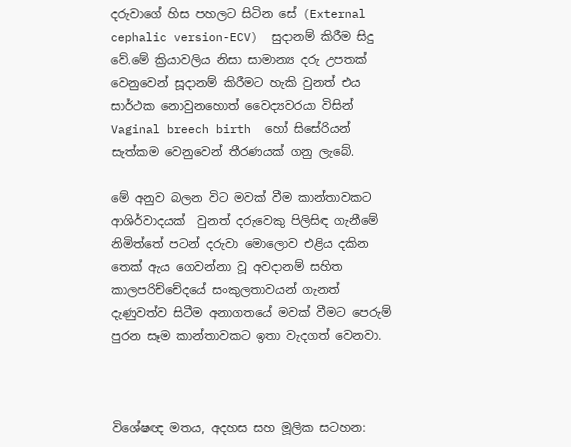දරුවාගේ හිස පහලට සිටින සේ (External cephalic version-ECV)  සුදානම් කිරීම සිදු වේ.මේ ක්‍රියාවලිය නිසා සාමාන්‍ය දරු උපතක් වෙනුවෙන් සූදානම් කිරීමට හැකි වුනත් එය සාර්ථක නොවුනහොත් වෛද්‍යවරයා විසින් Vaginal breech birth  හෝ සිසේරියන් සැත්කම වෙනුවෙන් තීරණයක් ගනු ලැබේ.

මේ අනුව බලන විට මවක් වීම කාන්තාවකට ආශිර්වාදයක්  වුනත් දරුවෙකු පිලිසිඳ ගැනීමේ නිමිත්තේ පටන් දරුවා මොලොව එළිය දකින තෙක් ඇය ගෙවන්නා වූ අවදානම් සහිත කාලපරිච්චේදයේ සංකුලතාවයන් ගැනත් දැණුවත්ව සිටීම අනාගතයේ මවක් වීමට පෙරුම් පුරන සෑම කාන්තාවකට ඉතා වැදගත් වෙනවා.



විශේෂඥ මතය, අදහස සහ මූලික සටහන: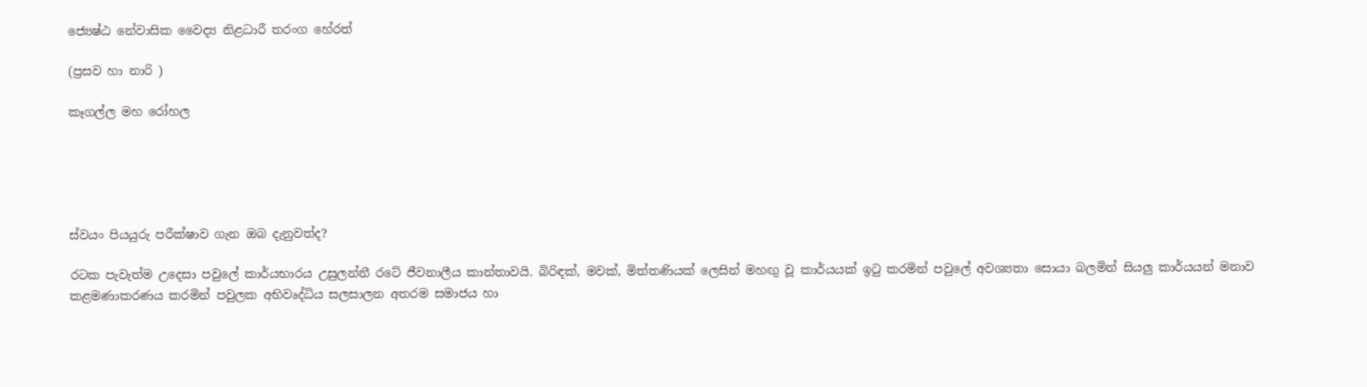ජ්‍යෙෂ්ඨ නේවාසික වෛද්‍ය නිළධාරී තරංග හේරත්

(ප්‍රසව හා නාරි )

කෑගල්ල මහ රෝහල





ස්වයං පියයුරු පරීක්ෂාව ගැන ඔබ දැනුවත්ද?

රටක පැවැත්ම උදෙසා පවුලේ කාර්යභාරය උසුලන්නී රටේ ජීවනාලීය කාන්තාවයි. බිරිඳක්, මවක්, මිත්තණියක් ලෙසින් මහඟු වූ කාර්යයක් ඉටු කරමින් පවුලේ අවශ්‍යතා සොයා බලමින් සියලු කාර්යයන් මනාව කළමණාකරණය කරමින් පවුලක අභිවෘද්ධිය සලසාලන අතරම සමාජය හා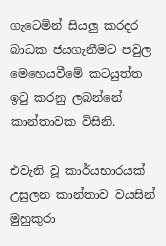ගැටෙමින් සියලු කරදර බාධක ජයගැනීමට පවුල මෙහෙයවීමේ කටයුත්ත ඉටු කරනු ලබන්නේ කාන්තාවක විසිනි.

එවැනි වූ කාර්යභාරයක් උසුලන කාන්තාව වයසින් මුහුකුරා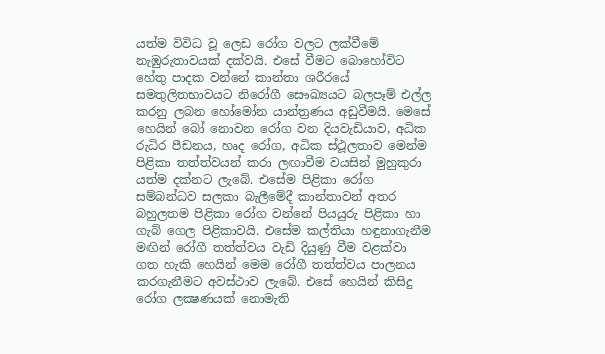යත්ම විවිධ වූ ලෙඩ රෝග වලට ලක්වීමේ නැඹුරුතාවයක් දක්වයි. එසේ වීමට බොහෝවිට හේතු පාදක වන්නේ කාන්තා ශරීරයේ සමතුලිතභාවයට නිරෝගී සෞඛ්‍යයට බලපෑම් එල්ල කරනු ලබන හෝමෝන යාන්ත්‍රණය අඩුවීමයි. මෙසේ හෙයින් බෝ නොවන රෝග වන දියවැඩියාව, අධික රුධිර පීඩනය, හෘද රෝග, අධික ස්ථූලතාව මෙන්ම පිළිකා තත්ත්වයන් කරා ලඟාවීම වයසින් මුහුකුරා යත්ම දක්නට ලැබේ. එසේම පිළිකා රෝග සම්බන්ධව සලකා බැලීමේදී කාන්තාවන් අතර බහුලතම පිළිකා රෝග වන්නේ පියයුරු පිළිකා හා ගැබ් ගෙල පිළිකාවයි. එසේම කල්තියා හඳුනාගැනීම මඟින් රෝගී තත්ත්වය වැඩි දියුණු වීම වළක්වා ගත හැකි හෙයින් මෙම රෝගී තත්ත්වය පාලනය කරගැනීමට අවස්ථාව ලැබේ. එසේ හෙයින් කිසිදු රෝග ලක්‍ෂණයක් නොමැති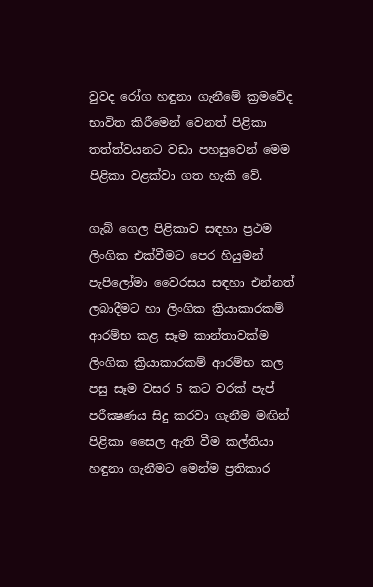වුවද රෝග හඳුනා ගැනීමේ ක්‍රමවේද භාවිත කිරීමෙන් වෙනත් පිළිකා තත්ත්වයනට වඩා පහසුවෙන් මෙම පිළිකා වළක්වා ගත හැකි වේ.

ගැබ් ගෙල පිළිකාව සඳහා ප්‍රථම ලිංගික එක්වීමට පෙර හියුමන් පැපිලෝමා වෛරසය සඳහා එන්නත් ලබාදීමට හා ලිංගික ක්‍රියාකාරකම් ආරම්භ කළ සෑම කාන්තාවක්ම ලිංගික ක්‍රියාකාරකම් ආරම්භ කල පසු සෑම වසර 5 කට වරක් පැප් පරීක්‍ෂණය සිදු කරවා ගැනීම මඟින් පිළිකා සෛල ඇති වීම කල්තියා හඳුනා ගැනීමට මෙන්ම ප්‍රතිකාර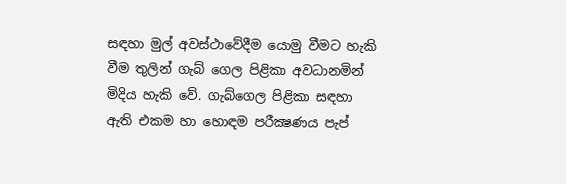සඳහා මුල් අවස්ථාවේදීම යොමු වීමට හැකි වීම තුලින් ගැබ් ගෙල පිළිකා අවධානමින් මිදිය හැකි වේ. ගැබ්ගෙල පිළිකා සඳහා ඇති එකම හා හොඳම පරීක්‍ෂණය පැප්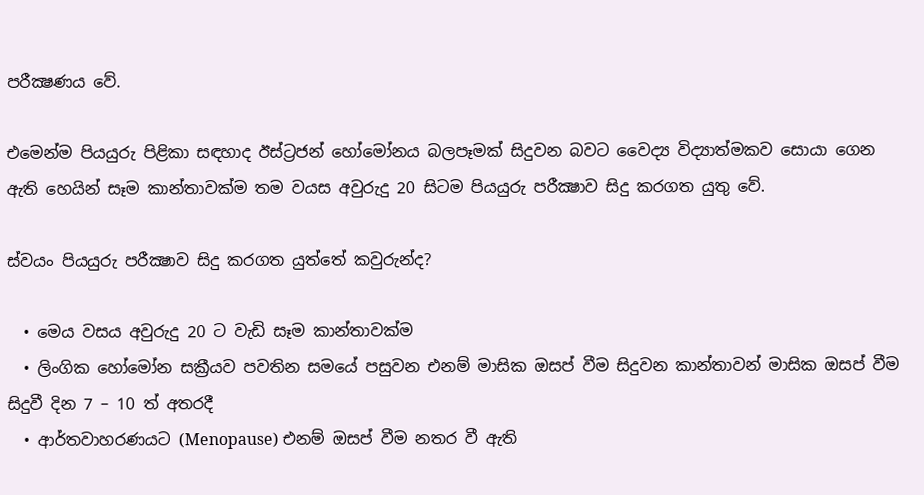පරීක්‍ෂණය වේ.

එමෙන්ම පියයුරු පිළිකා සඳහාද ඊස්ට්‍රජන් හෝමෝනය බලපෑමක් සිදුවන බවට වෛද්‍ය විද්‍යාත්මකව සොයා ගෙන ඇති හෙයින් සෑම කාන්තාවක්ම තම වයස අවුරුදු 20 සිටම පියයුරු පරීක්‍ෂාව සිදු කරගත යුතු වේ.

ස්වයං පියයුරු පරීක්‍ෂාව සිදු කරගත යුත්තේ කවුරුන්ද?

  • මෙය වසය අවුරුදු 20 ට වැඩි සෑම කාන්තාවක්ම
  • ලිංගික හෝමෝන සක්‍රීයව පවතින සමයේ පසුවන එනම් මාසික ඔසප් වීම සිදුවන කාන්තාවන් මාසික ඔසප් වීම සිදුවී දින 7 – 10 ත් අතරදී
  • ආර්තවාහරණයට (Menopause) එනම් ඔසප් වීම නතර වී ඇති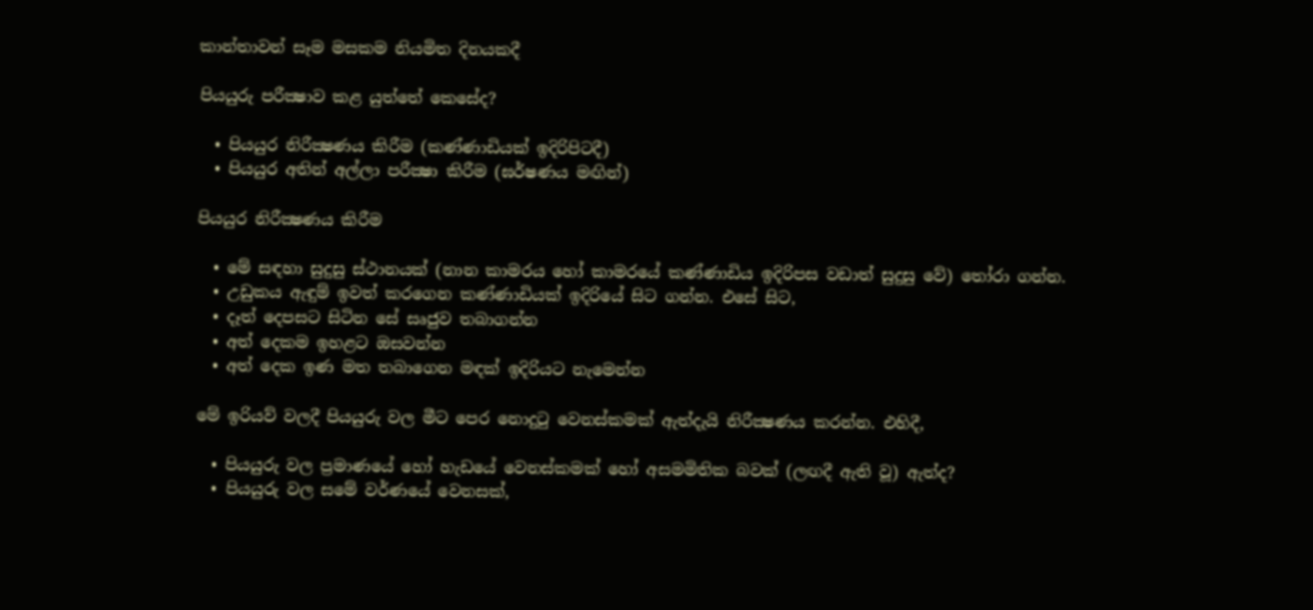කාන්තාවන් සෑම මසකම නියමිත දිනයකදී

පියයුරු පරීක්‍ෂාව කළ යුත්තේ කෙසේද?

  • පියයුර නිරීක්‍ෂණය කිරීම (කණ්ණාඩියක් ඉදිරිපිටදී)
  • පියයුර අතින් අල්ලා පරීක්‍ෂා කිරීම (ඝර්ෂණය මඟින්)

පියයුර නිරීක්‍ෂණය කිරීම

  • මේ සඳහා සුදුසු ස්ථානයක් (නාන කාමරය හෝ කාමරයේ කණ්ණාඩිය ඉදිරිපස වඩාත් සුදුසු වේ) තෝරා ගන්න.
  • උඩුකය ඇඳුම් ඉවත් කරගෙන කණ්ණාඩියක් ඉදිරියේ සිට ගන්න. එසේ සිට,
  • දෑත් දෙපසට සිටින සේ සෘජුව තබාගන්න
  • අත් දෙකම ඉහළට ඔසවන්න
  • අත් දෙක ඉණ මත තබාගෙන මඳක් ඉදිරියට නැමෙන්න

මේ ඉරියව් වලදී පියයුරු වල මීට පෙර නොදුටු වෙනස්කමක් ඇත්දැයි නිරීක්‍ෂණය කරන්න. එහිදී,

  • පියයුරු වල ප්‍රමාණයේ හෝ හැඩයේ වෙනස්කමක් හෝ අසමමිතික බවක් (ලඟදී ඇති වූ) ඇත්ද?
  • පියයුරු වල සමේ වර්ණයේ වෙනසක්,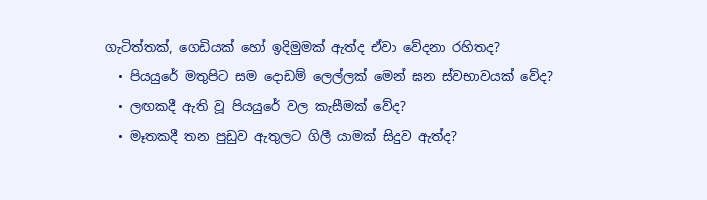ගැටිත්තක්, ගෙඩියක් හෝ ඉදිමුමක් ඇත්ද ඒවා වේදනා රහිතද?
  • පියයුරේ මතුපිට සම දොඩම් ලෙල්ලක් මෙන් ඝන ස්වභාවයක් වේද?
  • ලඟකදී ඇති වූ පියයුරේ වල කැසීමක් වේද?
  • මෑතකදී තන පුඩුව ඇතුලට ගිලී යාමක් සිදුව ඇත්ද?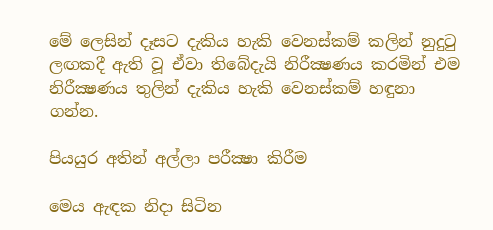මේ ලෙසින් දෑසට දැකිය හැකි වෙනස්කම් කලින් නුදුටු ලඟකදී ඇති වූ ඒවා තිබේදැයි නිරීක්‍ෂණය කරමින් එම නිරීක්‍ෂණය තුලින් දැකිය හැකි වෙනස්කම් හඳුනා ගන්න.

පියයුර අතින් අල්ලා පරීක්‍ෂා කිරීම

මෙය ඇඳක නිදා සිටින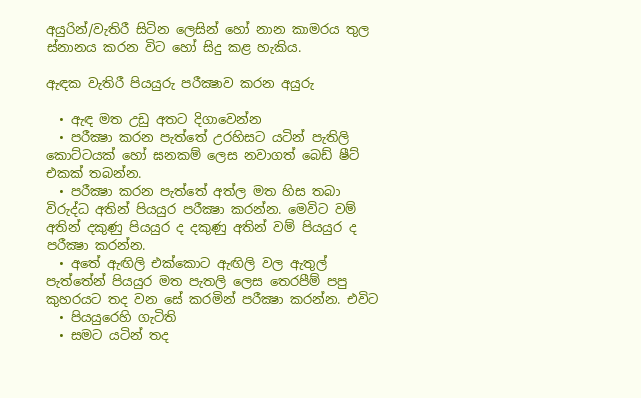අයුරින්/වැතිරී සිටින ලෙසින් හෝ නාන කාමරය තුල ස්නානය කරන විට හෝ සිදු කළ හැකිය.

ඇඳක වැතිරී පියයුරු පරීක්‍ෂාව කරන අයුරු

  • ඇඳ මත උඩු අතට දිගාවෙන්න
  • පරීක්‍ෂා කරන පැත්තේ උරහිසට යටින් පැතිලි කොට්ටයක් හෝ ඝනකම් ලෙස නවාගත් බෙඩ් ෂීට් එකක් තබන්න.
  • පරීක්‍ෂා කරන පැත්තේ අත්ල මත හිස තබා විරුද්ධ අතින් පියයුර පරීක්‍ෂා කරන්න. මෙවිට වම් අතින් දකුණු පියයුර ද දකුණු අතින් වම් පියයුර ද පරීක්‍ෂා කරන්න.
  • අතේ ඇඟිලි එක්කොට ඇඟිලි වල ඇතුල් පැත්තේන් පියයුර මත පැතලි ලෙස තෙරපීම් පපු කුහරයට තද වන සේ කරමින් පරීක්‍ෂා කරන්න. එවිට
  • පියයුරෙහි ගැටිති
  • සමට යටින් තද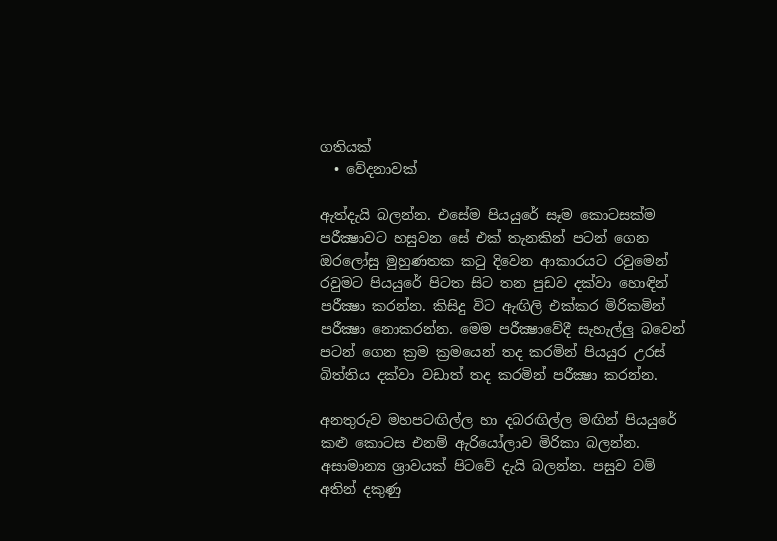ගතියක්
  • වේදනාවක්

ඇත්දැයි බලන්න. එසේම පියයුරේ සෑම කොටසක්ම පරීක්‍ෂාවට හසුවන සේ එක් තැනකින් පටන් ගෙන ඔරලෝසු මුහුණතක කටු දිවෙන ආකාරයට රවුමෙන් රවුමට පියයුරේ පිටත සිට තන පුඩව දක්වා හොඳින් පරීක්‍ෂා කරන්න. කිසිදු විට ඇඟිලි එක්කර මිරිකමින් පරීක්‍ෂා නොකරන්න. මෙම පරීක්‍ෂාවේදී සැහැල්ලු බවෙන් පටන් ගෙන ක්‍රම ක්‍රමයෙන් තද කරමින් පියයුර උරස් බිත්තිය දක්වා වඩාත් තද කරමින් පරීක්‍ෂා කරන්න.

අනතුරුව මහපටඟිල්ල හා දබරඟිල්ල මඟින් පියයුරේ කළු කොටස එනම් ඇරියෝලාව මිරිකා බලන්න. අසාමාන්‍ය ශ්‍රාවයක් පිටවේ දැයි බලන්න. පසුව වම් අතින් දකුණු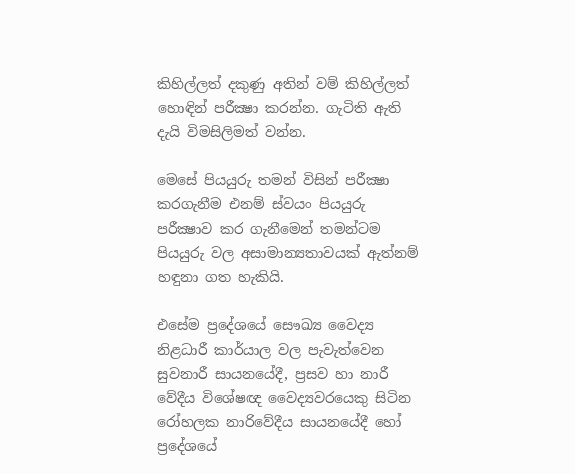කිහිල්ලත් දකුණු අතින් වම් කිහිල්ලත් හොඳින් පරීක්‍ෂා කරන්න. ගැටිති ඇති දැයි විමසිලිමත් වන්න.

මෙසේ පියයුරු තමන් විසින් පරීක්‍ෂා කරගැනීම එනම් ස්වයං පියයුරු පරීක්‍ෂාව කර ගැනීමෙන් තමන්ටම පියයුරු වල අසාමාන්‍යතාවයක් ඇත්නම් හඳුනා ගත හැකියි.

එසේම ප්‍රදේශයේ සෞඛ්‍ය වෛද්‍ය නිළධාරී කාර්යාල වල පැවැත්වෙන සුවනාරී සායනයේදී, ප්‍රසව හා නාරී වේදීය විශේෂඥ වෛද්‍යවරයෙකු සිටින රෝහලක නාරිවේදීය සායනයේදී හෝ ප්‍රදේශයේ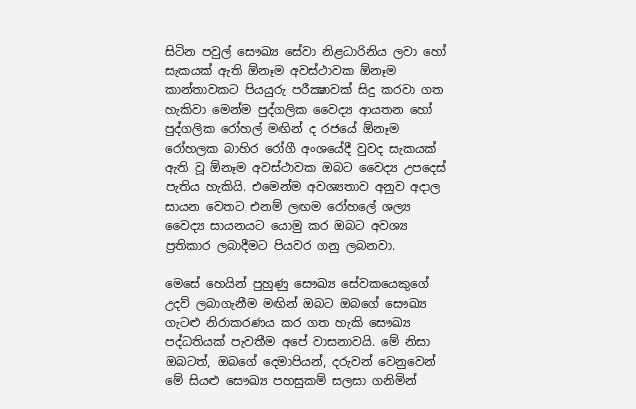සිටින පවුල් සෞඛ්‍ය සේවා නිළධාරිනිය ලවා හෝ සැකයක් ඇති ඕනෑම අවස්ථාවක ඕනෑම කාන්තාවකට පියයුරු පරීක්‍ෂාවක් සිදු කරවා ගත හැකිවා මෙන්ම පුද්ගලික වෛද්‍ය ආයතන හෝ පුද්ගලික රෝහල් මඟින් ද රජයේ ඕනෑම රෝහලක බාහිර රෝගී අංශයේදී වුවද සැකයක් ඇති වූ ඕනෑම අවස්ථාවක ඔබට වෛද්‍ය උපදෙස් පැතිය හැකියි. එමෙන්ම අවශ්‍යතාව අනුව අදාල සායන වෙතට එනම් ලඟම රෝහලේ ශල්‍ය වෛද්‍ය සායනයට යොමු කර ඔබට අවශ්‍ය ප්‍රතිකාර ලබාදීමට පියවර ගනු ලබනවා.

මෙසේ හෙයින් පුහුණු සෞඛ්‍ය සේවකයෙකුගේ උදව් ලබාගැනීම මඟින් ඔබට ඔබගේ සෞඛ්‍ය ගැටළු නිරාකරණය කර ගත හැකි සෞඛ්‍ය පද්ධතියක් පැවතීම අපේ වාසනාවයි. මේ නිසා ඔබටත්, ඔබගේ දෙමාපියන්, දරුවන් වෙනුවෙන් මේ සියළු සෞඛ්‍ය පහසුකම් සලසා ගනිමින්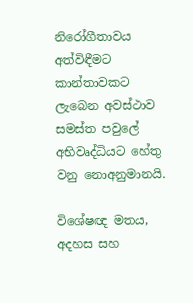නිරෝගීතාවය අත්විඳීමට කාන්තාවකට ලැබෙන අවස්ථාව සමස්ත පවුලේ අභිවෘද්ධියට හේතු වනු නොඅනුමානයි.

විශේෂඥ මතය, අදහස සහ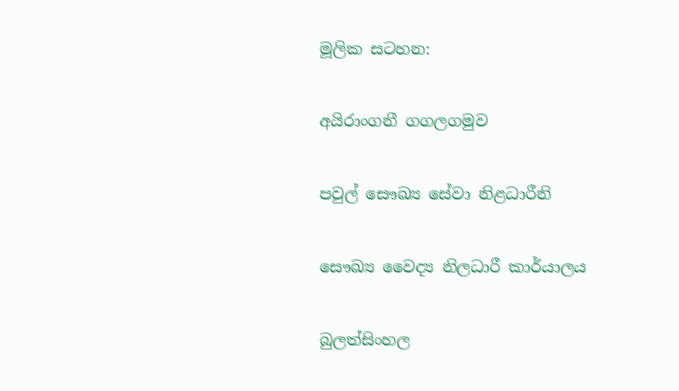මූලික සටහන:

අයිරාංගනී ගගලගමුව

පවුල් සෞඛ්‍ය සේවා නිළධාරීනි

සෞඛ්‍ය වෛද්‍ය නිලධාරී කාර්යාලය

බුලත්සිංහල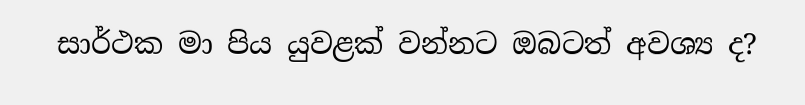සාර්ථක මා පිය යුවළක් වන්නට ඔබටත් අවශ්‍ය ද?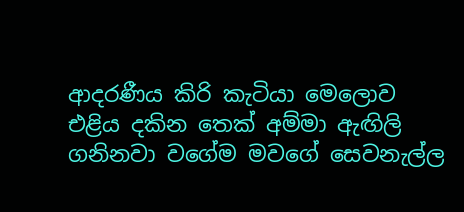ආදරණීය කිරි කැටියා මෙලොව එළිය දකින තෙක් අම්මා ඇඟිලි ගනිනවා වගේම මවගේ සෙවනැල්ල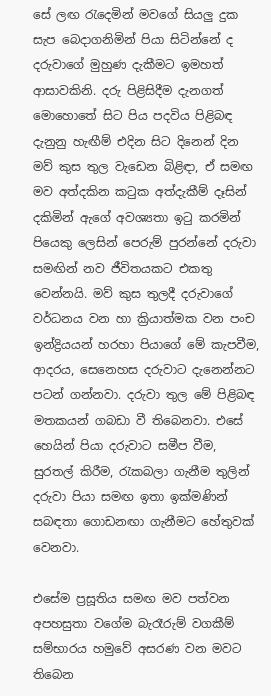සේ ලඟ රැදෙමින් මවගේ සියලු දුක සැප බෙදාගනිමින් පියා සිටින්නේ ද දරුවාගේ මුහුණ දැකීමට ඉමහත් ආසාවකිනි. දරු පිළිසිදීම දැනගත් මොහොතේ සිට පිය පදවිය පිළිබඳ දැනුනු හැඟීම් එදින සිට දිනෙන් දින මව් කුස තුල වැඩෙන බිළිඳා, ඒ සමඟ මව අත්දකින කටුක අත්දැකීම් දෑසින් දකිමින් ඇගේ අවශ්‍යතා ඉටු කරමින් පියෙකු ලෙසින් පෙරුම් පුරන්නේ දරුවා සමඟින් නව ජීවිතයකට එකතු වෙන්නයි. මව් කුස තුලදී දරුවාගේ වර්ධනය වන හා ක්‍රියාත්මක වන පංච ඉන්ද්‍රියයන් හරහා පියාගේ මේ කැපවීම, ආදරය, සෙනෙහස දරුවාට දැනෙන්නට පටන් ගන්නවා. දරුවා තුල මේ පිළිබඳ මතකයන් ගබඩා වී තිබෙනවා. එසේ හෙයින් පියා දරුවාට සමීප වීම, සුරතල් කිරීම, රැකබලා ගැනීම තුලින් දරුවා පියා සමඟ ඉතා ඉක්මණින් සබඳතා ගොඩනඟා ගැනීමට හේතුවක් වෙනවා.

එසේම ප්‍රසූතිය සමඟ මව පත්වන අපහසුතා වගේම බැරෑරුම් වගකීම් සම්භාරය හමුවේ අසරණ වන මවට තිබෙන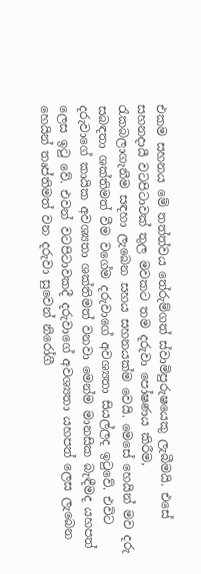එකම සහනය මේ තත්ත්වය තේරුම්ගත් ස්වාමිපුරුෂයෙකු ලැබීමයි. එසේ සහනදායී වටපිටාවක් තුල මවකට තම දරුවා පෝෂණය කිරීම, රැකබලාගැනීම සඳහා ලැබෙන සහය සහනයක්ම වෙයි. මෙසේ හෙයින් මව දරු සබඳතා ශක්තිමත් වීම වගේම දරුවාගේ අවශ්‍යතා සියල්ලද ඉටුවේ. එවිට දරුවාගේ කායික අවශ්‍යතා ශක්තිමත් වනවා මෙන්ම මානසික බැඳීමද යහපත් ලෙස ඉටු වේ. එවන් වටපිටාවකදී දරුවාගේ අවශ්‍යතා යහපත් ලෙස ලැබෙන හෙයින් තෘප්තිමත් වන දරුවා සුවෙන් නිරෝගී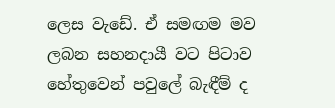ලෙස වැඩේ. ඒ සමඟම මව ලබන සහනදායී වට පිටාව හේතුවෙන් පවුලේ බැඳීම් ද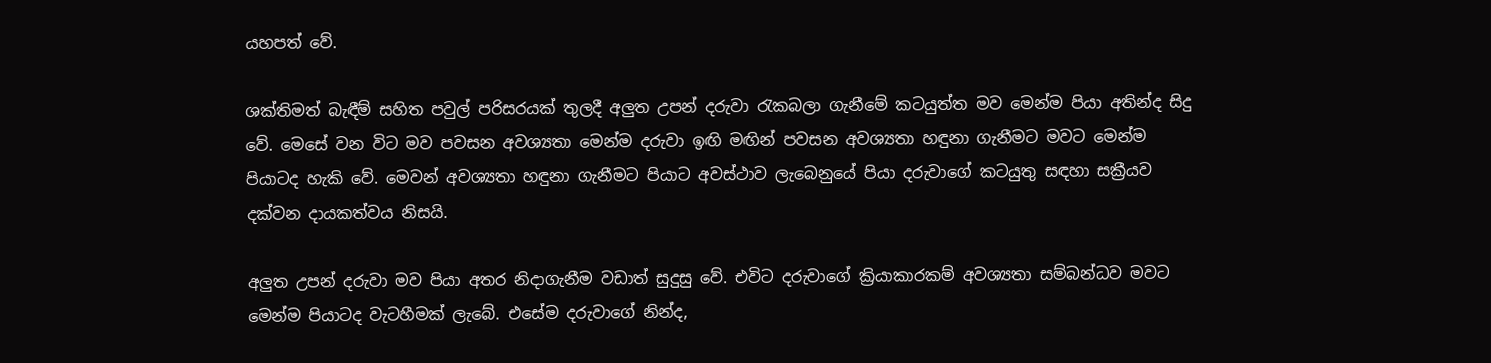යහපත් වේ.

ශක්තිමත් බැඳීම් සහිත පවුල් පරිසරයක් තුලදී අලුත උපන් දරුවා රැකබලා ගැනීමේ කටයුත්ත මව මෙන්ම පියා අතින්ද සිදු වේ. මෙසේ වන විට මව පවසන අවශ්‍යතා මෙන්ම දරුවා ඉඟි මඟින් පවසන අවශ්‍යතා හඳුනා ගැනීමට මවට මෙන්ම පියාටද හැකි වේ. මෙවන් අවශ්‍යතා හඳුනා ගැනීමට පියාට අවස්ථාව ලැබෙනුයේ පියා දරුවාගේ කටයුතු සඳහා සක්‍රීයව දක්වන දායකත්වය නිසයි.

අලුත උපන් දරුවා මව පියා අතර නිදාගැනීම වඩාත් සුදුසු වේ. එවිට දරුවාගේ ක්‍රියාකාරකම් අවශ්‍යතා සම්බන්ධව මවට මෙන්ම පියාටද වැටහීමක් ලැබේ. එසේම දරුවාගේ නින්ද,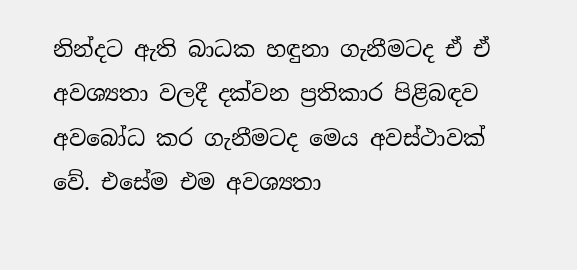නින්දට ඇති බාධක හඳුනා ගැනීමටද ඒ ඒ අවශ්‍යතා වලදී දක්වන ප්‍රතිකාර පිළිබඳව අවබෝධ කර ගැනීමටද මෙය අවස්ථාවක් වේ. එසේම එම අවශ්‍යතා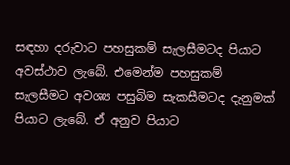සඳහා දරුවාට පහසුකම් සැලසීමටද පියාට අවස්ථාව ලැබේ. එමෙන්ම පහසුකම් සැලසීමට අවශ්‍ය පසුබිම සැකසීමටද දැනුමක් පියාට ලැබේ. ඒ අනුව පියාට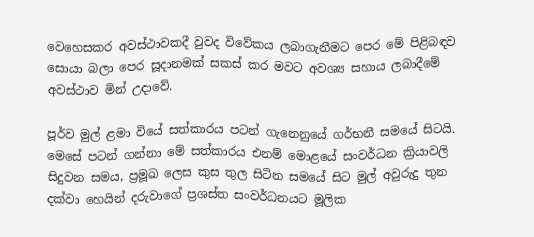වෙහෙසකර අවස්ථාවකදී වුවද විවේකය ලබාගැනීමට පෙර මේ පිළිබඳව සොයා බලා පෙර සූදානමක් සකස් කර මවට අවශ්‍ය සහාය ලබාදීමේ අවස්ථාව මින් උදාවේ.

පූර්ව මුල් ළමා වියේ සත්කාරය පටන් ගැනෙනුයේ ගර්භනී සමයේ සිටයි. මෙසේ පටන් ගන්නා මේ සත්කාරය එනම් මොළයේ සංවර්ධන ක්‍රියාවලි සිදුවන සමය, ප්‍රමූඛ ලෙස කුස තුල සිටින සමයේ සිට මුල් අවුරුදු තුන දක්වා හෙයින් දරුවාගේ ප්‍රශස්ත සංවර්ධනයට මූලික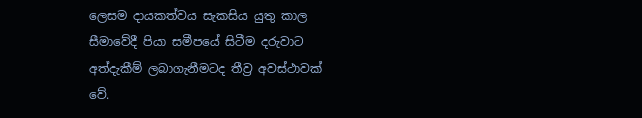ලෙසම දායකත්වය සැකසිය යුතු කාල සීමාවේදී පියා සමීපයේ සිටීම දරුවාට අත්දැකීම් ලබාගැනීමටද තීව්‍ර අවස්ථාවක් වේ.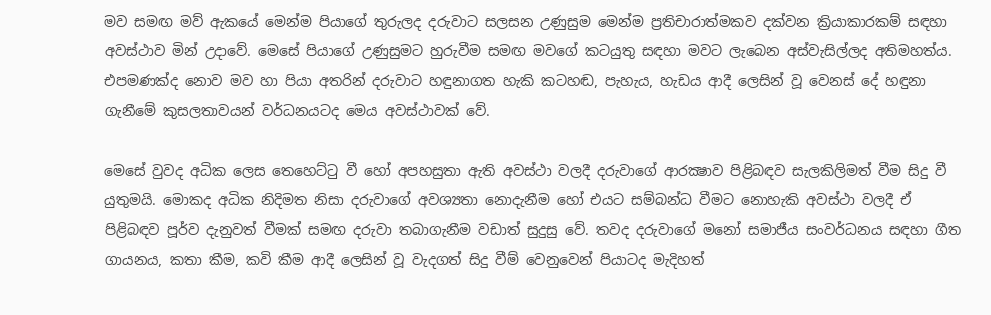මව සමඟ මව් ඇකයේ මෙන්ම පියාගේ තුරුලද දරුවාට සලසන උණුසුම මෙන්ම ප්‍රතිචාරාත්මකව දක්වන ක්‍රියාකාරකම් සඳහා අවස්ථාව මින් උදාවේ. මෙසේ පියාගේ උණුසුමට හුරුවීම සමඟ මවගේ කටයුතු සඳහා මවට ලැබෙන අස්වැසිල්ලද අතිමහත්ය. එපමණක්ද නොව මව හා පියා අතරින් දරුවාට හඳුනාගත හැකි කටහඬ, පැහැය, හැඩය ආදී ලෙසින් වූ වෙනස් දේ හඳුනා ගැනීමේ කුසලතාවයන් වර්ධනයටද මෙය අවස්ථාවක් වේ.

මෙසේ වුවද අධික ලෙස තෙහෙට්ටු වී හෝ අපහසුතා ඇති අවස්ථා වලදී දරුවාගේ ආරක්‍ෂාව පිළිබඳව සැලකිලිමත් වීම සිදු වී යුතුමයි. මොකද අධික නිදිමත නිසා දරුවාගේ අවශ්‍යතා නොදැනීම හෝ එයට සම්බන්ධ වීමට නොහැකි අවස්ථා වලදී ඒ පිළිබඳව පූර්ව දැනුවත් වීමක් සමඟ දරුවා තබාගැනීම වඩාත් සුදුසු වේ. තවද දරුවාගේ මනෝ සමාජීය සංවර්ධනය සඳහා ගීත ගායනය, කතා කීම, කවි කීම ආදී ලෙසින් වූ වැදගත් සිදු වීම් වෙනුවෙන් පියාටද මැදිහත්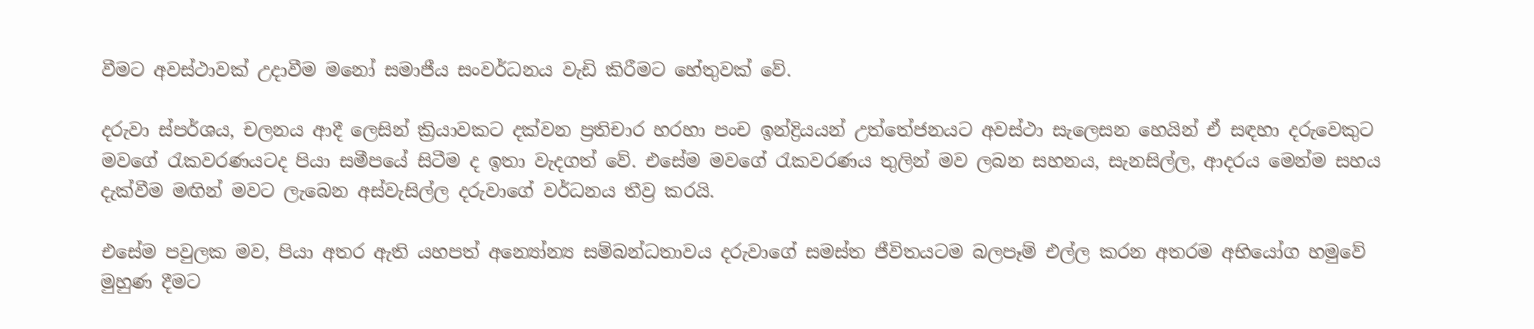වීමට අවස්ථාවක් උදාවීම මනෝ සමාජීය සංවර්ධනය වැඩි කිරීමට හේතුවක් වේ.

දරුවා ස්පර්ශය, චලනය ආදී ලෙසින් ක්‍රියාවකට දක්වන ප්‍රතිචාර හරහා පංච ඉන්ද්‍රියයන් උත්තේජනයට අවස්ථා සැලෙසන හෙයින් ඒ සඳහා දරුවෙකුට මවගේ රැකවරණයටද පියා සමීපයේ සිටීම ද ඉතා වැදගත් වේ. එසේම මවගේ රැකවරණය තුලින් මව ලබන සහනය, සැනසිල්ල, ආදරය මෙන්ම සහය දැක්වීම මඟින් මවට ලැබෙන අස්වැසිල්ල දරුවාගේ වර්ධනය තීව්‍ර කරයි.

එසේම පවුලක මව, පියා අතර ඇති යහපත් අන්‍යෝන්‍ය සම්බන්ධතාවය දරුවාගේ සමස්ත ජීවිතයටම බලපෑම් එල්ල කරන අතරම අභියෝග හමුවේ මුහුණ දීමට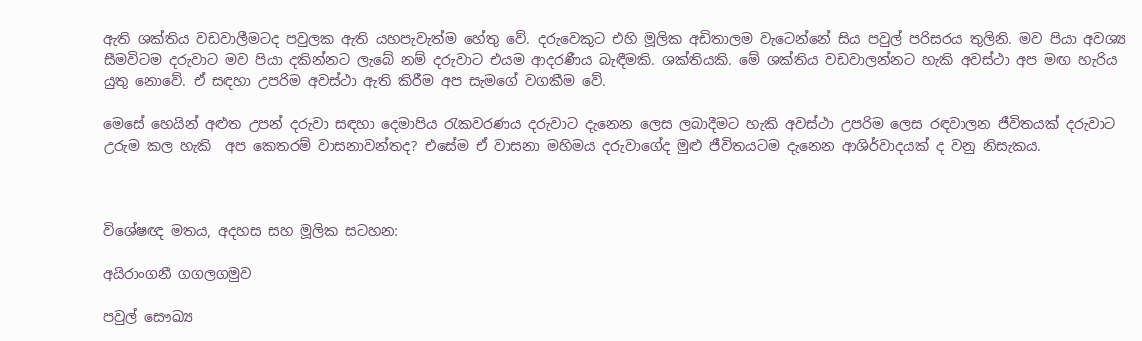ඇති ශක්තිය වඩවාලීමටද පවුලක ඇති යහපැවැත්ම හේතු වේ. දරුවෙකුට එහි මූලික අඩිතාලම ව‍ැටෙන්නේ සිය පවුල් පරිසරය තුලිනි. මව පියා අවශ්‍ය සීමවිටම දරුවාට මව පියා දකින්නට ලැබේ නම් දරුවාට එයම ආදරණීය බැඳීමකි. ශක්තියකි. මේ ශක්තිය වඩවාලන්නට හැකි අවස්ථා අප මඟ හැරිය යුතු නොවේ. ඒ සඳහා උපරිම අවස්ථා ඇති කිරීම අප සැමගේ වගකීම වේ.

මෙසේ හෙයින් අළුත උපන් දරුවා සඳහා දෙමාපිය රැකවරණය දරුවාට දැනෙන ලෙස ලබාදීමට හැකි අවස්ථා උපරිම ලෙස රඳවාලන ජීවිතයක් දරුවාට උරුම කල හැකි  අප කෙතරම් වාසනාවන්තද? එසේම ඒ වාසනා මහිමය දරුවාගේද මුළු ජීවිතයටම දැනෙන ආශිර්වාදයක් ද වනු නිසැකය.



විශේෂඥ මතය, අදහස සහ මූලික සටහන:

අයිරාංගනී ගගලගමුව

පවුල් සෞඛ්‍ය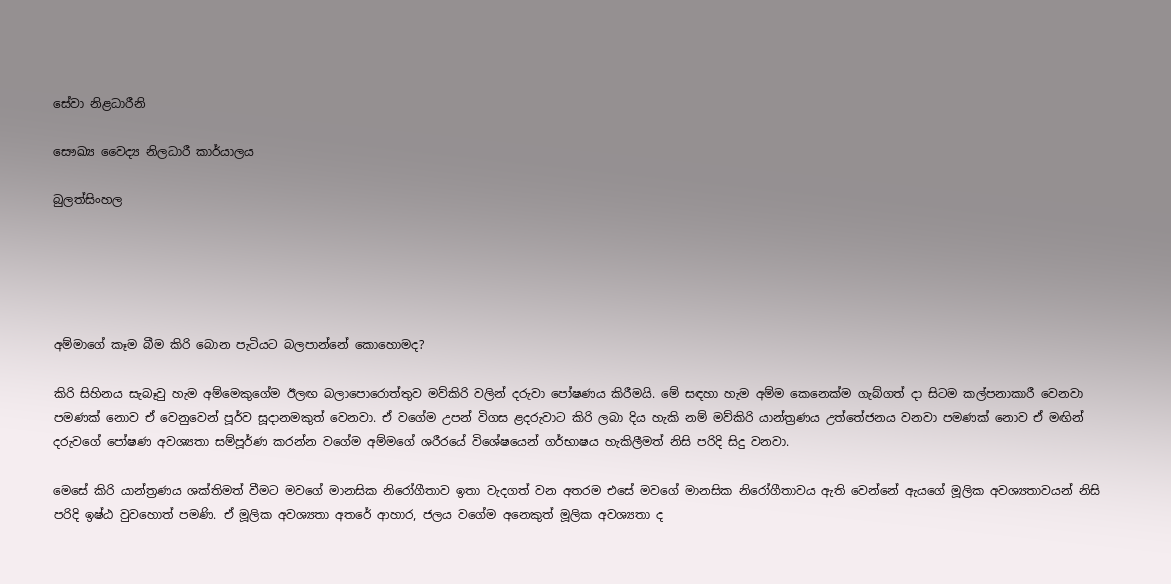සේවා නිළධාරීනි

සෞඛ්‍ය වෛද්‍ය නිලධාරී කාර්යාලය

බුලත්සිංහල





අම්මාගේ කෑම බීම කිරි බොන පැටියට බලපාන්නේ කොහොමද?

කිරි සිහිනය සැබෑවු හැම අම්මෙකුගේම ඊලඟ බලාපොරොත්තුව මව්කිරි වලින් දරුවා පෝෂණය කිරීමයි. මේ සඳහා හැම අම්ම කෙනෙක්ම ගැබ්ගත් දා සිටම කල්පනාකාරී වෙනවා පමණක් නොව ඒ වෙනුවෙන් පූර්ව සූදානමකුත් වෙනවා. ඒ වගේම උපන් විගස ළදරුවාට කිරි ලබා දිය හැකි නම් මව්කිරි යාන්ත්‍රණය උත්තේජනය වනවා පමණක් නොව ඒ මඟින් දරුවගේ පෝෂණ අවශ්‍යතා සම්පූර්ණ කරන්න වගේම අම්මගේ ශරීරයේ විශේෂයෙන් ගර්භාෂය හැකිලීමත් නිසි පරිදි සිදු වනවා.

මෙසේ කිරි යාන්ත්‍රණය ශක්තිමත් වීමට මවගේ මානසික නිරෝගීතාව ඉතා වැදගත් වන අතරම එසේ මවගේ මානසික නිරෝගීතාවය ඇති වෙන්නේ ඇයගේ මූලික අවශ්‍යතාවයන් නිසි පරිදි ඉෂ්ඨ වුවහොත් පමණි. ඒ මූලික අවශ්‍යතා අතරේ ආහාර, ජලය වගේම අනෙකුත් මූලික අවශ්‍යතා ද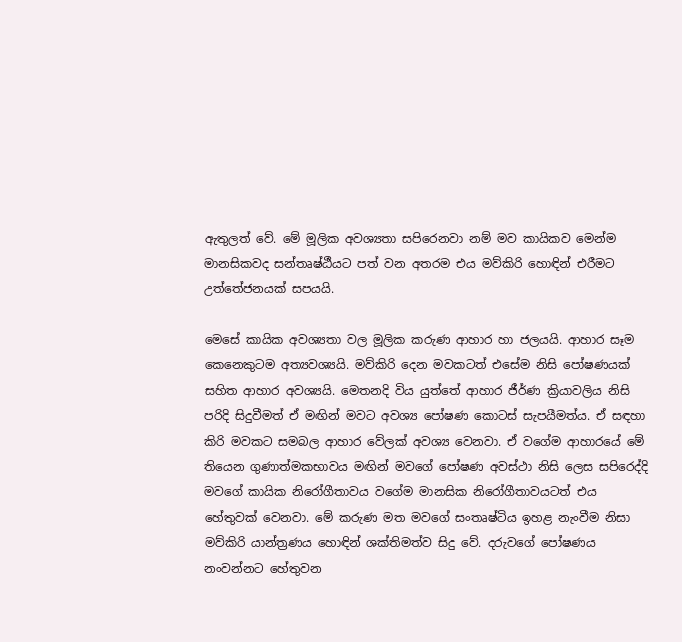ඇතුලත් වේ. මේ මූලික අවශ්‍යතා සපිරෙනවා නම් මව කායිකව මෙන්ම මානසිකවද සන්තෘෂ්ඨීයට පත් වන අතරම එය මව්කිරි හොඳින් එරීමට උත්තේජනයක් සපයයි.

මෙසේ කායික අවශ්‍යතා වල මූලික කරුණ ආහාර හා ජලයයි. ආහාර සෑම කෙනෙකුටම අත්‍යවශ්‍යයි. මව්කිරි දෙන මවකටත් එසේම නිසි පෝෂණයක් සහිත ආහාර අවශ්‍යයි. මෙතනදි විය යුත්තේ ආහාර ජීර්ණ ක්‍රියාවලිය නිසි පරිදි සිදුවීමත් ඒ මඟින් මවට අවශ්‍ය පෝෂණ කොටස් සැපයීමත්ය. ඒ සඳහා කිරි මවකට සමබල ආහාර වේලක් අවශ්‍ය වෙනවා. ඒ වගේම ආහාරයේ මේ තියෙන ගුණාත්මකභාවය මඟින් මවගේ පෝෂණ අවස්ථා නිසි ලෙස සපිරෙද්දි මවගේ කායික නිරෝගීතාවය වගේම මානසික නිරෝගීතාවයටත් එය හේතුවක් වෙනවා. මේ කරුණ මත මවගේ සංතෘෂ්ටිය ඉහළ නැංවීම නිසා මව්කිරි යාන්ත්‍රණය හොඳින් ශක්තිමත්ව සිදු වේ. දරුවගේ පෝෂණය නංවන්නට හේතුවන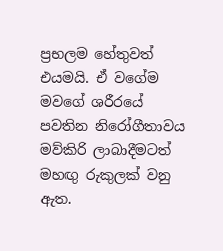ප්‍රභලම හේතුවත් එයමයි. ඒ වගේම මවගේ ශරීරයේ පවතින නිරෝගීතාවය මව්කිරි ලාබාදීමටත් මහඟු රුකුලක් වනු ඇත.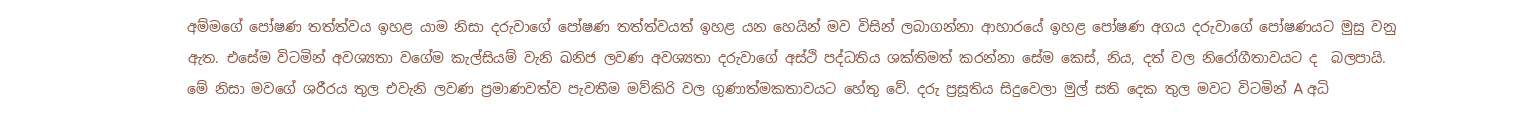අම්මගේ පෝෂණ තත්ත්වය ඉහළ යාම නිසා දරුවාගේ පෝෂණ තත්ත්වයත් ඉහළ යන හෙයින් මව විසින් ලබාගන්නා ආහාරයේ ඉහළ පෝෂණ අගය දරුවාගේ පෝෂණයට මුසු වනු ඇත. එසේම විටමින් අවශ්‍යතා වගේම කැල්සියම් වැනි ඛනිජ ලවණ අවශ්‍යතා දරුවාගේ අස්ථි පද්ධතිය ශක්තිමත් කරන්නා සේම කෙස්, නිය, දත් වල නිරෝගීතාවයට ද  බලපායි. මේ නිසා මවගේ ශරීරය තුල එවැනි ලවණ ප්‍රමාණවත්ව පැවතීම මව්කිරි වල ගුණාත්මකතාවයට හේතු වේ. දරු ප්‍රසූතිය සිදුවෙලා මුල් සති දෙක තුල මවට විටමින් A අධි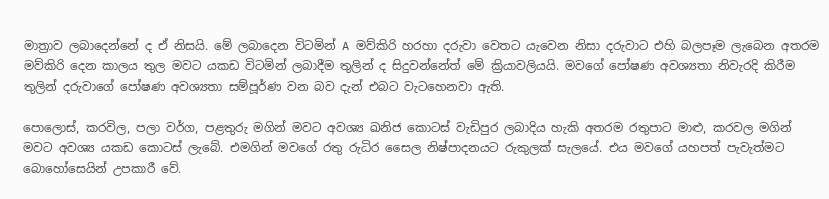මාත්‍රාව ලබාදෙන්නේ ද ඒ නිසයි. මේ ලබාදෙන විටමින් A මව්කිරි හරහා දරුවා වෙතට යැවෙන නිසා දරුවාට එහි බලපෑම ලැබෙන අතරම මව්කිරි දෙන කාලය තුල මවට යකඩ විටමින් ලබාදීම තුලින් ද සිදුවන්නේත් මේ ක්‍රියාවලියයි. මවගේ පෝෂණ අවශ්‍යතා නිවැරදි කිරීම තුලින් දරුවාගේ පෝෂණ අවශ්‍යතා සම්පූර්ණ වන බව දැන් එබට වැටහෙනවා ඇති.

පොලොස්, කරවිල, පලා වර්ග, පළතුරු මගින් මවට අවශ්‍ය ඛනිජ කොටස් වැඩිපුර ලබාදිය හැකි අතරම රතුපාට මාළු, කරවල මගින් මවට අවශ්‍ය යකඩ කොටස් ලැබේ. එමගින් මවගේ රතු රුධිර සෛල නිෂ්පාදනයට රුකුලක් සැලයේ. එය මවගේ යහපත් පැවැත්මට බොහෝසෙයින් උපකාරී වේ.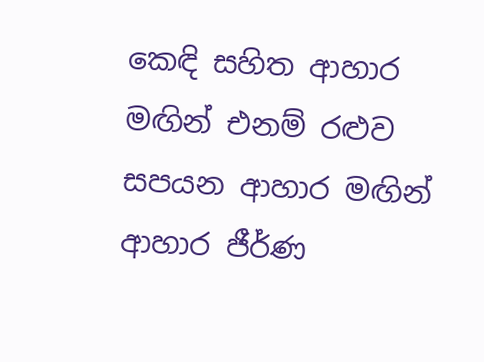කෙඳි සහිත ආහාර මඟින් එනම් රළුව සපයන ආහාර මඟින් ආහාර ජීර්ණ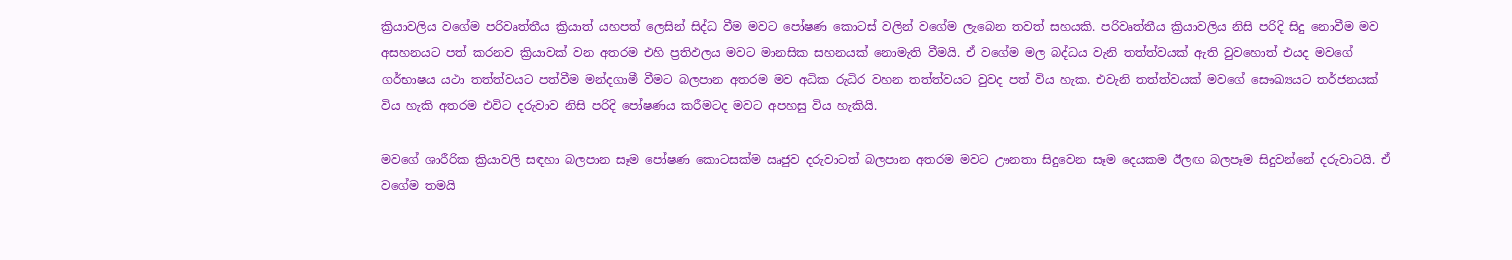ක්‍රියාවලිය වගේම පරිවෘත්තීය ක්‍රියාත් යහපත් ලෙසින් සිද්ධ වීම මවට පෝෂණ කොටස් වලින් වගේම ලැබෙන තවත් සහයකි. පරිවෘත්තීය ක්‍රියාවලිය නිසි පරිදි සිදු නොවීම මව අසහනයට පත් කරනව ක්‍රියාවක් වන අතරම එහි ප්‍රතිඵලය මවට මානසික සහනයක් නොමැති වීමයි. ඒ වගේම මල බද්ධය වැනි තත්ත්වයක් ඇති වුවහොත් එයද මවගේ ගර්භාෂය යථා තත්ත්වයට පත්වීම මන්දගාමී වීමට බලපාන අතරම මව අධික රුධිර වහන තත්ත්වයට වුවද පත් විය හැක. එවැනි තත්ත්වයක් මවගේ සෞඛ්‍යයට තර්ජනයක් විය හැකි අතරම එවිට දරුවාව නිසි පරිදි පෝෂණය කරීමටද මවට අපහසු විය හැකියි.

මවගේ ශාරීරික ක්‍රියාවලි සඳහා බලපාන සෑම පෝෂණ කොටසක්ම ඍජුව දරුවාටත් බලපාන අතරම මවට ඌනතා සිදුවෙන සෑම දෙයකම ඊලඟ බලපෑම සිදුවන්නේ දරුවාටයි. ඒ වගේම තමයි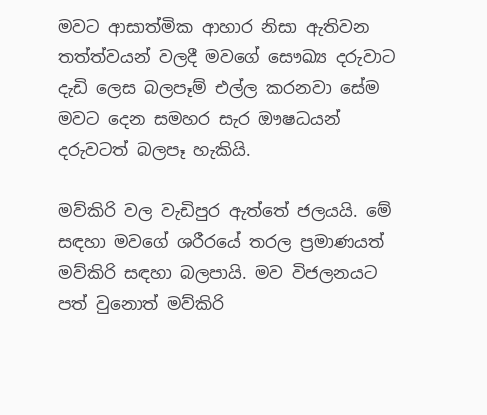මවට ආසාත්මික ආහාර නිසා ඇතිවන තත්ත්වයන් වලදී මවගේ සෞඛ්‍ය දරුවාට දැඩි ලෙස බලපෑම් එල්ල කරනවා සේම මවට දෙන සමහර සැර ඖෂධයන් දරුවටත් බලපෑ හැකියි.

මව්කිරි වල වැඩිපුර ඇත්තේ ජලයයි. මේ සඳහා මවගේ ශරීරයේ තරල ප්‍රමාණයත් මව්කිරි සඳහා බලපායි. මව විජලනයට පත් වුනොත් මව්කිරි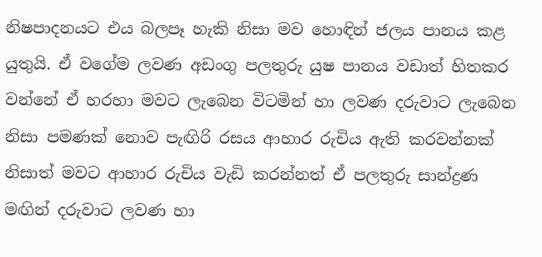නිෂපාදනයට එය බලපෑ හැකි නිසා මව හොඳින් ජලය පානය කළ යුතුයි. ඒ වගේම ලවණ අඩංගු පලතුරු යුෂ පානය වඩාත් හිතකර වන්නේ ඒ හරහා මවට ලැබෙන විටමින් හා ලවණ දරුවාට ලැබෙන නිසා පමණක් නොව පැඟිරි රසය ආහාර රුචිය ඇති කරවන්නක් නිසාත් මවට ආහාර රුචිය වැඩි කරන්නත් ඒ පලතුරු සාන්ද්‍රණ මඟින් දරුවාට ලවණ හා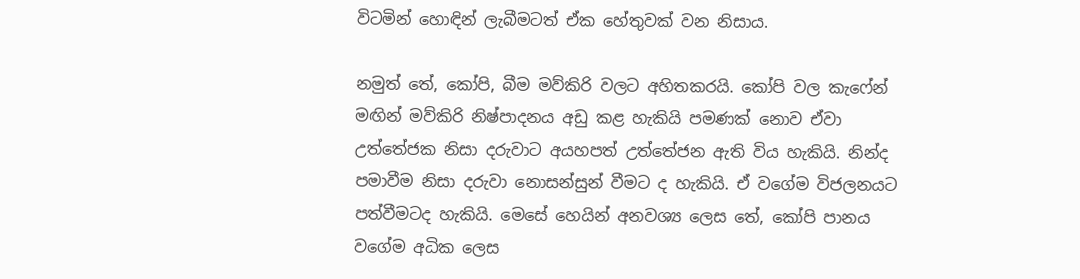විටමින් හොඳින් ලැබීමටත් ඒක හේතුවක් වන නිසාය.

නමුත් තේ, කෝපි, බීම මව්කිරි වලට අහිතකරයි. කෝපි වල කැෆේන් මඟින් මව්කිරි නිෂ්පාදනය අඩු කළ හැකියි පමණක් නොව ඒවා උත්තේජක නිසා දරුවාට අයහපත් උත්තේජන ඇති විය හැකියි. නින්ද පමාවීම නිසා දරුවා නොසන්සුන් වීමට ද හැකියි. ඒ වගේම විජලනයට පත්වීමටද හැකියි. මෙසේ හෙයින් අනවශ්‍ය ලෙස තේ, කෝපි පානය වගේම අධික ලෙස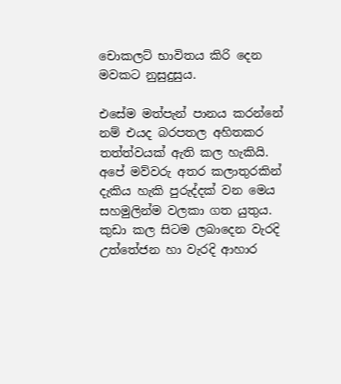චොකලට් භාවිතය කිරි දෙන මවකට නුසුදුසුය.

එසේම මත්පැන් පානය කරන්නේ නම් එයද බරපතල අහිතකර තත්ත්වයක් ඇති කල හැකියි. අපේ මව්වරු අතර කලාතුරකින් දැකිය හැකි පුරුද්දක් වන මෙය සහමුලින්ම වලකා ගත යුතුය. කුඩා කල සිටම ලබාදෙන වැරදි උත්තේජන හා වැරදි ආහාර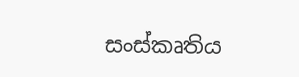සංස්කෘතිය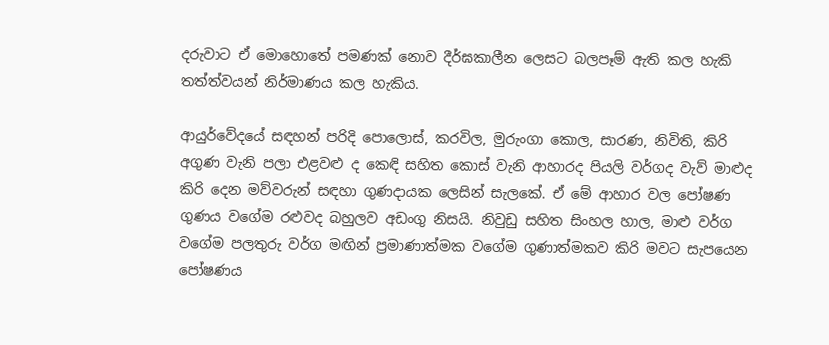දරුවාට ඒ මොහොතේ පමණක් නොව දීර්ඝකාලීන ලෙසට බලපෑම් ඇති කල හැකි තත්ත්වයන් නිර්මාණය කල හැකිය.

ආයුර්වේදයේ සඳහන් පරිදි පොලොස්, කරවිල, මුරුංගා කොල, සාරණ, නිවිති, කිරි අගුණ වැනි පලා එළවළු ද කෙඳි සහිත කොස් වැනි ආහාරද පියලි වර්ගද වැව් මාළුද කිරි දෙන මව්වරුන් සඳහා ගුණදායක ලෙසින් සැලකේ. ඒ මේ ආහාර වල පෝෂණ ගුණය වගේම රළුවද බහුලව අඩංගු නිසයි. නිවුඩු සහිත සිංහල හාල, මාළු වර්ග වගේම පලතුරු වර්ග මඟින් ප්‍රමාණාත්මක වගේම ගුණාත්මකව කිරි මවට සැපයෙන පෝෂණය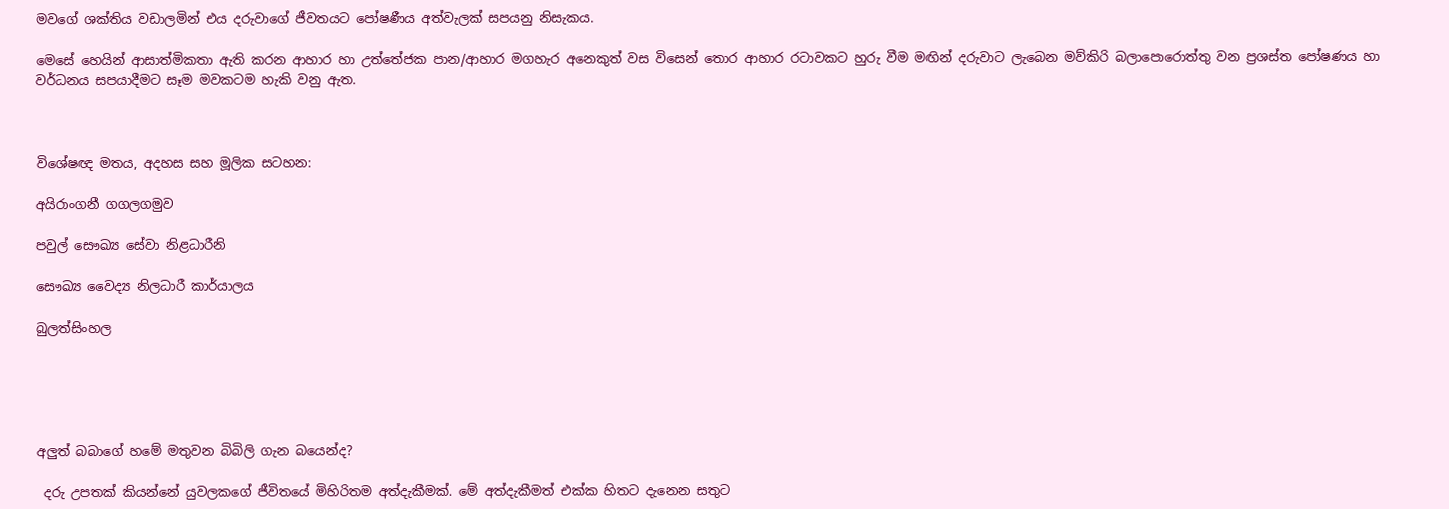මවගේ ශක්තිය වඩාලමින් එය දරුවාගේ ජීවතයට පෝෂණීය අත්වැලක් සපයනු නිසැකය.

මෙසේ හෙයින් ආසාත්මිකතා ඇති කරන ආහාර හා උත්තේජක පාන/ආහාර මගහැර අනෙකුත් වස විසෙන් තොර ආහාර රටාවකට හුරු වීම මඟින් දරුවාට ලැබෙන මව්කිරි බලාපොරොත්තු වන ප්‍රශස්ත පෝෂණය හා වර්ධනය සපයාදීමට සෑම මවකටම හැකි වනු ඇත.



විශේෂඥ මතය, අදහස සහ මූලික සටහන:

අයිරාංගනී ගගලගමුව

පවුල් සෞඛ්‍ය සේවා නිළධාරීනි

සෞඛ්‍ය වෛද්‍ය නිලධාරී කාර්යාලය

බුලත්සිංහල





අලුත් බබාගේ හමේ මතුවන බිබිලි ගැන බයෙන්ද?

 දරු උපතක් කියන්නේ යුවලකගේ ජීවිතයේ මිහිරිතම අත්දැකීමක්. මේ අත්දැකීමත් එක්ක හිතට දැනෙන සතුට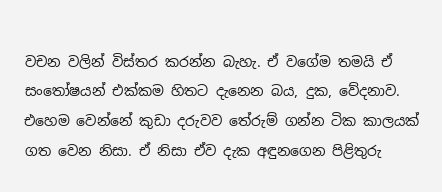වචන වලින් විස්තර කරන්න බැහැ. ඒ වගේම තමයි ඒ සංතෝෂයන් එක්කම හිතට දැනෙන බය, දුක, වේදනාව. එහෙම වෙන්නේ කුඩා දරුවව තේරුම් ගන්න ටික කාලයක් ගත වෙන නිසා. ඒ නිසා ඒව දැක අඳුනගෙන පිළිතුරු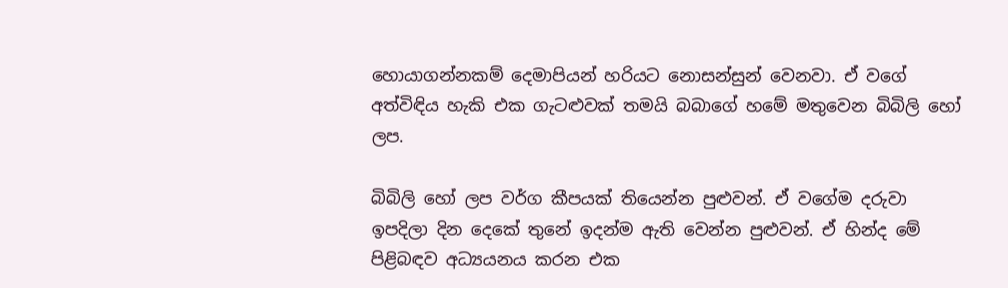හොයාගන්නකම් දෙමාපියන් හරියට නොසන්සුන් වෙනවා. ඒ වගේ අත්විඳිය හැකි එක ගැටළුවක් තමයි බබාගේ හමේ මතුවෙන බිබිලි හෝ ලප.

බිබිලි හෝ ලප වර්ග කීපයක් තියෙන්න පුළුවන්. ඒ වගේම දරුවා ඉපදිලා දින දෙකේ තුනේ ඉදන්ම ඇති වෙන්න පුළුවන්. ඒ හින්ද මේ පිළිබඳව අධ්‍යයනය කරන එක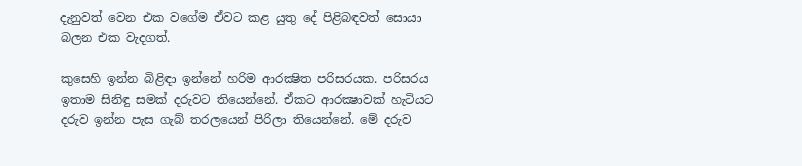දැනුවත් වෙන එක වගේම ඒවට කළ යුතු දේ පිළිබඳවත් සොයා බලන එක වැදගත්.

කුසෙහි ඉන්න බිළිඳා ඉන්නේ හරිම ආරක්‍ෂිත පරිසරයක. පරිසරය ඉතාම සිනිඳු සමක් දරුවට තියෙන්නේ. ඒකට ආරක්‍ෂාවක් හැටියට දරුව ඉන්න පැස ගැබ් තරලයෙන් පිරිලා තියෙන්නේ. මේ දරුව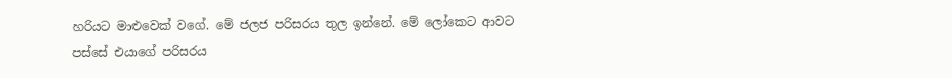හරියට මාළුවෙක් වගේ. මේ ජලජ පරිසරය තුල ඉන්නේ. මේ ලෝකෙට ආවට පස්සේ එයාගේ පරිසරය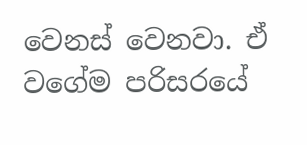වෙනස් වෙනවා. ඒ වගේම පරිසරයේ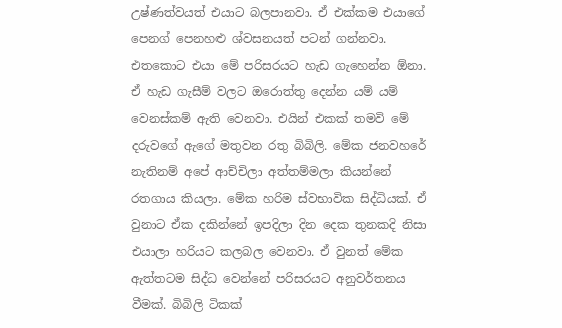උෂ්ණත්වයත් එයාට බලපානවා. ඒ එක්කම එයාගේ පෙනග් පෙනහළු ශ්වසනයත් පටන් ගන්නවා. එතකොට එයා මේ පරිසරයට හැඩ ගැහෙන්න ඕනා. ඒ හැඩ ගැසීම් වලට ඔරොත්තු දෙන්න යම් යම් වෙනස්කම් ඇති වෙනවා. එයින් එකක් තමවි මේ දරුවගේ ඇගේ මතුවන රතු බිබිලි. මේක ජනවහරේ නැතිනම් අපේ ආච්චිලා අත්තම්මලා කියන්නේ රතගාය කියලා. මේක හරිම ස්වභාවික සිද්ධියක්. ඒ වුනාට ඒක දකින්නේ ඉපදිලා දින දෙක තුනකදි නිසා එයාලා හරියට කලබල වෙනවා. ඒ වුනත් මේක ඇත්තටම සිද්ධ වෙන්නේ පරිසරයට අනුවර්තනය වීමක්. බිබිලි ටිකක්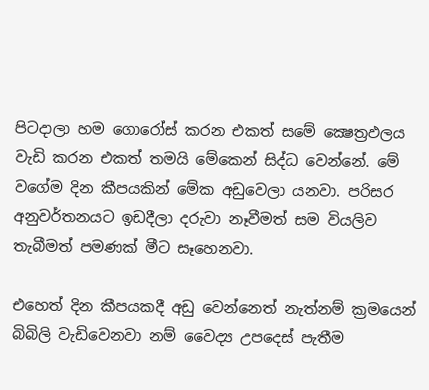පිටදාලා හම ගොරෝස් කරන එකත් සමේ ක්‍ෂෙත්‍රඵලය වැඩි කරන එකත් තමයි මේකෙන් සිද්ධ වෙන්නේ. මේ වගේම දින කීපයකින් මේක අඩුවෙලා යනවා. පරිසර අනුවර්තනයට ඉඩදීලා දරුවා නෑවීමත් සම වියලිව තැබීමත් පමණක් මීට සෑහෙනවා.

එහෙත් දින කීපයකදී අඩු වෙන්නෙත් නැත්නම් ක්‍රමයෙන් බිබිලි වැඩිවෙනවා නම් වෛද්‍ය උපදෙස් පැතීම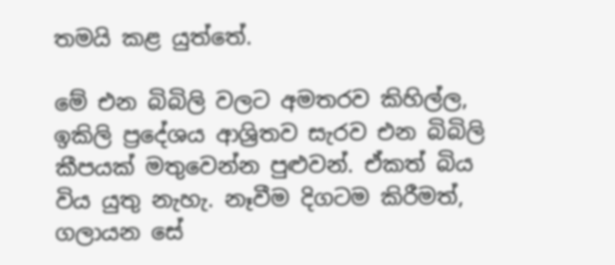තමයි කළ යුත්තේ.

මේ එන බිබිලි වලට අමතරව කිහිල්ල, ඉකිලි ප්‍රදේශය ආශ්‍රිතව සැරව එන බිබිලි කීපයක් මතුවෙන්න පුළුවන්. ඒකත් බිය විය යුතු නැහැ. නෑවීම දිගටම කිරීමත්, ගලායන සේ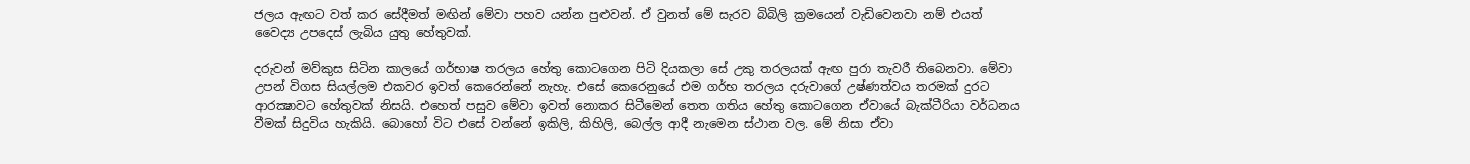ජලය ඇඟට වත් කර සේදීමත් මඟින් මේවා පහව යන්න පුළුවන්. ඒ වුනත් මේ සැරව බිබිලි ක්‍රමයෙන් වැඩිවෙනවා නම් එයත් වෛද්‍ය උපදෙස් ලැබිය යුතු හේතුවක්.

දරුවන් මව්කුස සිටින කාලයේ ගර්භාෂ තරලය හේතු කොටගෙන පිටි දියකලා සේ උකු තරලයක් ඇඟ පුරා තැවරී තිබෙනවා. මේවා උපන් විගස සියල්ලම එකවර ඉවත් කෙරෙන්නේ නැහැ. එසේ කෙරෙනුයේ එම ගර්භ තරලය දරුවාගේ උෂ්ණත්වය තරමක් දුරට ආරක්‍ෂාවට හේතුවක් නිසයි. එහෙත් පසුව මේවා ඉවත් නොකර සිටීමෙන් තෙත ගතිය හේතු කොටගෙන ඒවායේ බැක්ටීරියා වර්ධනය වීමක් සිදුවිය හැකියි. බොහෝ විට එසේ වන්නේ ඉකිලි, කිහිලි, බෙල්ල ආදී නැමෙන ස්ථාන වල. මේ නිසා ඒවා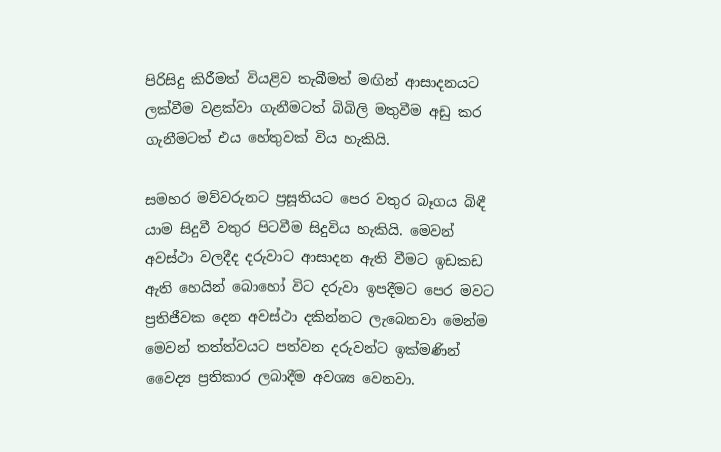පිරිසිදු කිරීමත් වියළිව තැබීමත් මඟින් ආසාදනයට ලක්වීම වළක්වා ගැනීමටත් බිබිලි මතුවීම අඩු කර ගැනීමටත් එය හේතුවක් විය හැකියි.

සමහර මව්වරුනට ප්‍රසූතියට පෙර වතුර බෑගය බිඳී යාම සිදුවී වතුර පිටවීම සිදුවිය හැකියි. මෙවන් අවස්ථා වලදීද දරුවාට ආසාදන ඇති වීමට ඉඩකඩ ඇති හෙයින් බොහෝ විට දරුවා ඉපදීමට පෙර මවට ප්‍රතිජීවක දෙන අවස්ථා දකින්නට ලැබෙනවා මෙන්ම මෙවන් තත්ත්වයට පත්වන දරුවන්ට ඉක්මණින් වෛද්‍ය ප්‍රතිකාර ලබාදීම අවශ්‍ය වෙනවා.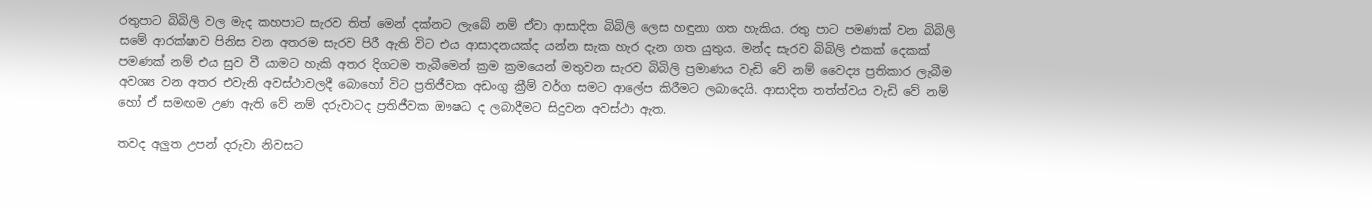රතුපාට බිබිලි වල මැද කහපාට සැරව තිත් මෙන් දක්නට ලැබේ නම් ඒවා ආසාදිත බිබිලි ලෙස හඳුනා ගත හැකිය. රතු පාට පමණක් වන බිබිලි සමේ ආරක්ෂාව පිනිස වන අතරම සැරව පිරී ඇති විට එය ආසාදනයක්ද යන්න සැක හැර දැන ගත යුතුය. මන්ද සැරව බිබිලි එකක් දෙකක් පමණක් නම් එය සුව වී යාමට හැකි අතර දිගටම තැබීමෙන් ක්‍රම ක්‍රමයෙන් මතුවන සැරව බිබිලි ප්‍රමාණය වැඩි වේ නම් වෛද්‍ය ප්‍රතිකාර ලැබීම අවශ්‍ය වන අතර එවැනි අවස්ථාවලදී බොහෝ විට ප්‍රතිජීවක අඩංගු ක්‍රීම් වර්ග සමට ආලේප කිරීමට ලබාදෙයි. ආසාදිත තත්ත්වය වැඩි වේ නම් හෝ ඒ සමඟම උණ ඇති වේ නම් දරුවාටද ප්‍රතිජීවක ඖෂධ ද ලබාදීමට සිදුවන අවස්ථා ඇත.

තවද අලුත උපන් දරුවා නිවසට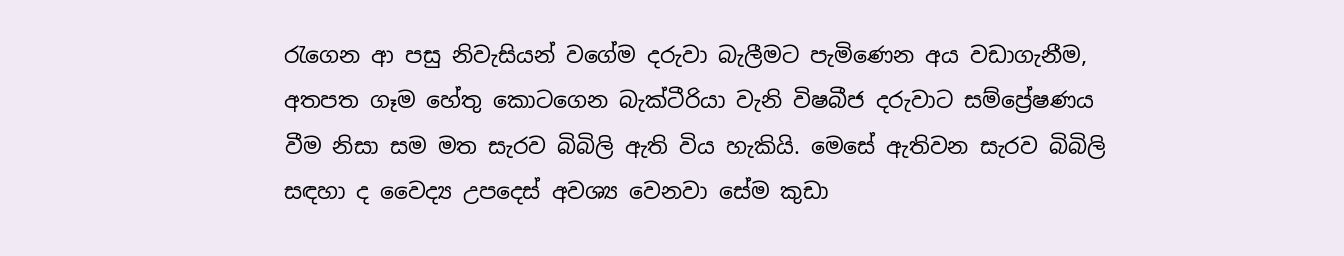රැගෙන ආ පසු නිවැසියන් වගේම දරුවා බැලීමට පැමිණෙන අය වඩාගැනීම, අතපත ගෑම හේතු කොටගෙන බැක්ටීරියා වැනි විෂබීජ දරුවාට සම්ප්‍රේෂණය වීම නිසා සම මත සැරව බිබිලි ඇති විය හැකියි. මෙසේ ඇතිවන සැරව බිබිලි සඳහා ද වෛද්‍ය උපදෙස් අවශ්‍ය වෙනවා සේම කුඩා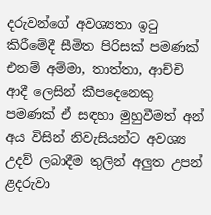දරුවන්ගේ අවශ්‍යතා ඉටු කිරීමේදී සීමිත පිරිසක් පමණක් එනම් අම්මා, තාත්තා, ආච්චි ආදී ලෙසින් කීපදෙනෙකු පමණක් ඒ සඳහා මුහුවීමත් අන් අය විසින් නිවැසියන්ට අවශ්‍ය උදව් ලබාදීම තුලින් අලුත උපන් ළදරුවා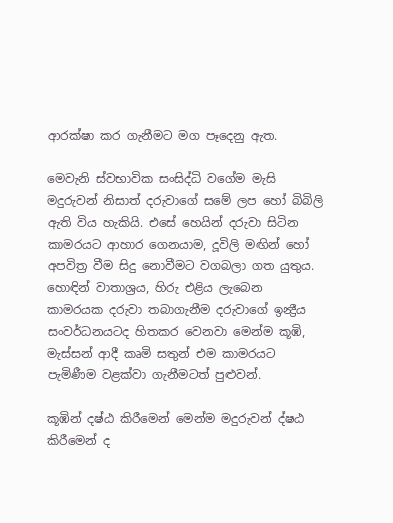ආරක්ෂා කර ගැනීමට මග පෑදෙනු ඇත.

මෙවැනි ස්වභාවික සංසිද්ධි වගේම මැසි මදුරුවන් නිසාත් දරුවාගේ සමේ ලප හෝ බිබිලි ඇති විය හැකියි. එසේ හෙයින් දරුවා සිටින කාමරයට ආහාර ගෙනයාම, දූවිලි මඟින් හෝ අපවිත්‍ර වීම සිදු නොවීමට වගබලා ගත යුතුය. හොඳින් වාතාශ්‍රය, හිරු එළිය ලැබෙන කාමරයක දරුවා තබාගැනීම දරුවාගේ ඉන්‍ද්‍රීය සංවර්ධනයටද හිතකර වෙනවා මෙන්ම කූඹි, මැස්සන් ආදී කෘමි සතුන් එම කාමරයට පැමිණීම වළක්වා ගැනීමටත් පුළුවන්.

කූඹින් දෂ්ඨ කිරීමෙන් මෙන්ම මදුරුවන් ද්ෂඨ කිරීමෙන් ද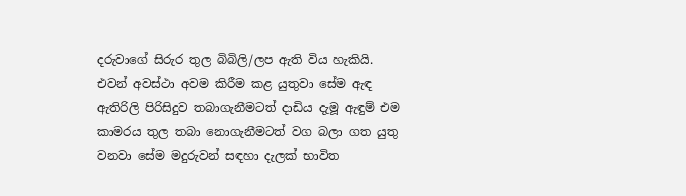දරුවාගේ සිරුර තුල බිබිලි/ලප ඇති විය හැකියි. එවන් අවස්ථා අවම කිරීම කළ යුතුවා සේම ඇඳ ඇතිරිලි පිරිසිදුව තබාගැනීමටත් දාඩිය දැමූ ඇඳුම් එම කාමරය තුල තබා නොගැනීමටත් වග බලා ගත යුතු වනවා සේම මදුරුවන් සඳහා දැලක් භාවිත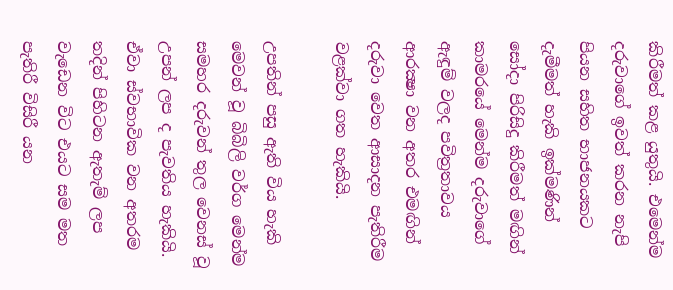කිරීමත් කළ යුතුයි. එමෙන්ම දරුවාගේ ඉවත් කරන නැපි පියන සහිත භාජනයකට දැමීමත් හැකි ඉක්මණින් සෝදා පිරිසිදු කිරීමත් මඟින් කාමරයේ මෙන්ම දරුවාගේ ඇඳුම් වලද පවිත්‍රතාවය ආරක්‍ෂා වන අතර එමඟින් දරුවා වෙත ආසාදන පැතිරීම වළක්වා ගත හැකියි.

උපතින් පසු ඇති විය හැකි මෙවන් වූ බිබිලි වර්ග මෙන්ම සමහර දරුවන් තුල වෙනස් වූ උපන් ලප ද පැවතිය හැකියි. ඒවා ස්වභාවික වන අතරම තදින් පිහිටන ඇතැම් ලප වැඩෙන විට එයට සම මත පැතිරී විසිරී යන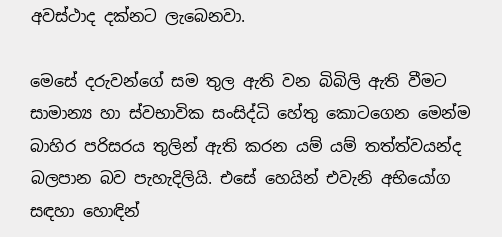අවස්ථාද දක්නට ලැබෙනවා.

මෙසේ දරුවන්ගේ සම තුල ඇති වන බිබිලි ඇති වීමට සාමාන්‍ය හා ස්වභාවික සංසිද්ධි හේතු කොටගෙන මෙන්ම බාහිර පරිසරය තුලින් ඇති කරන යම් යම් තත්ත්වයන්ද බලපාන බව පැහැදිලියි. එසේ හෙයින් එවැනි අභියෝග සඳහා හොඳින්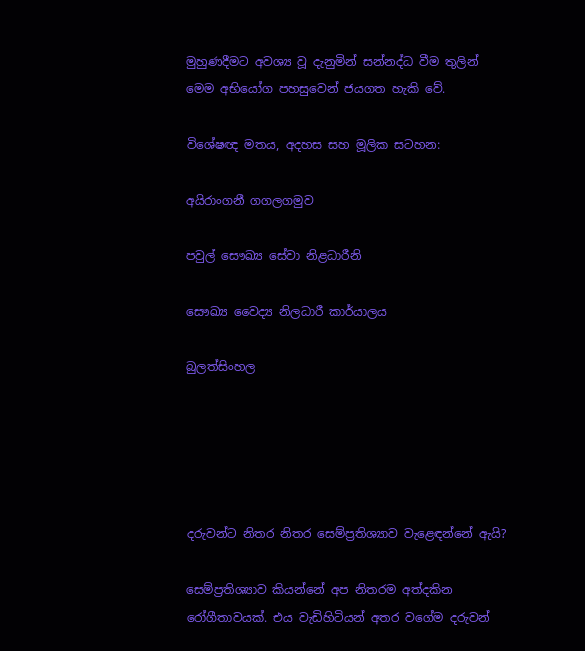මුහුණදීමට අවශ්‍ය වූ දැනුමින් සන්නද්ධ වීම තුලින් මෙම අභියෝග පහසුවෙන් ජයගත හැකි වේ.

විශේෂඥ මතය, අදහස සහ මූලික සටහන:

අයිරාංගනී ගගලගමුව

පවුල් සෞඛ්‍ය සේවා නිළධාරීනි

සෞඛ්‍ය වෛද්‍ය නිලධාරී කාර්යාලය

බුලත්සිංහල





දරුවන්ට නිතර නිතර සෙම්ප්‍රතිශ්‍යාව වැළ‍ෙඳන්නේ ඇයි?

සෙම්ප්‍රතිශ්‍යාව කියන්නේ අප නිතරම අත්දකින රෝගීතාවයක්. එය වැඩිහිටියන් අතර වගේම දරුවන්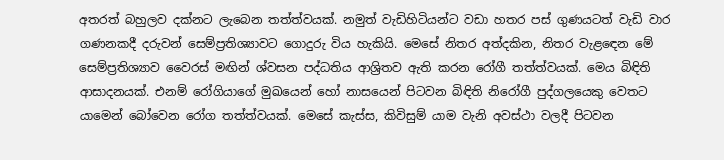අතරත් බහුලව දක්නට ලැබෙන තත්ත්වයක්. නමුත් වැඩිහිටියන්ට වඩා හතර පස් ගුණයටත් වැඩි වාර ගණනකදී දරුවන් සෙම්ප්‍රතිශ්‍යාවට ගොදුරු විය හැකියි. මෙසේ නිතර අත්දකින, නිතර වැළඳෙන මේ සෙම්ප්‍රතිශ්‍යාව වෛරස් මඟින් ශ්වසන පද්ධතිය ආශ්‍රිතව ඇති කරන රෝගී තත්ත්වයක්. මෙය බිඳිති ආසාදනයක්. එනම් රෝගියාගේ මුඛයෙන් හෝ නාසයෙන් පිටවන බිඳිති නිරෝගී පුද්ගලයෙකු වෙතට යාමෙන් බෝවෙන රෝග තත්ත්වයක්. මෙසේ කැස්ස, කිවිසුම් යාම වැනි අවස්ථා වලදී පිටවන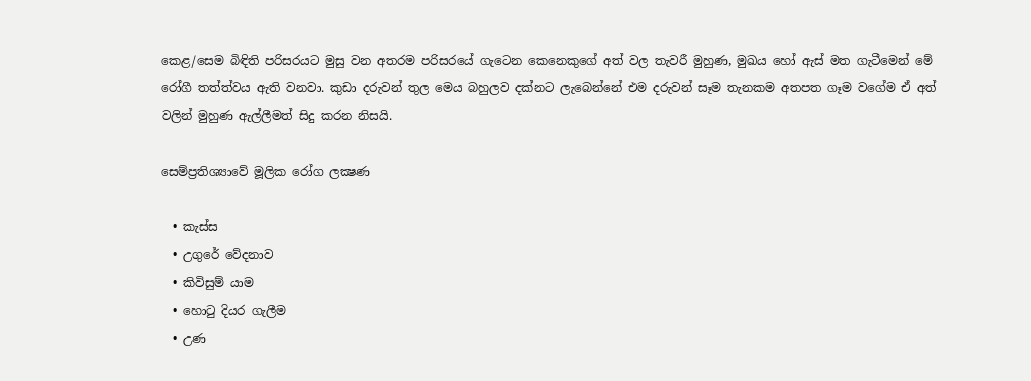කෙළ/සෙම බිඳිති පරිසරයට මුසු වන අතරම පරිසරයේ ගැටෙන කෙනෙකුගේ අත් වල තැවරී මුහුණ, මුඛය හෝ ඇස් මත ගැටීමෙන් මේ රෝගී තත්ත්වය ඇති වනවා. කුඩා දරුවන් තුල මෙය බහුලව දක්නට ලැබෙන්නේ එම දරුවන් සෑම තැනකම අතපත ගෑම වගේම ඒ අත් වලින් මුහුණ ඇල්ලීමත් සිදු කරන නිසයි.

සෙම්ප්‍රතිශ්‍යාවේ මූලික රෝග ලක්‍ෂණ

  • කැස්ස
  • උගුරේ වේදනාව
  • කිවිසුම් යාම
  • හොටු දියර ගැලීම
  • උණ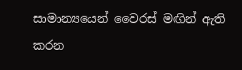සාමාන්‍යයෙන් වෛරස් මඟින් ඇති කරන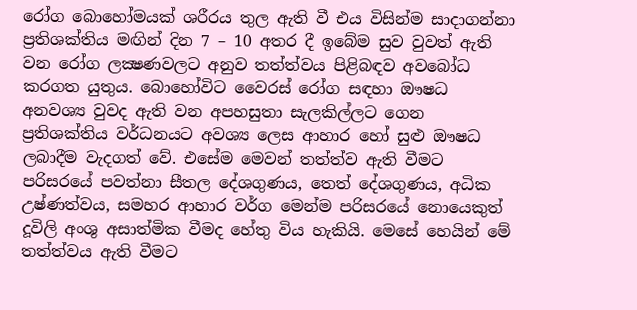රෝග බොහෝමයක් ශරීරය තුල ඇති වී එය විසින්ම සාදාගන්නා ප්‍රතිශක්තිය මඟින් දින 7 – 10 අතර දී ඉබේම සුව වුවත් ඇති වන රෝග ලක්‍ෂණවලට අනුව තත්ත්වය පිළිබඳව අවබෝධ කරගත යුතුය. බොහෝවිට වෛරස් රෝග සඳහා ඖෂධ අනවශ්‍ය වුවද ඇති වන අපහසුතා සැලකිල්ලට ගෙන ප්‍රතිශක්තිය වර්ධනයට අවශ්‍ය ලෙස ආහාර හෝ සුළු ඖෂධ ලබාදීම වැදගත් වේ. එසේම මෙවන් තත්ත්ව ඇති වීමට පරිසරයේ පවත්නා සීතල දේශගුණය, තෙත් දේශගුණය, අධික උෂ්ණත්වය, සමහර ආහාර වර්ග මෙන්ම පරිසරයේ නොයෙකුත් දූවිලි අංශු අසාත්මික වීමද හේතු විය හැකියි. මෙසේ හෙයින් මේ තත්ත්වය ඇති වීමට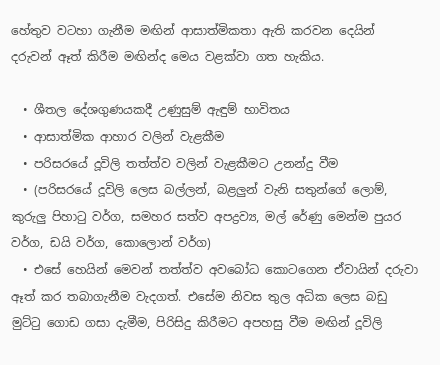හේතුව වටහා ගැනීම මඟින් ආසාත්මිකතා ඇති කරවන දෙයින් දරුවන් ඈත් කිරීම මඟින්ද මෙය වළක්වා ගත හැකිය.

  • ශීතල දේශගුණයකදී උණුසුම් ඇඳුම් භාවිතය
  • ආසාත්මික ආහාර වලින් වැළකීම
  • පරිසරයේ දූවිලි තත්ත්ව වලින් වැළකීමට උනන්දු වීම
  • (පරිසරයේ දූවිලි ලෙස බල්ලන්, බළලුන් වැනි සතුන්ගේ ලොම්, කුරුලු පිහාටු වර්ග, සමහර සත්ව අපද්‍රව්‍ය, මල් රේණු මෙන්ම පුයර වර්ග, ඩයි වර්ග, කොලොන් වර්ග)
  • එසේ හෙයින් මෙවන් තත්ත්ව අවබෝධ කොටගෙන ඒවායින් දරුවා ඈත් කර තබාගැනීම වැදගත්. එසේම නිවස තුල අධික ලෙස බඩු මුට්ටු ගොඩ ගසා දැමීම, පිරිසිදු කිරීමට අපහසු වීම මඟින් දූවිලි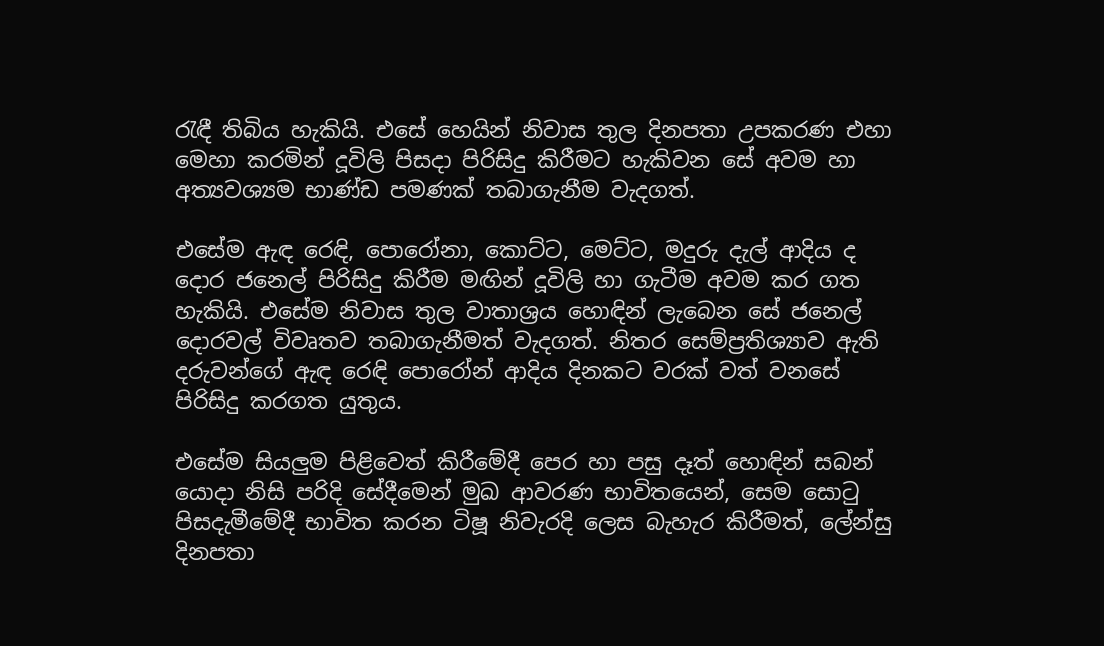රැඳී තිබිය හැකියි. එසේ හෙයින් නිවාස තුල දිනපතා උපකරණ එහා මෙහා කරමින් දූවිලි පිසදා පිරිසිදු කිරීමට හැකිවන සේ අවම හා අත්‍යවශ්‍යම භාණ්ඩ පමණක් තබාගැනීම වැදගත්.

එසේම ඇඳ රෙඳි, පොරෝනා, කොට්ට, මෙට්ට, මදුරු දැල් ආදිය ද දොර ජනෙල් පිරිසිදු කිරීම මඟින් දූවිලි හා ගැටීම අවම කර ගත හැකියි. එසේම නිවාස තුල වාතාශ්‍රය හොඳින් ලැබෙන සේ ජනෙල් දොරවල් විවෘතව තබාගැනීමත් වැදගත්. නිතර සෙම්ප්‍රතිශ්‍යාව ඇති දරුවන්ගේ ඇඳ රෙඳි පොරෝන් ආදිය දිනකට වරක් වත් වනසේ පිරිසිදු කරගත යුතුය.

එසේම සියලුම පිළිවෙත් කිරීමේදී පෙර හා පසු දෑත් හොඳින් සබන් යොදා නිසි පරිදි සේදීමෙන් මුඛ ආවරණ භාවිතයෙන්, සෙම සොටු පිසදැමීමේදී භාවිත කරන ටිෂූ නිවැරදි ලෙස බැහැර කිරීමත්, ලේන්සු දිනපතා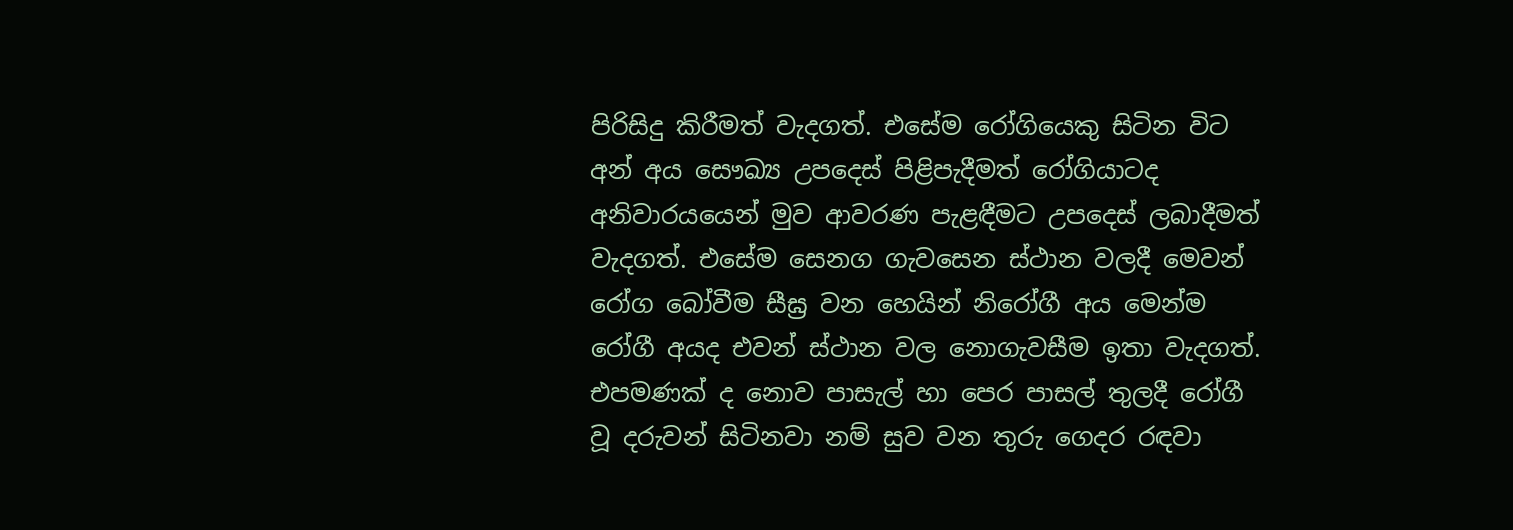පිරිසිදු කිරීමත් වැදගත්. එසේම රෝගියෙකු සිටින විට අන් අය සෞඛ්‍ය උපදෙස් පිළිපැදීමත් රෝගියාටද අනිවාරයයෙන් මුව ආවරණ පැළඳීමට උපදෙස් ලබාදීමත් වැදගත්. එසේම සෙනග ගැවසෙන ස්ථාන වලදී මෙවන් රෝග බෝවීම සීඝ්‍ර වන හෙයින් නිරෝගී අය මෙන්ම රෝගී අයද එවන් ස්ථාන වල නොගැවසීම ඉතා වැදගත්. එපමණක් ද නොව පාසැල් හා පෙර පාසල් තුලදී රෝගී වූ දරුවන් සිටිනවා නම් සුව වන තුරු ගෙදර රඳවා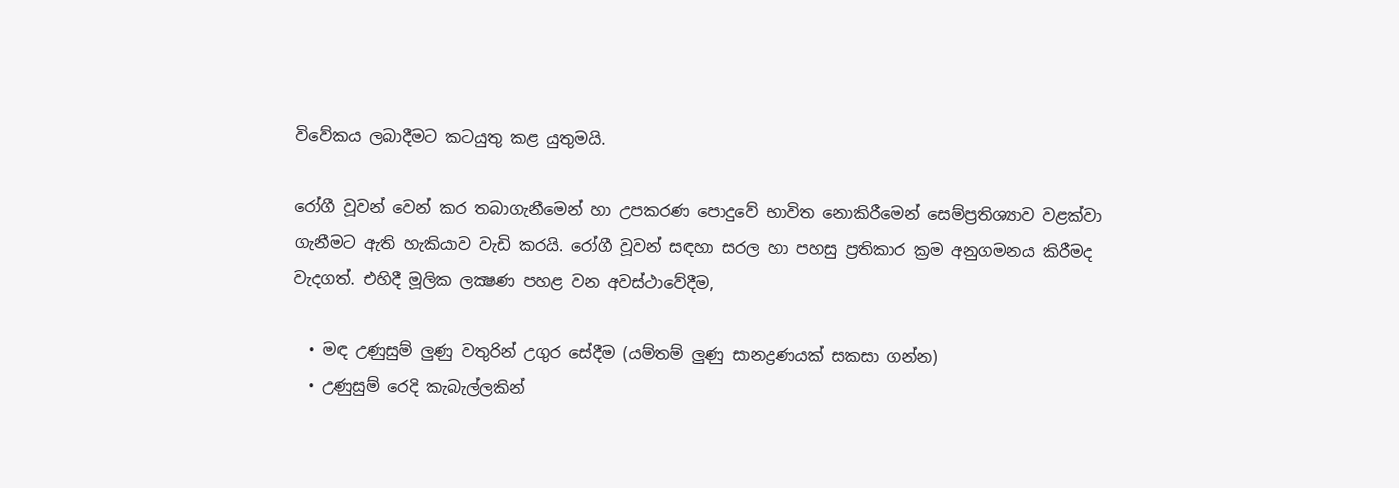විවේකය ලබාදීමට කටයුතු කළ යුතුමයි.

රෝගී වූවන් වෙන් කර තබාගැනීමෙන් හා උපකරණ පොදුවේ භාවිත නොකිරීමෙන් සෙම්ප්‍රතිශ්‍යාව වළක්වා ගැනීමට ඇති හැකියාව වැඩි කරයි. රෝගී වූවන් සඳහා සරල හා පහසු ප්‍රතිකාර ක්‍රම අනුගමනය කිරීමද වැදගත්. එහිදී මූලික ලක්‍ෂණ පහළ වන අවස්ථාවේදීම,

  • මඳ උණුසුම් ලුණු වතුරින් උගුර සේදීම (යම්තම් ලුණු සානද්‍රණයක් සකසා ගන්න)
  • උණුසුම් රෙදි කැබැල්ලකින්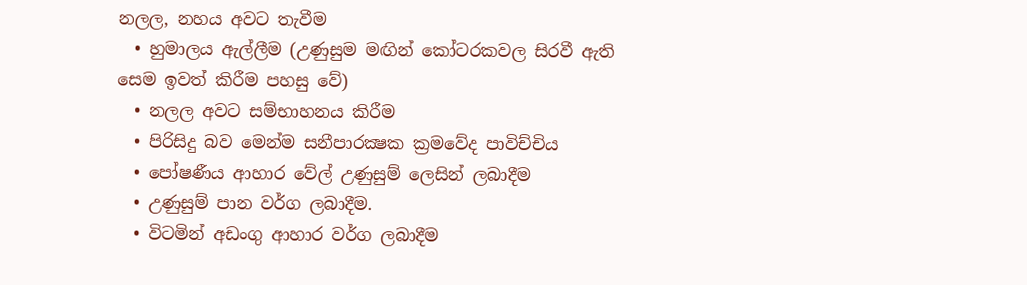නලල, නහය අවට තැවීම
  • හුමාලය ඇල්ලීම (උණුසුම මඟින් කෝටරකවල සිරවී ඇති සෙම ඉවත් කිරීම පහසු වේ)
  • නලල අවට සම්භාහනය කිරීම
  • පිරිසිදු බව මෙන්ම සනීපාරක්‍ෂක ක්‍රමවේද පාවිච්චිය
  • පෝෂණීය ආහාර වේල් උණුසුම් ලෙසින් ලබාදීම
  • උණුසුම් පාන වර්ග ලබාදීම.
  • විටමින් අඩංගු ආහාර වර්ග ලබාදීම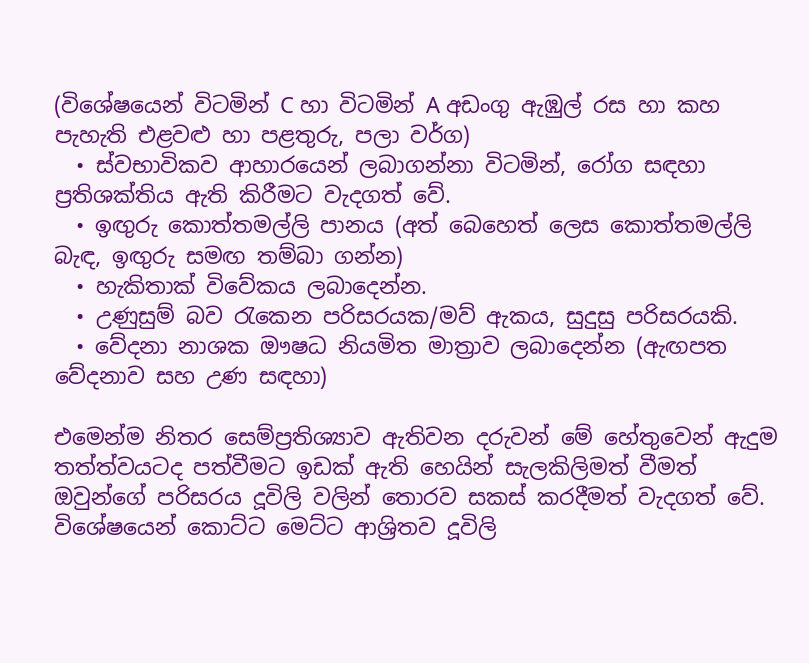(විශේෂයෙන් විටමින් C හා විටමින් A අඩංගු ඇඹුල් රස හා කහ පැහැති එළවළු හා පළතුරු, පලා වර්ග)
  • ස්වභාවිකව ආහාරයෙන් ලබාගන්නා විටමින්, රෝග සඳහා ප්‍රතිශක්තිය ඇති කිරීමට වැදගත් වේ.
  • ඉඟුරු කොත්තමල්ලි පානය (අත් බෙහෙත් ලෙස කොත්තමල්ලි බැඳ, ඉඟුරු සමඟ තම්බා ගන්න)
  • හැකිතාක් විවේකය ලබාදෙන්න.
  • උණුසුම් බව රැකෙන පරිසරයක/මව් ඇකය, සුදුසු පරිසරයකි.
  • වේදනා නාශක ඖෂධ නියමිත මාත්‍රාව ලබාදෙන්න (ඇඟපත වේදනාව සහ උණ සඳහා)

එමෙන්ම නිතර සෙම්ප්‍රතිශ්‍යාව ඇතිවන දරුවන් මේ හේතුවෙන් ඇදුම තත්ත්වයටද පත්වීමට ඉඩක් ඇති හෙයින් සැලකිලිමත් වීමත් ඔවුන්ගේ පරිසරය දූවිලි වලින් තොරව සකස් කරදීමත් වැදගත් වේ. විශේෂයෙන් කොට්ට මෙට්ට ආශ්‍රිතව දූවිලි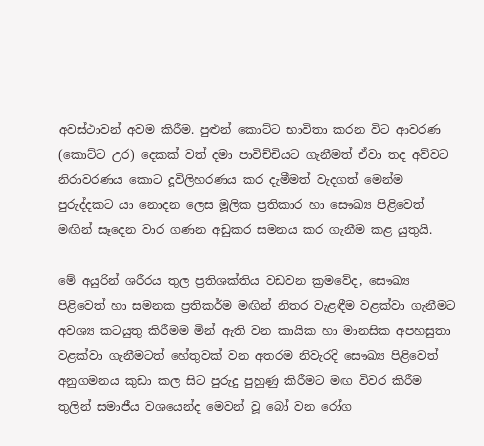අවස්ථාවන් අවම කිරීම. පුළුන් කොට්ට භාවිතා කරන විට ආවරණ (කොට්ට උර) දෙකක් වත් දමා පාවිච්චියට ගැනීමත් ඒවා තද අව්වට නිරාවරණය කොට දූවිලිහරණය කර දැමීමත් වැදගත් මෙන්ම පුරුද්දකට යා නොදන ලෙස මූලික ප්‍රතිකාර හා සෞඛ්‍ය පිළිවෙත් මඟින් සෑදෙන වාර ගණන අඩුකර සමනය කර ගැනීම කළ යුතුයි.

මේ අයුරින් ශරීරය තුල ප්‍රතිශක්තිය වඩවන ක්‍රමවේද, සෞඛ්‍ය පිළිවෙත් හා සමනක ප්‍රතිකර්ම මඟින් නිතර වැළඳීම වළක්වා ගැනීමට අවශ්‍ය කටයුතු කිරීමම මින් ඇති වන කායික හා මානසික අපහසුතා වළක්වා ගැනීමටත් හේතුවක් වන අතරම නිවැරදි සෞඛ්‍ය පිළිවෙත් අනුගමනය කුඩා කල සිට පුරුදු පුහුණු කිරීමට මඟ විවර කිරීම තුලින් සමාජීය වශයෙන්ද මෙවන් වූ බෝ වන රෝග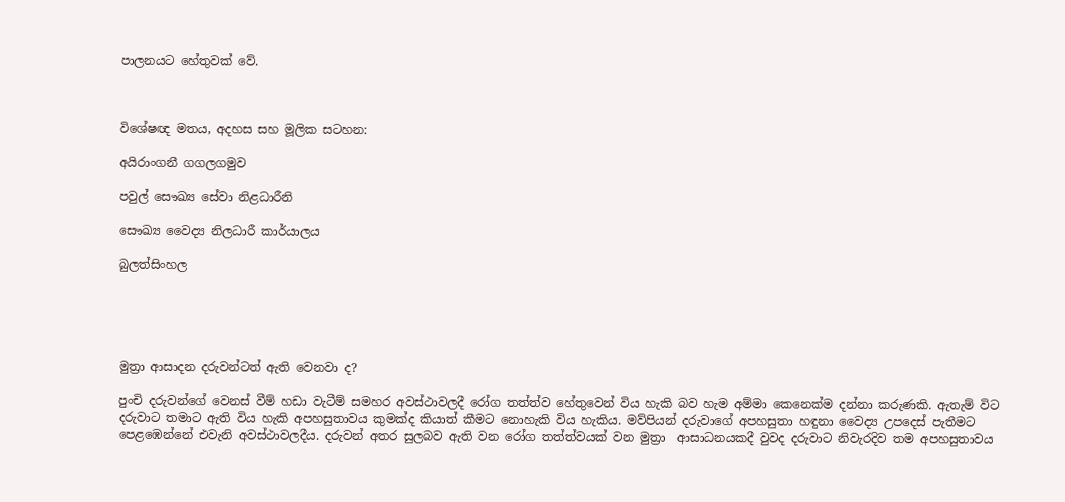පාලනයට හේතුවක් වේ.



විශේෂඥ මතය, අදහස සහ මූලික සටහන:

අයිරාංගනී ගගලගමුව

පවුල් සෞඛ්‍ය සේවා නිළධාරීනි

සෞඛ්‍ය වෛද්‍ය නිලධාරී කාර්යාලය

බුලත්සිංහල





මුත්‍රා ආසාදන දරුවන්ටත් ඇති වෙනවා ද?

පුංචි දරුවන්ගේ වෙනස් වීම් හඩා වැටීම් සමහර අවස්ථාවලදී රෝග තත්ත්ව හේතුවෙන් විය හැකි බව හැම අම්මා කෙනෙක්ම දන්නා කරුණකි. ඇතැම් විට දරුවාට තමාට ඇති විය හැකි අපහසුතාවය කුමක්ද කියාත් කීමට නොහැකි විය හැකිය. මව්පියන් දරුවාගේ අපහසුතා හඳුනා වෛද්‍ය උපදෙස් පැතීමට පෙළඹෙන්නේ එවැනි අවස්ථාවලදීය. දරුවන් අතර සුලබව ඇති වන රෝග තත්ත්වයක් වන මුත්‍රා  ආසාධනයකදී වුවද දරුවාට නිවැරදිව තම අපහසුතාවය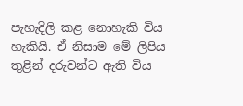පැහැදිලි කළ නොහැකි විය හැකියි. ඒ නිසාම මේ ලිපිය තුළින් දරුවන්ට ඇති විය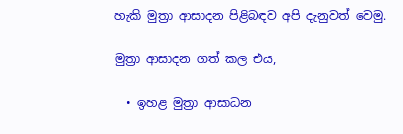හැකි මුත්‍රා ආසාදන පිළිබඳව අපි දැනුවත් වෙමු.

මුත්‍රා ආසාදන ගත් කල එය,

  • ඉහළ මුත්‍රා ආසාධන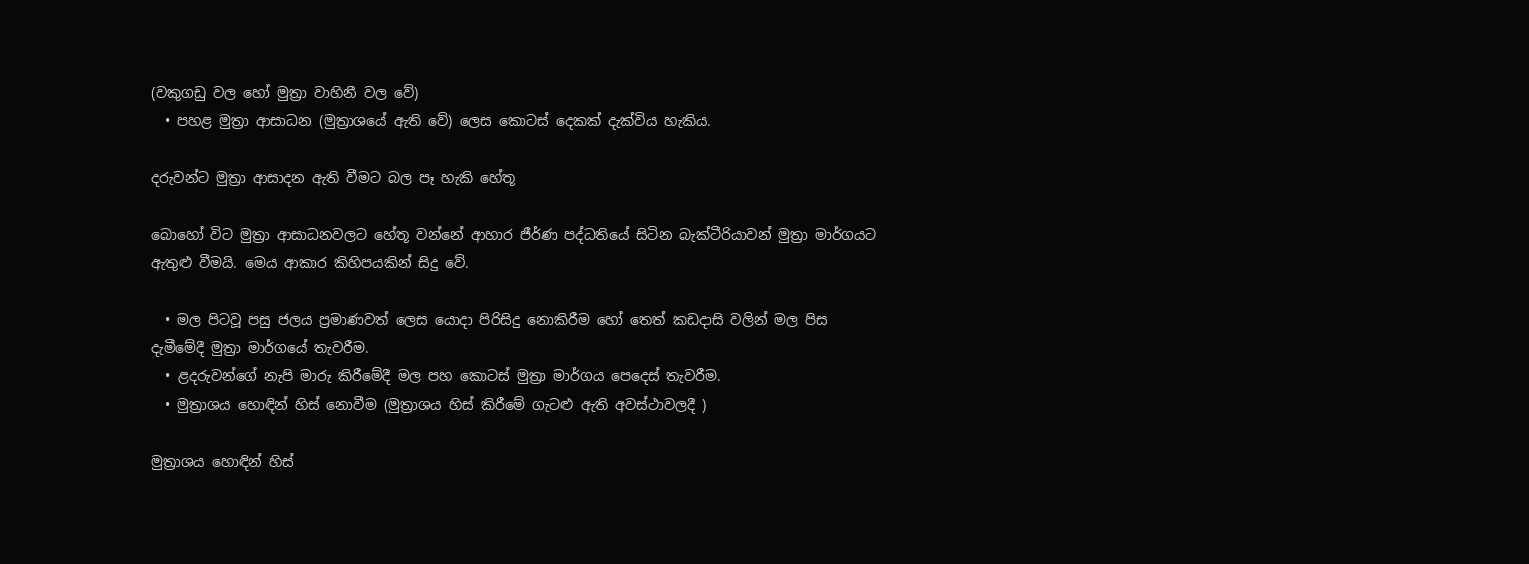(වකුගඩු වල හෝ මුත්‍රා වාහිනී වල වේ)
  • පහළ මුත්‍රා ආසාධන (මුත්‍රාශයේ ඇති වේ) ලෙස කොටස් දෙකක් දැක්විය හැකිය.

දරුවන්ට මුත්‍රා ආසාදන ඇති වීමට බල පෑ හැකි හේතූ

බොහෝ විට මුත්‍රා ආසාධනවලට හේතූ වන්නේ ආහාර ජීර්ණ පද්ධතියේ සිටින බැක්ටීරියාවන් මුත්‍රා මාර්ගයට ඇතුළු වීමයි. මෙය ආකාර කිහිපයකින් සිදු වේ.

  • මල පිටවූ පසු ජලය ප්‍රමාණවත් ලෙස යොදා පිරිසිදු නොකිරීම හෝ තෙත් කඩදාසි වලින් මල පිස දැමීමේදී මුත්‍රා මාර්ගයේ තැවරීම.
  • ළදරුවන්ගේ නැපි මාරු කිරීමේදී මල පහ කොටස් මුත්‍රා මාර්ගය පෙදෙස් තැවරීම.
  • මුත්‍රාශය හොඳින් හිස් නොවීම (මුත්‍රාශය හිස් කිරීමේ ගැටළු ඇති අවස්ථාවලදී )

මුත්‍රාශය හොඳින් හිස්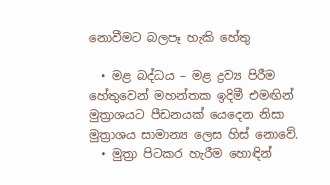නොවීමට බලපෑ හැකි හේතු

  • මළ බද්ධය – මළ ද්‍රව්‍ය පිරීම හේතුවෙන් මහන්තක ඉදිමී එමඟින් මුත්‍රාශයට පීඩනයක් යෙදෙන නිසා මුත්‍රාශය සාමාන්‍ය ලෙස හිස් නොවේ.
  • මුත්‍රා පිටකර හැරීම හොඳින්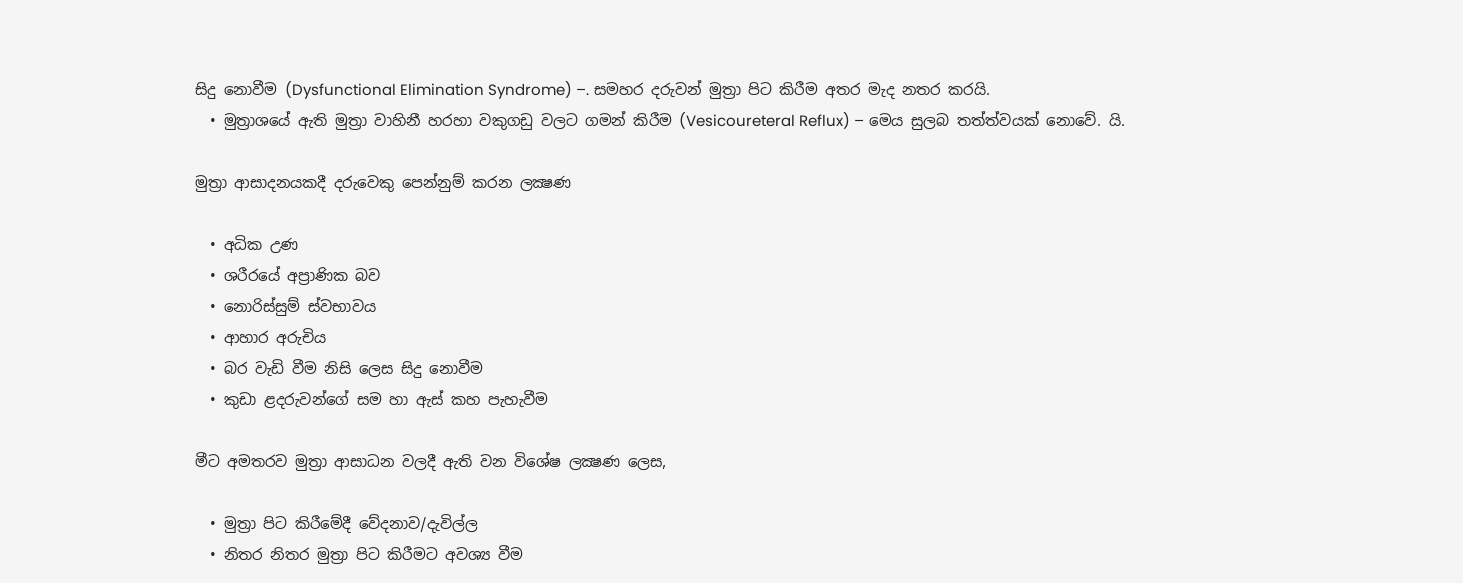සිදු නොවීම (Dysfunctional Elimination Syndrome) –. සමහර දරුවන් මුත්‍රා පිට කිරීම අතර මැද නතර කරයි.
  • මුත්‍රාශයේ ඇති මුත්‍රා වාහිනී හරහා වකුගඩු වලට ගමන් කිරීම (Vesicoureteral Reflux) – මෙය සුලබ තත්ත්වයක් නොවේ. යි.

මුත්‍රා ආසාදනයකදී දරුවෙකු පෙන්නුම් කරන ලක්‍ෂණ

  • අධික උණ
  • ශරීරයේ අප්‍රාණික බව
  • නොරිස්සුම් ස්වභාවය
  • ආහාර අරුචිය
  • බර වැඩි වීම නිසි ලෙස සිදු නොවීම
  • කුඩා ළදරුවන්ගේ සම හා ඇස් කහ පැහැවීම

මීට අමතරව මුත්‍රා ආසාධන වලදී ඇති වන විශේෂ ලක්‍ෂණ ලෙස,

  • මුත්‍රා පිට කිරීමේදී වේදනාව/දැවිල්ල
  • නිතර නිතර මුත්‍රා පිට කිරීමට අවශ්‍ය වීම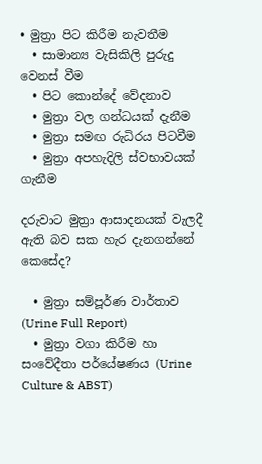• මුත්‍රා පිට කිරීම නැවතීම
  • සාමාන්‍ය වැසිකිලි පුරුදු වෙනස් වීම
  • පිට කොන්දේ වේදනාව
  • මුත්‍රා වල ගන්ධයක් දැනීම
  • මුත්‍රා සමඟ රුධිරය පිටවීම
  • මුත්‍රා අපහැදිලි ස්වභාවයක් ගැනීම

දරුවාට මුත්‍රා ආසාදනයක් වැලදී ඇති බව සක හැර දැනගන්නේ කෙසේද?

  • මුත්‍රා සම්පූර්ණ වාර්තාව (Urine Full Report)
  • මුත්‍රා වගා කිරීම හා සංවේදීතා පර්යේෂණය (Urine Culture & ABST)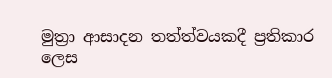මුත්‍රා ආසාදන තත්ත්වයකදී ප්‍රතිකාර ලෙස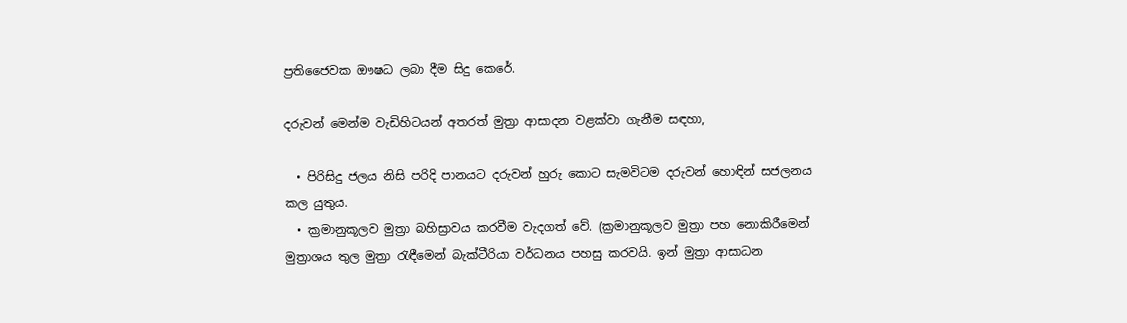ප්‍රතිජෛවක ඖෂධ ලබා දීම සිදු කෙරේ.

දරුවන් මෙන්ම වැඩිහිටයන් අතරත් මුත්‍රා ආසාදන වළක්වා ගැනීම සඳහා,

  • පිරිසිදු ජලය නිසි පරිදි පානයට දරුවන් හුරු කොට සැමවිටම දරුවන් හොඳින් සජලනය කල යුතුය.
  • ක්‍රමානුකූලව මුත්‍රා බහිස්‍රාවය කරවීම වැදගත් වේ. (ක්‍රමානුකූලව මුත්‍රා පහ නොකිරීමෙන් මුත්‍රාශය තුල මුත්‍රා රැඳීමෙන් බැක්ටීරියා වර්ධනය පහසු කරවයි. ඉන් මුත්‍රා ආසාධන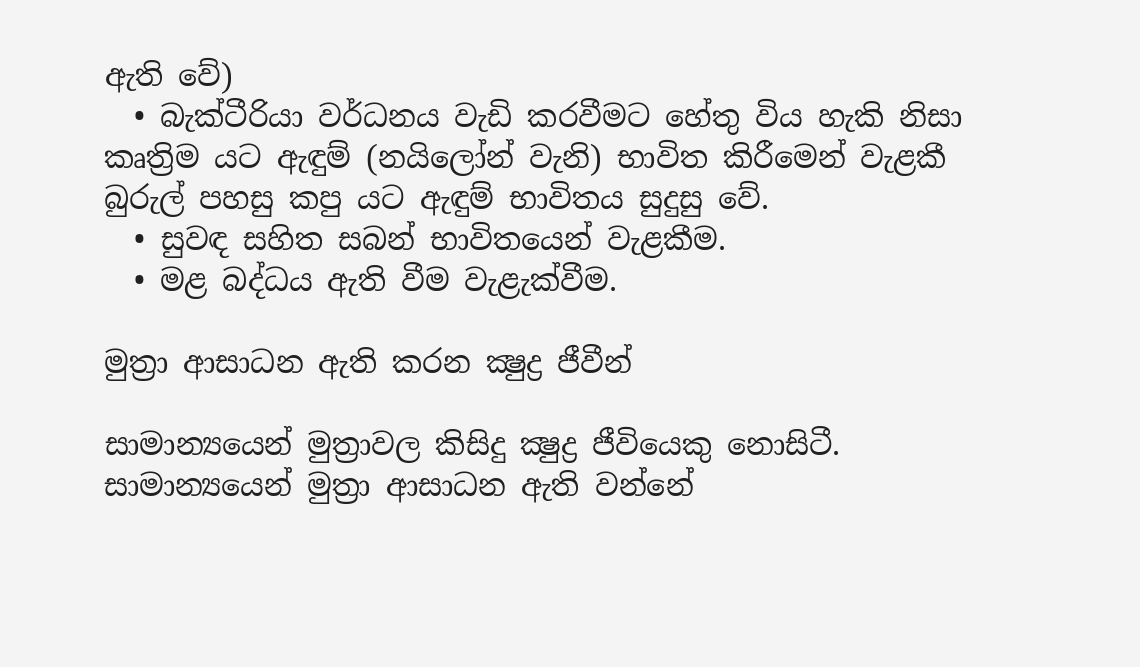ඇති වේ)
  • බැක්ටීරියා වර්ධනය වැඩි කරවීමට හේතු විය හැකි නිසා කෘත්‍රිම යට ඇඳුම් (නයිලෝන් වැනි) භාවිත කිරීමෙන් වැළකී  බුරුල් පහසු කපු යට ඇඳුම් භාවිතය සුදුසු වේ.
  • සුවඳ සහිත සබන් භාවිතයෙන් වැළකීම.
  • මළ බද්ධය ඇති වීම වැළැක්වීම.

මුත්‍රා ආසාධන ඇති කරන ක්‍ෂුද්‍ර ජීවීන්

සාමාන්‍යයෙන් මුත්‍රාවල කිසිදු ක්‍ෂුද්‍ර ජීවියෙකු නොසිටී. සාමාන්‍යයෙන් මුත්‍රා ආසාධන ඇති වන්නේ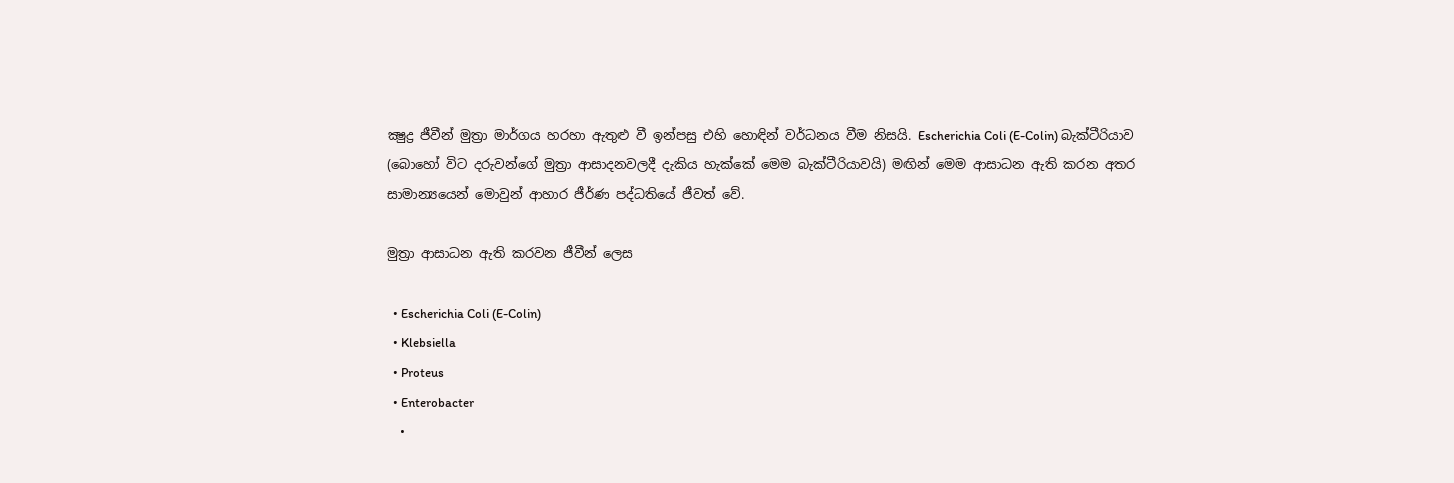ක්‍ෂුද්‍ර ජීවීන් මුත්‍රා මාර්ගය හරහා ඇතුළු වී ඉන්පසු එහි හොඳින් වර්ධනය වීම නිසයි. Escherichia Coli (E-Colin) බැක්ටීරියාව (බොහෝ විට දරුවන්ගේ මුත්‍රා ආසාදනවලදී දැකිය හැක්කේ මෙම බැක්ටීරියාවයි) මඟින් මෙම ආසාධන ඇති කරන අතර සාමාන්‍යයෙන් මොවුන් ආහාර ජීර්ණ පද්ධතියේ ජීවත් වේ.

මුත්‍රා ආසාධන ඇති කරවන ජීවීන් ලෙස

  • Escherichia Coli (E-Colin)
  • Klebsiella
  • Proteus
  • Enterobacter
  •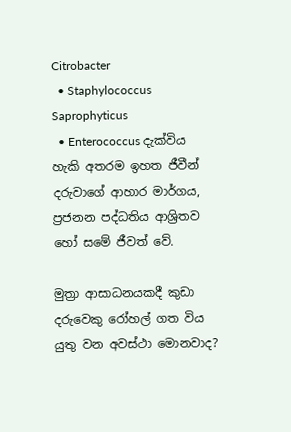Citrobacter
  • Staphylococcus Saprophyticus
  • Enterococcus දැක්විය හැකි අතරම ඉහත ජීවීන් දරුවාගේ ආහාර මාර්ගය, ප්‍රජනන පද්ධතිය ආශ්‍රිතව හෝ සමේ ජීවත් වේ.

මුත්‍රා ආසාධනයකදී කුඩා දරුවෙකු රෝහල් ගත විය යුතු වන අවස්ථා මොනවාද?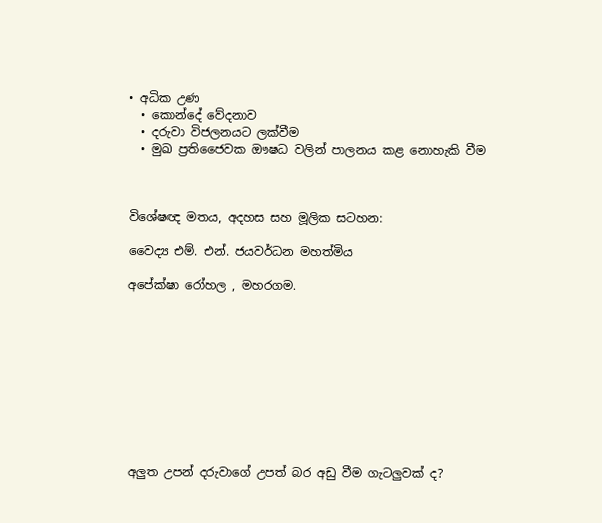• අධික උණ
  • කොන්දේ වේදනාව
  • දරුවා විජලනයට ලක්වීම
  • මුඛ ප්‍රතිජෛවක ඖෂධ වලින් පාලනය කළ නොහැකි වීම



විශේෂඥ මතය, අදහස සහ මූලික සටහන:

වෛද්‍ය එම්. එන්. ජයවර්ධන මහත්මිය

අපේක්ෂා රෝහල , මහරගම.










අලුත උපන් දරුවාගේ උපත් බර අඩු වීම ගැටලුවක් ද?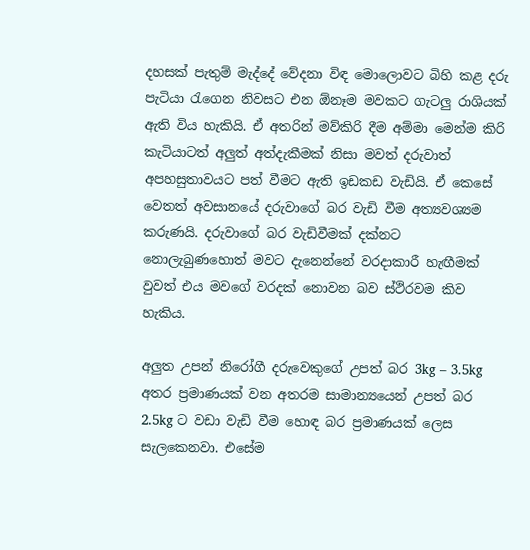දහසක් පැතුම් මැද්දේ වේදනා විඳ මොලොවට බිහි කළ දරු පැටියා රැගෙන නිවසට එන ඕනෑම මවකට ගැටලු රාශියක් ඇති විය හැකියි. ඒ අතරින් මව්කිරි දීම අම්මා මෙන්ම කිරි කැටියාටත් අලුත් අත්දැකීමක් නිසා මවත් දරුවාත් අපහසුතාවයට පත් වීමට ඇති ඉඩකඩ වැඩියි. ඒ කෙසේ වෙතත් අවසානයේ දරුවාගේ බර වැඩි වීම අත්‍යවශ්‍යම කරුණයි. දරුවාගේ බර වැඩිවීමක් දක්නට නොලැබුණහොත් මවට දැනෙන්නේ වරදාකාරී හැඟීමක් වුවත් එය මවගේ වරදක් නොවන බව ස්ථිරවම කිව හැකිය.

අලුත උපන් නිරෝගී දරුවෙකුගේ උපත් බර 3kg – 3.5kg අතර ප්‍රමාණයක් වන අතරම සාමාන්‍යයෙන් උපත් බර 2.5kg ට වඩා වැඩි වීම හොඳ බර ප්‍රමාණයක් ලෙස සැලකෙනවා. එසේම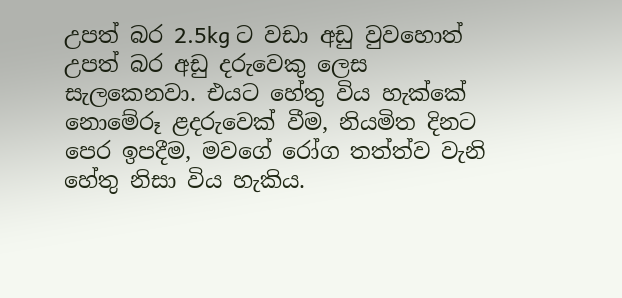උපත් බර 2.5kg ට වඩා අඩු වුවහොත්  උපත් බර අඩු දරුවෙකු ලෙස සැලකෙනවා. එයට හේතු විය හැක්කේ නොමේරූ ළදරුවෙක් වීම, නියමිත දිනට පෙර ඉපදීම, මවගේ රෝග තත්ත්ව වැනි හේතු නිසා විය හැකිය.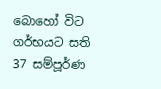බොහෝ විට ගර්භයට සති 37 සම්පූර්ණ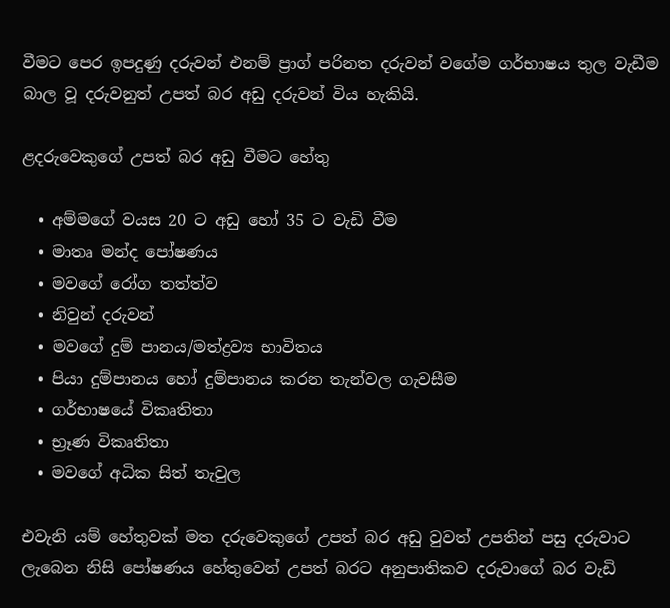වීමට පෙර ඉපදුණු දරුවන් එනම් ප්‍රාග් පරිනත දරුවන් වගේම ගර්භාෂය තුල වැඩීම බාල වූ දරුවනුත් උපත් බර අඩු දරුවන් විය හැකියි.

ළදරුවෙකුගේ උපත් බර අඩු වීමට හේතු

  • අම්මගේ වයස 20 ට අඩු හෝ 35 ට වැඩි වීම
  • මාතෘ මන්ද පෝෂණය
  • මවගේ රෝග තත්ත්ව
  • නිවුන් දරුවන්
  • මවගේ දුම් පානය/මත්ද්‍රව්‍ය භාවිතය
  • පියා දුම්පානය හෝ දුම්පානය කරන තැන්වල ගැවසීම
  • ගර්භාෂයේ විකෘතිතා
  • භ්‍රෑණ විකෘතිතා
  • මවගේ අධික සිත් තැවුල

එවැනි යම් හේතුවක් මත දරුවෙකුගේ උපත් බර අඩු වුවත් උපතින් පසු දරුවාට ලැබෙන නිසි පෝෂණය හේතුවෙන් උපත් බරට අනුපාතිකව දරුවාගේ බර වැඩි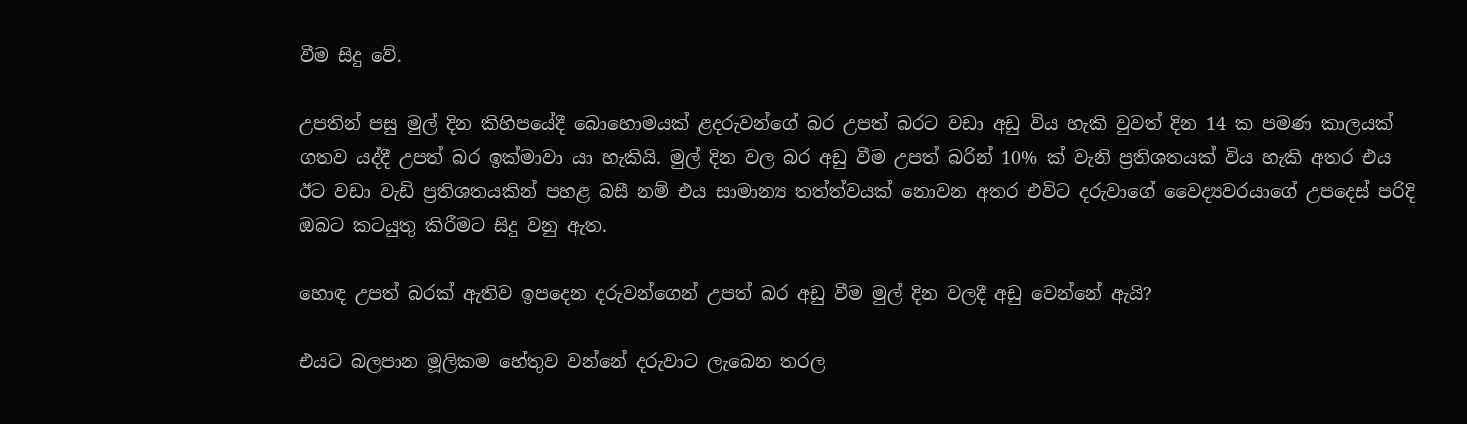වීම සිදු වේ.

උපතින් පසු මුල් දින කිහිපයේදී බොහොමයක් ළදරුවන්ගේ බර උපත් බරට වඩා අඩු විය හැකි වුවත් දින 14 ක පමණ කාලයක් ගතව යද්දී උපත් බර ඉක්මාවා යා හැකියි. මුල් දින වල බර අඩු වීම උපත් බරින් 10% ක් වැනි ප්‍රතිශතයක් විය හැකි අතර එය ඊට වඩා වැඩි ප්‍රතිශතයකින් පහළ බසී නම් එය සාමාන්‍ය තත්ත්වයක් නොවන අතර එවිට දරුවාගේ වෛද්‍යවරයාගේ උපදෙස් පරිදි ඔබට ක‍ටයුතු කිරීමට සිදු වනු ඇත.

හොඳ උපත් බරක් ඇතිව ඉපදෙන දරුවන්ගෙන් උපත් බර අඩු වීම මුල් දින වලදී අඩු වෙන්නේ ඇයි?

එයට බලපාන මූලිකම හේතුව වන්නේ දරුවාට ලැබෙන තරල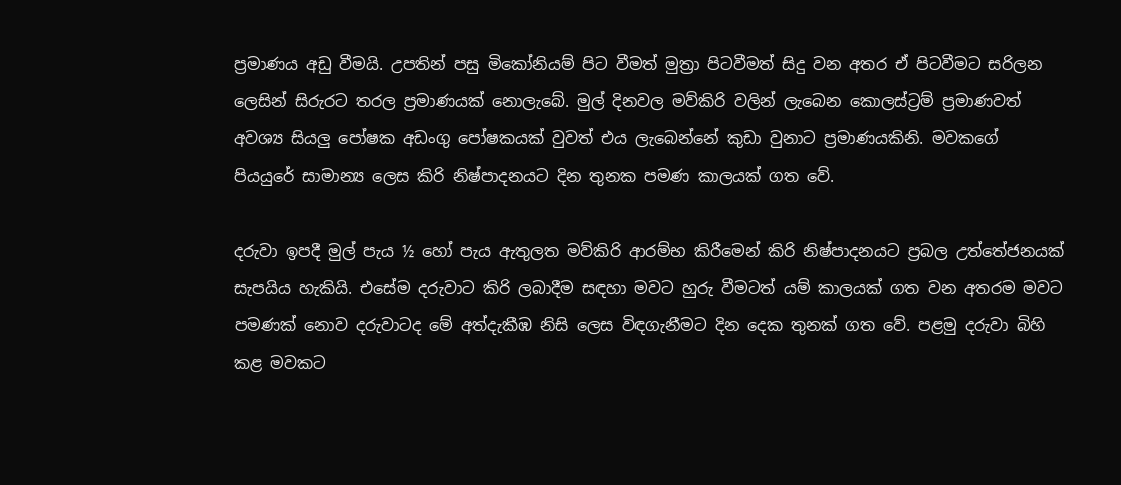ප්‍රමාණය අඩු වීමයි. උපතින් පසු මිකෝනියම් පිට වීමත් මුත්‍රා පිටවීමත් සිදු වන අතර ඒ පිටවීමට සරිලන ලෙසින් සිරුරට තරල ප්‍රමාණයක් නොලැබේ. මුල් දිනවල මව්කිරි වලින් ලැබෙන කොලස්ට්‍රම් ප්‍රමාණවත් අවශ්‍ය සියලු පෝෂක අඩංගු පෝෂකයක් වුවත් එය ලැබෙන්නේ කුඩා වුනාට ප්‍රමාණයකිනි. මව‍කගේ පියයුරේ සාමාන්‍ය ලෙස කිරි නිෂ්පාදනයට දින තුනක පමණ කාලයක් ගත වේ.

දරුවා ඉපදී මුල් පැය ½ හෝ පැය ඇතුලත මව්කිරි ආරම්භ කිරීමෙන් කිරි නිෂ්පාදනයට ප්‍රබල උත්තේජනයක් සැපයිය හැකියි. එසේම දරුවාට කිරි ලබාදීම සඳහා මවට හුරු වීමටත් යම් කාලයක් ගත වන අතරම මවට පමණක් නොව දරුවාටද මේ අත්දැකීඹ නිසි ලෙස විඳගැනීමට දින දෙක තුනක් ගත වේ. පළමු දරුවා බිහි කළ මවකට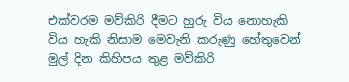එක්වරම මව්කිරි දීමට හුරු විය නොහැකි විය හැකි නිසාම මෙවැනි කරුණු හේතුවෙන් මුල් දින කිහිපය තුළ මව්කිරි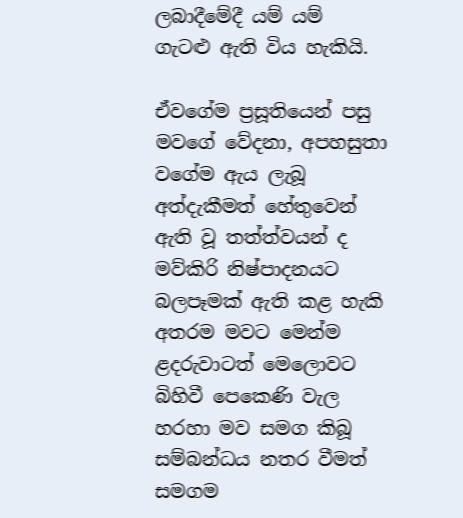ලබාදීමේදී යම් යම් ගැටළු ඇති විය හැකියි.

ඒවගේම ප්‍රසූතියෙන් පසු මවගේ වේදනා, අපහසුතා වගේම ඇය ලැබූ අත්දැකීමත් හේතුවෙන් ඇති වූ තත්ත්වයන් ද මව්කිරි නිෂ්පාදනයට බලපෑමක් ඇති කළ හැකි අතරම මවට මෙන්ම ළදරුවාටත් මෙලොවට බිහිවී පෙකෙණි වැල හරහා මව සමග කිබූ සම්බන්ධය නතර වීමත් සමගම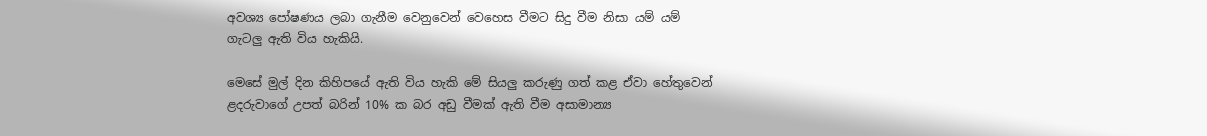අවශ්‍ය පෝෂණය ලබා ගැනීම වෙනුවෙන් වෙහෙස වීමට සිදු වීම නිසා යම් යම් ගැටලු ඇති විය හැකියි.

මෙසේ මුල් දින කිහිපයේ ඇති විය හැකි මේ සියලු කරුණු ගත් කළ ඒවා හේතුවෙන් ළදරුවාගේ උපත් බරින් 10% ක බර අඩු වීමක් ඇති වීම අසාමාන්‍ය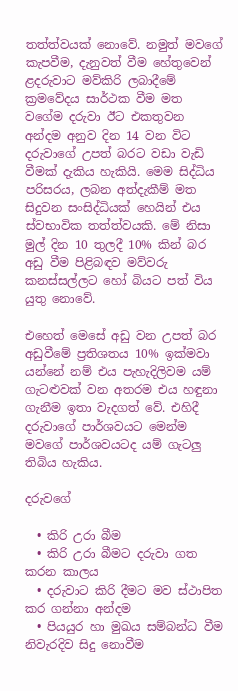තත්ත්වයක් නොවේ. නමුත් මවගේ කැපවීම, දැනුවත් වීම හේතුවෙන් ළදරුවාට මව්කිරි ලබාදීමේ ක්‍රමවේදය සාර්ථක වීම මත වගේම දරුවා ඊට එකතුවන අන්දම අනුව දින 14 වන විට දරුවාගේ උපත් බරට වඩා වැඩි වීමක් දැකිය හැකියි. මෙම සිද්ධිය පරිසරය, ලබන අත්දැකීම් මත සිදුවන සංසිද්ධියක් හෙයින් එය ස්වභාවික තත්ත්වයකි. මේ නිසා මුල් දින 10 තුලදී 10% කින් බර අඩු වීම පිළිබඳව මව්වරු කනස්සල්ලට හෝ බියට පත් විය යුතු නොවේ.

එහෙත් මෙසේ අඩු වන උපත් බර අඩුවීමේ ප්‍රතිශතය 10% ඉක්මවා යන්නේ නම් එය පැහැදිලිවම යම් ගැටළුවක් වන අතරම එය හඳුනා ගැනීම ඉතා වැදගත් වේ. එහිදී දරුවාගේ පාර්ශවයට මෙන්ම මවගේ පාර්ශවයටද යම් ගැටලු තිබිය හැකිය.

දරුවගේ

  • කිරි උරා බීම‍
  • කිරි උරා බීමට දරුවා ගත කරන කාලය
  • දරුවාට කිරි දීමට මව ස්ථාපිත කර ගන්නා අන්දම
  • පියයුර හා මුඛය සම්බන්ධ වීම නිවැරදිව සිදු නොවීම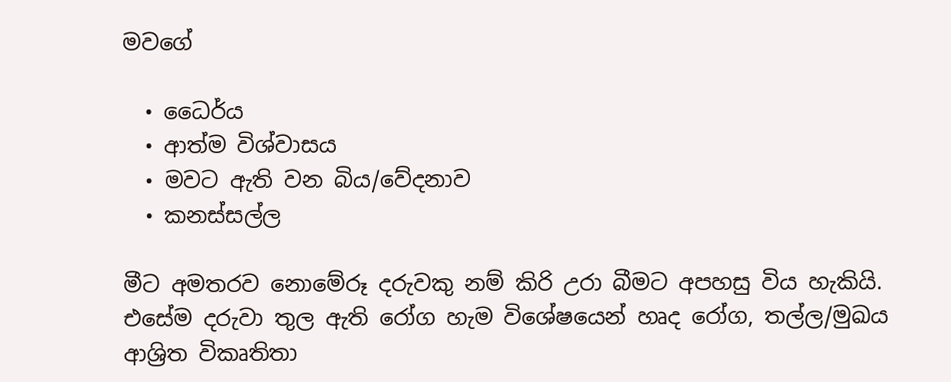මවගේ

  • ධෛර්ය
  • ආත්ම විශ්වාසය
  • මවට ඇති වන බිය/වේදනාව
  • කනස්සල්ල

මීට අමතරව නොමේරූ දරුවකු නම් කිරි උරා බීමට අපහසු විය හැකියි. එසේම දරුවා තුල ඇති රෝග හැම විශේෂයෙන් හෘද රෝග, තල්ල/මුඛය ආශ්‍රිත විකෘතිතා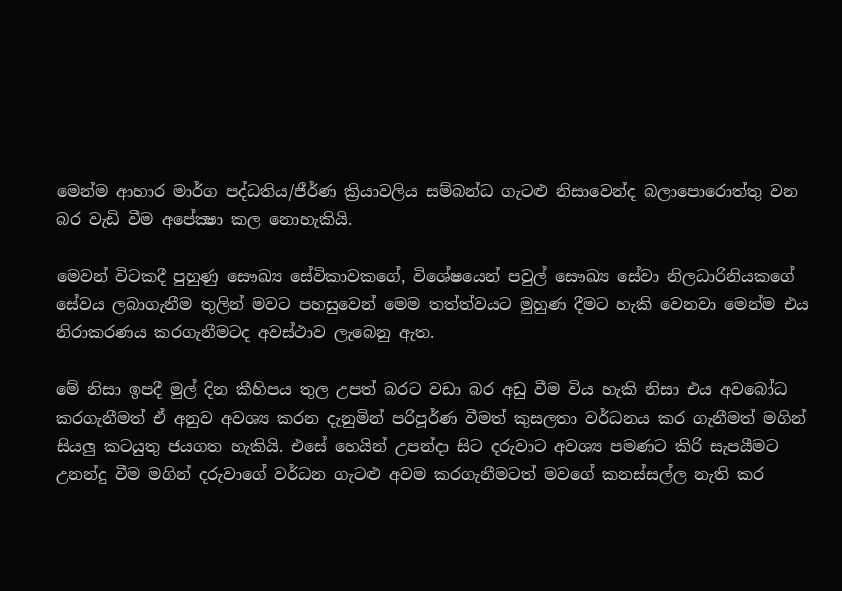මෙන්ම ආහාර මාර්ග පද්ධතිය/ජීර්ණ ක්‍රියාවලිය සම්බන්ධ ගැටළු නිසාවෙන්ද බලාපොරොත්තු වන බර වැඩි වීම අපේක්‍ෂා කල නොහැකියි.

මෙවන් විටකදී පුහුණු සෞඛ්‍ය සේවිකාවකගේ, විශේෂයෙන් පවුල් සෞඛ්‍ය සේවා නිලධාරිනියකගේ සේවය ලබාගැනීම තුලින් මවට පහසුවෙන් මෙම තත්ත්වයට මුහුණ දීමට හැකි වෙනවා මෙන්ම එය නිරාකරණය කරගැනීමටද අවස්ථාව ලැබෙනු ඇත.

මේ නිසා ඉපදී මුල් දින කීහිපය තුල උපත් බරට වඩා බර අඩු වීම විය හැකි නිසා එය අවබෝධ කරගැනීමත් ඒ අනුව අවශ්‍ය කරන දැනුමින් පරිපූර්ණ වීමත් කුසලතා වර්ධනය කර ගැනීමත් මගින් සියලු කටයුතු ජයගත හැකියි. එසේ හෙයින් උපන්දා සිට දරුවාට අවශ්‍ය පමණට කිරි සැපයීමට උනන්දු වීම මගින් දරුවාගේ වර්ධන ගැටළු අවම කරගැනීමටත් මවගේ කනස්සල්ල නැති කර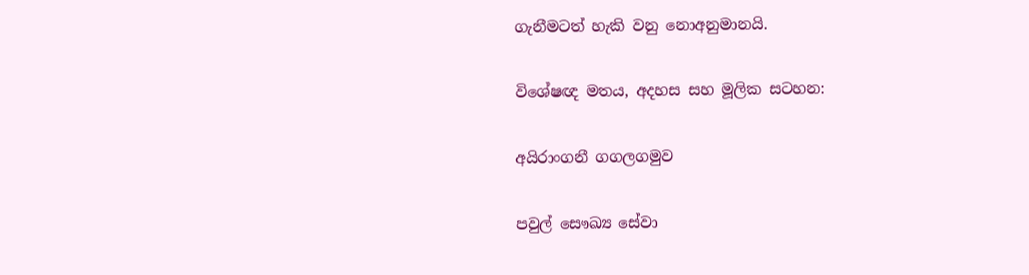ගැනීමටත් හැකි වනු නොඅනුමානයි.

විශේෂඥ මතය, අදහස සහ මූලික සටහන:

අයිරාංගනී ගගලගමුව

පවුල් සෞඛ්‍ය සේවා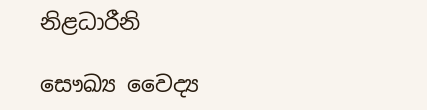නිළධාරීනි

සෞඛ්‍ය වෛද්‍ය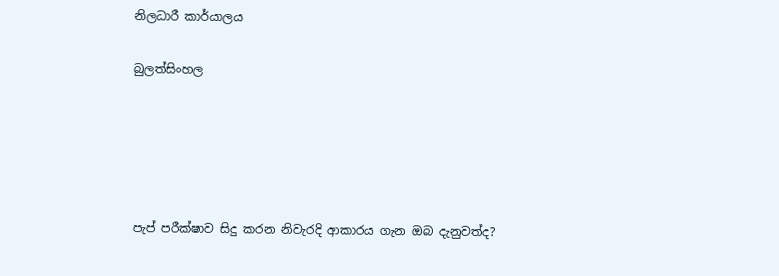නිලධාරී කාර්යාලය

බුලත්සිංහල





පැප් පරීක්ෂාව සිදු කරන නිවැරදි ආකාරය ගැන ඔබ දැනුවත්ද?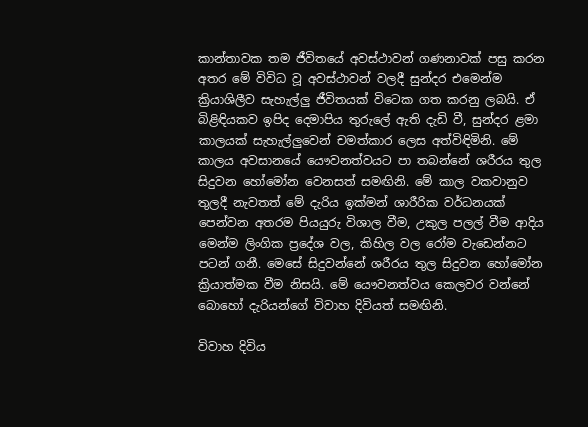කාන්තාවක තම ජීවිතයේ අවස්ථාවන් ගණනාවක් පසු කරන අතර මේ විවිධ වූ අවස්ථාවන් වලදී සුන්දර එමෙන්ම ක්‍රියාශිලීව සැහැල්ලු ජීවිතයක් විටෙක ගත කරනු ලබයි. ඒ බිළිඳියකව ඉපිද දෙමාපිය තුරුලේ ඇති දැඩි වී, සුන්දර ළමා කාලයක් සැහැල්ලුවෙන් චමත්කාර ලෙස අත්විඳිමිනි. මේ කාලය අවසානයේ යෞවනත්වයට පා තබන්නේ ශරීරය තුල සිදුවන හෝමෝන වෙනසත් සමඟිනි. මේ කාල වකවානුව තුලදී නැවතත් මේ දැරිය ඉක්මන් ශාරීරික වර්ධනයක් පෙන්වන අතරම පියයුරු විශාල වීම, උකුල පලල් වීම ආදිය මෙන්ම ලිංගික ප්‍රදේශ වල, කිහිල වල රෝම වැඩෙන්නට පටන් ගනී. මෙසේ සිදුවන්නේ ශරීරය තුල සිදුවන හෝමෝන ක්‍රියාත්මක වීම නිසයි. මේ යෞවනත්වය කෙලවර වන්නේ බොහෝ දැරියන්ගේ විවාහ දිවියත් සමඟිනි.

විවාහ දිවිය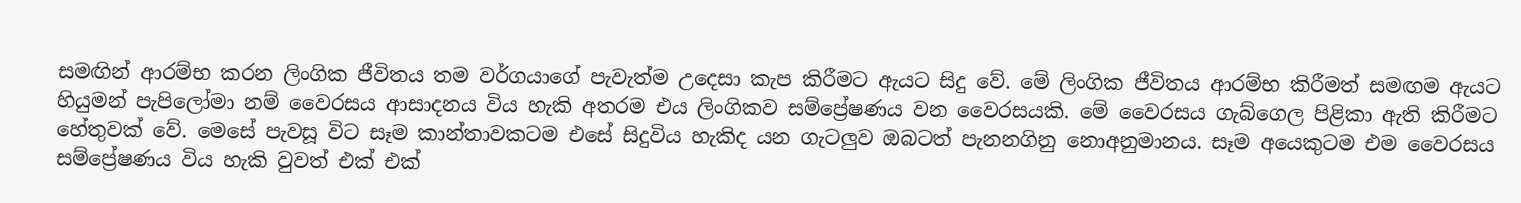සමඟින් ආරම්භ කරන ලිංගික ජීවිතය තම වර්ගයාගේ පැවැත්ම උදෙසා කැප කිරීමට ඇයට සිදු වේ. මේ ලිංගික ජීවිතය ආරම්භ කිරීමත් සමඟම ඇයට හියුමන් පැපිලෝමා නම් වෛරසය ආසාදනය විය හැකි අතරම එය ලිංගිකව සම්ප්‍රේෂණය වන වෛරසයකි. මේ වෛරසය ගැබ්ගෙල පිළිකා ඇති කිරීමට හේතුවක් වේ. මෙසේ පැවසූ විට සෑම කාන්තාවකටම එසේ සිදුවිය හැකිද යන ගැටලුව ඔබටත් පැනනගිනු නොඅනුමානය. සෑම අයෙකුටම එම වෛරසය සම්ප්‍රේෂණය විය හැකි වුවත් එක් එක්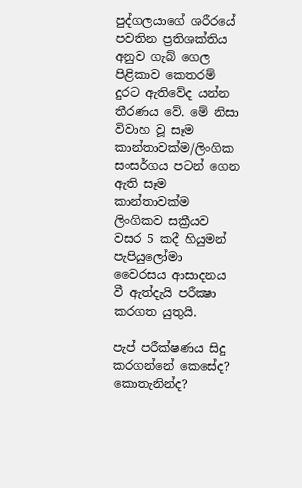පුද්ගලයාගේ ශරීරයේ පවතින ප්‍රතිශක්තිය අනුව ගැබ් ගෙල පිළිකාව කෙතරම් දුරට ඇතිවේද යන්න තීරණය වේ. මේ නිසා විවාහ වූ සෑම කාන්තාවක්ම/ලිංගික සංසර්ගය පටන් ගෙන ඇති සෑම කාන්තාවක්ම ලිංගිකව සක්‍රීයව වසර 5 කදී හියුමන් පැපියුලෝමා වෛරසය ආසාදනය වී ඇත්දැයි පරීක්‍ෂා කරගත යුතුයි.

පැප් පරීක්ෂණය සිදු කරගන්නේ කෙසේද? කොතැනින්ද?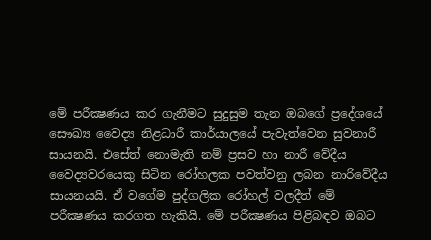මේ පරීක්‍ෂණය කර ගැනීමට සුදුසුම තැන ඔබගේ ප්‍රදේශයේ සෞඛ්‍ය වෛද්‍ය නිළධාරී කාර්යාලයේ පැවැත්වෙන සුවනාරී සායනයි. එසේත් නොමැති නම් ප්‍රසව හා නාරී වේදීය වෛද්‍යවරයෙකු සිටින රෝහලක පවත්වනු ලබන නාරිවේදීය සායනයයි. ඒ වගේම පුද්ගලික රෝහල් වලදීත් මේ පරීක්‍ෂණය කරගත හැකියි. මේ පරීක්‍ෂණය පිළිබඳව ඔබට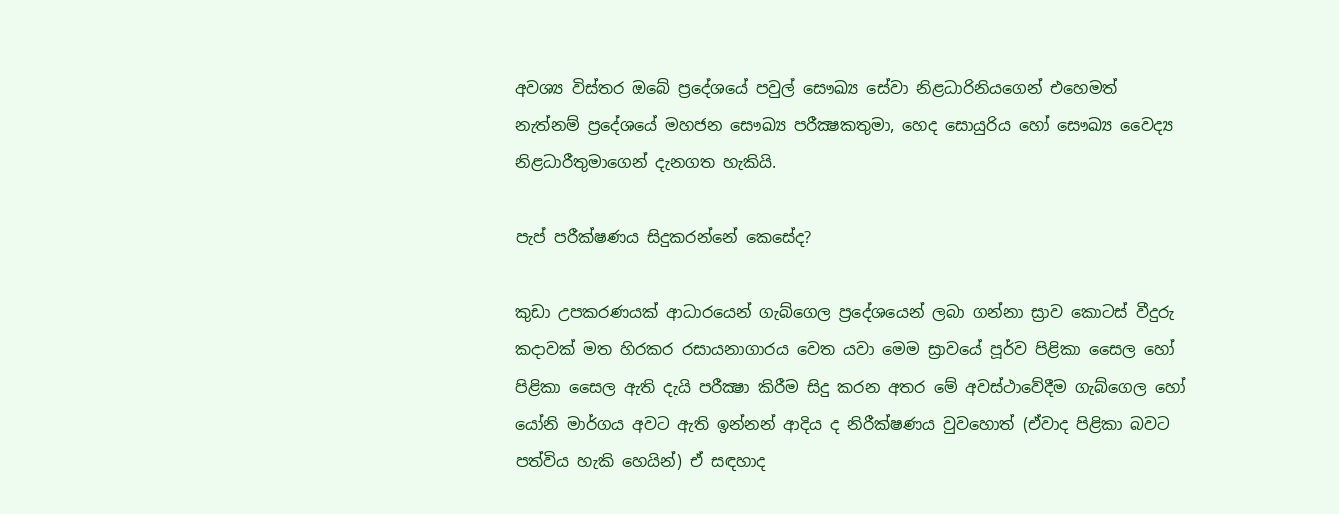අවශ්‍ය විස්තර ඔබේ ප්‍රදේශයේ පවුල් සෞඛ්‍ය සේවා නිළධාරිනියගෙන් එහෙමත් නැත්නම් ප්‍රදේශයේ මහජන සෞඛ්‍ය පරීක්‍ෂකතුමා, හෙද සොයුරිය හෝ සෞඛ්‍ය වෛද්‍ය නිළධාරීතුමාගෙන් දැනගත හැකියි.

පැප් පරීක්ෂණය සිදුකරන්නේ කෙසේද?

කුඩා උපකරණයක් ආධාරයෙන් ගැබ්ගෙල ප්‍රදේශයෙන් ලබා ගන්නා ස්‍රාව කොටස් වීදුරු කදාවක් මත හිරකර රසායනාගාරය වෙත යවා මෙම ස්‍රාවයේ පූර්ව පිළිකා සෛල හෝ පිළිකා සෛල ඇති දැයි පරීක්‍ෂා කිරීම සිදු කරන අතර මේ අවස්ථාවේදීම ගැබ්ගෙල හෝ යෝනි මාර්ගය අවට ඇති ඉන්නන් ආදිය ද නිරීක්ෂණය වුවහොත් (ඒවාද පිළිකා බවට පත්විය හැකි හෙයින්) ඒ සඳහාද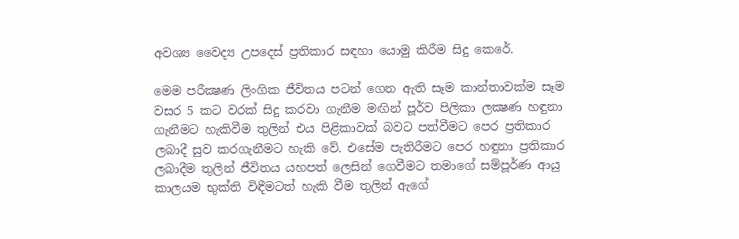අවශ්‍ය වෛද්‍ය උපදෙස් ප්‍රතිකාර සඳහා යොමු කිරීම සිදු කෙරේ.

මෙම පරීක්‍ෂණ ලිංගික ජීවිතය පටන් ගෙන ඇති සෑම කාන්තාවක්ම සෑම වසර 5 කට වරක් සිදු කරවා ගැනීම මඟින් පූර්ව පිලිකා ලක්‍ෂණ හඳුනා ගැනීමට හැකිවීම තුලින් එය පිළිකාවක් බවට පත්වීමට පෙර ප්‍රතිකාර ලබාදී සුව කරගැනීමට හැකි වේ. එසේම පැතිරීමට පෙර හඳුනා ප්‍රතිකාර ලබාදීම තුලින් ජීවිතය යහපත් ලෙසින් ගෙවීමට තමාගේ සම්පූර්ණ ආයු කාලයම භුක්ති විඳීමටත් හැකි වීම තුලින් ඇගේ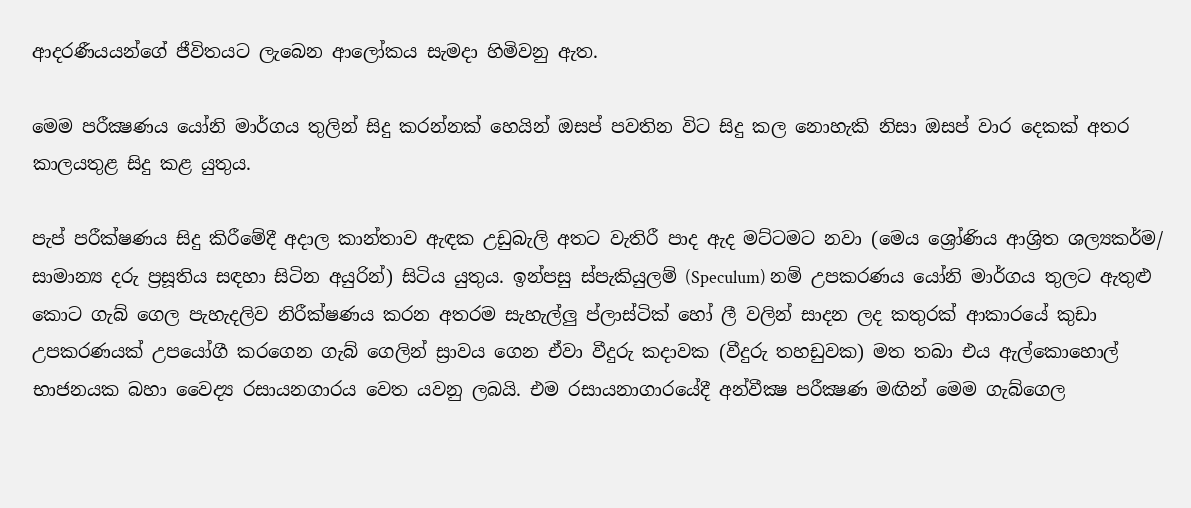ආදරණීයයන්ගේ ජීවිතයට ලැබෙන ආලෝකය සැමදා හිමිවනු ඇත.

මෙම පරීක්‍ෂණය යෝනි මාර්ගය තුලින් සිදු කරන්නක් හෙයින් ඔසප් පවතින විට සිදු කල නොහැකි නිසා ඔසප් වාර දෙකක් අතර කාලයතුළ සිදු කළ යුතුය.

පැප් පරීක්ෂණය සිදු කිරීමේදී අදාල කාන්තාව ඇඳක උඩුබැලි අතට වැතිරී පාද ඇද මට්ටමට නවා (මෙය ශ්‍රෝණිය ආශ්‍රිත ශල්‍යකර්ම/ සාමාන්‍ය දරු ප්‍රසූතිය සඳහා සිටින අයුරින්) සිටිය යුතුය. ඉන්පසු ස්පැකියුලම් (Speculum) නම් උපකරණය යෝනි මාර්ගය තුලට ඇතුළු කොට ගැබ් ගෙල පැහැදලිව නිරීක්ෂණය කරන අතරම සැහැල්ලු ප්ලාස්ටික් හෝ ලී වලින් සාදන ලද කතුරක් ආකාරයේ කුඩා උපකරණයක් උපයෝගී කරගෙන ගැබ් ගෙලින් ස්‍රාවය ගෙන ඒවා වීදුරු කදාවක (වීදුරු තහඩුවක) මත තබා එය ඇල්කොහොල් භාජනයක බහා වෛද්‍ය රසායනගාරය වෙත යවනු ලබයි. එම රසායනාගාරයේදී අන්වීක්‍ෂ පරීක්‍ෂණ මඟින් මෙම ගැබ්ගෙල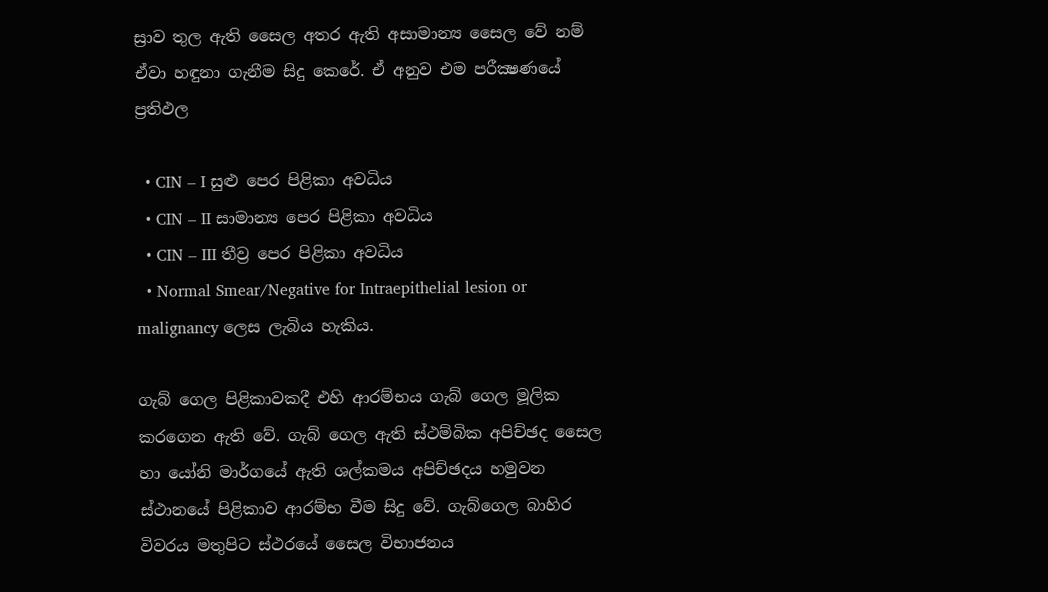ස්‍රාව තුල ඇති සෛල අතර ඇති අසාමාන්‍ය සෛල වේ නම් ඒවා හඳුනා ගැනීම සිදු කෙරේ. ඒ අනුව එම පරීක්‍ෂණයේ ප්‍රතිඵල

  • CIN – I සුළු පෙර පිළිකා අවධිය
  • CIN – II සාමාන්‍ය පෙර පිළිකා අවධිය
  • CIN – III තීව්‍ර පෙර පිළිකා අවධිය
  • Normal Smear/Negative for Intraepithelial lesion or malignancy ලෙස ලැබිය හැකිය.

ගැබ් ගෙල පිළිකාවකදී එහි ආරම්භය ගැබ් ගෙල මූලික කරගෙන ඇති වේ. ගැබ් ගෙල ඇති ස්ථම්බික අපිච්ඡද සෛල හා යෝනි මාර්ගයේ ඇති ශල්කමය අපිච්ඡදය හමුවන ස්ථානයේ පිළිකාව ආරම්භ වීම සිදු වේ. ගැබ්ගෙල බාහිර විවරය මතුපිට ස්ථරයේ සෛල විභාජනය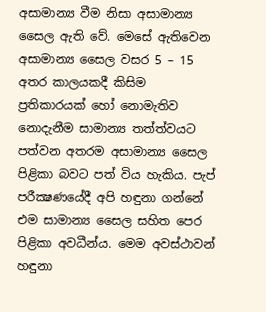අසාමාන්‍ය වීම නිසා අසාමාන්‍ය සෛල ඇති වේ. මෙසේ ඇතිවෙන අසාමාන්‍ය සෛල වසර 5 – 15 අතර කාලයකදී කිසිම ප්‍රතිකාරයක් හෝ නොමැතිව නොදැනීම සාමාන්‍ය තත්ත්වයට පත්වන අතරම අසාමාන්‍ය සෛල පිළිකා බවට පත් විය හැකිය. පැප් පරීක්‍ෂණයේදී අපි හඳුනා ගන්නේ එම සාමාන්‍ය සෛල සහිත පෙර පිළිකා අවධීන්ය. මෙම අවස්ථාවන් හඳුනා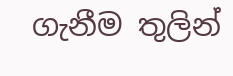ගැනීම තුලින්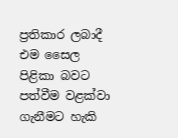ප්‍රතිකාර ලබාදී එම සෛල පිළිකා බවට පත්වීම වළක්වා ගැනීමට හැකි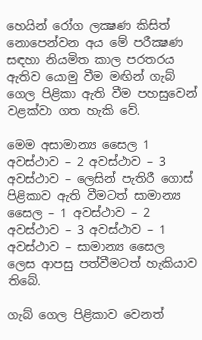හෙයින් රෝග ලක්‍ෂණ කිසිත් නොපෙන්වන අය මේ පරීක්‍ෂණ සඳහා නියමිත කාල පරතරය ඇතිව යොමු වීම මඟින් ගැබ් ගෙල පිළිකා ඇති වීම පහසුවෙන් වළක්වා ගත හැකි වේ.

මෙම අසාමාන්‍ය සෛල 1 අවස්ථාව – 2 අවස්ථාව – 3 අවස්ථාව – ලෙසින් පැතිරී ගොස් පිළිකාව ඇති වීමටත් සාමාන්‍ය සෛල – 1 අවස්ථාව – 2 අවස්ථාව – 3 අවස්ථාව – 1 අවස්ථාව – සාමාන්‍ය සෛල ලෙස ආපසු පත්වීමටත් හැකියාව තිබේ.

ගැබ් ගෙල පිළිකාව වෙනත්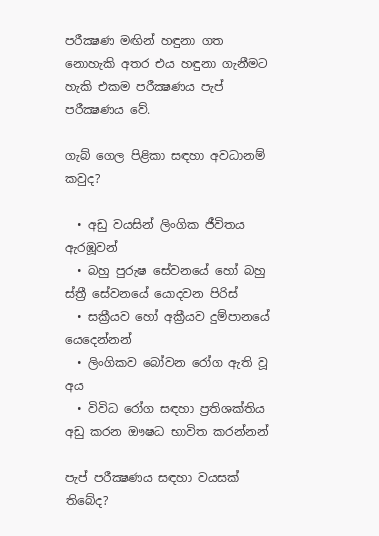පරීක්‍ෂණ මඟින් හඳුනා ගත නොහැකි අතර එය හඳුනා ගැනීමට හැකි එකම පරීක්‍ෂණය පැප් පරීක්‍ෂණය වේ.

ගැබ් ගෙල පිළිකා සඳහා අවධානම් කවුද?

  • අඩු වයසින් ලිංගික ජීවිතය ඇරඹූවන්
  • බහු පුරුෂ සේවනයේ හෝ බහු ස්ත්‍රී සේවනයේ යොදවන පිරිස්
  • සක්‍රීයව හෝ අක්‍රීයව දුම්පානයේ යෙදෙන්නන්
  • ලිංගිකව බෝවන රෝග ඇති වූ අය
  • විවිධ රෝග සඳහා ප්‍රතිශක්තිය අඩු කරන ඖෂධ භාවිත කරන්නන්

පැප් පරීක්‍ෂණය සඳහා වයසක් තිබේද?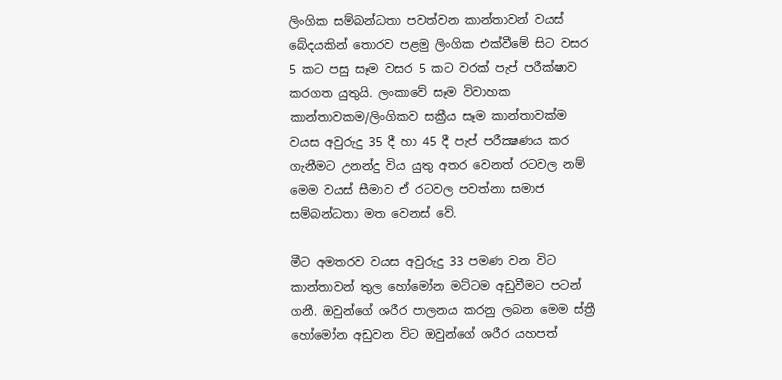ලිංගික සම්බන්ධතා පවත්වන කාන්තාවන් වයස් බේදයකින් තොරව පළමු ලිංගික එක්වීමේ සිට වසර 5 කට පසු සෑම වසර 5 කට වරක් පැප් පරීක්ෂාව කරගත යුතුයි. ලංකාවේ සෑම විවාහක කාන්තාවකම/ලිංගිකව සක්‍රීය සෑම කාන්තාවක්ම වයස අවුරුදු 35 දී හා 45 දී පැප් පරීක්‍ෂණය කර ගැනීමට උනන්දු විය යුතු අතර වෙනත් රටවල නම් මෙම වයස් සීමාව ඒ රටවල පවත්නා සමාජ සම්බන්ධතා මත වෙනස් වේ.

මීට අමතරව වයස අවුරුදු 33 පමණ වන විට කාන්තාවන් තුල හෝමෝන මට්ටම අඩුවීමට පටන් ගනී. ඔවුන්ගේ ශරීර පාලනය කරනු ලබන මෙම ස්ත්‍රී හෝමෝන අඩුවන විට ඔවුන්ගේ ශරීර යහපත්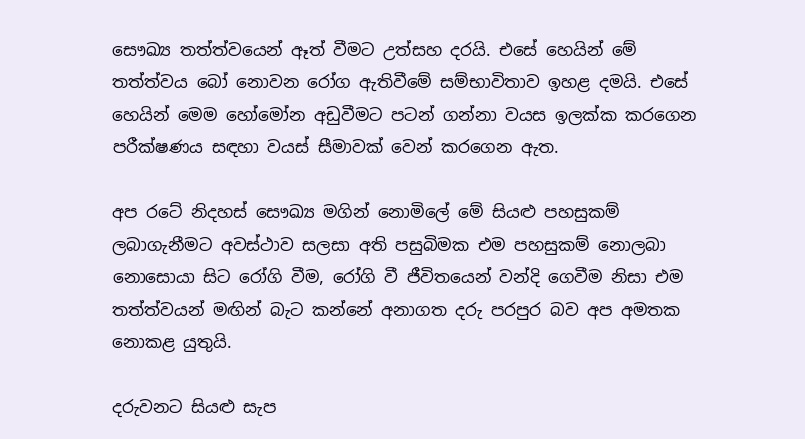සෞඛ්‍ය තත්ත්වයෙන් ඈත් වීමට උත්සහ දරයි. එසේ හෙයින් මේ තත්ත්වය බෝ නොවන රෝග ඇතිවීමේ සම්භාවිතාව ඉහළ දමයි. එසේ හෙයින් මෙම හෝමෝන අඩුවීමට පටන් ගන්නා වයස ඉලක්ක කරගෙන පරීක්ෂණය සඳහා වයස් සීමාවක් වෙන් කරගෙන ඇත.

අප රටේ නිදහස් සෞඛ්‍ය මගින් නොමිලේ මේ සියළු පහසුකම් ලබාගැනීමට අවස්ථාව සලසා අති පසුබිමක එම පහසුකම් නොලබා නොසොයා සිට රෝගි වීම, රෝගි වී ජීවිතයෙන් වන්දි ගෙවීම නිසා එම තත්ත්වයන් මඟින් බැට කන්නේ අනාගත දරු පරපුර බව අප අමතක නොකළ යුතුයි.

දරුවනට සියළු සැප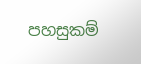පහසුකම්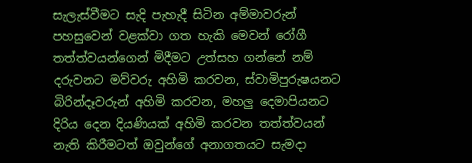සැලැස්වීමට සැදි පැහැදී සිටින අම්මාවරුන් පහසුවෙන් වළක්වා ගත හැකි මෙවන් රෝගී තත්ත්වයන්ගෙන් මිදීමට උත්සහ ගන්නේ නම් දරුවනට මව්වරු අහිමි කරවන, ස්වාමිපුරුෂයනට බිරින්දෑවරුන් අහිමි කරවන, මහලු දෙමාපියනට දිරිය දෙන දියණියක් අහිමි කරවන තත්ත්වයන් නැති කිරීමටත් ඔවුන්ගේ අනාගතයට සැමදා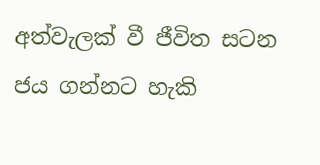අත්වැලක් වී ජීවිත සටන ජය ගන්නට හැකි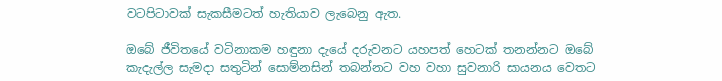වටපිටාවක් සැකසීමටත් හැතියාව ලැබෙනු ඇත.

ඔබේ ජීවිතයේ වටිනාකම හඳුනා දැයේ දරුවනට යහපත් හෙටක් තනන්නට ඔබේ කැදැල්ල සැමදා සතුටින් සොම්නසින් තබන්නට වහ වහා සුවනාරි සායනය වෙතට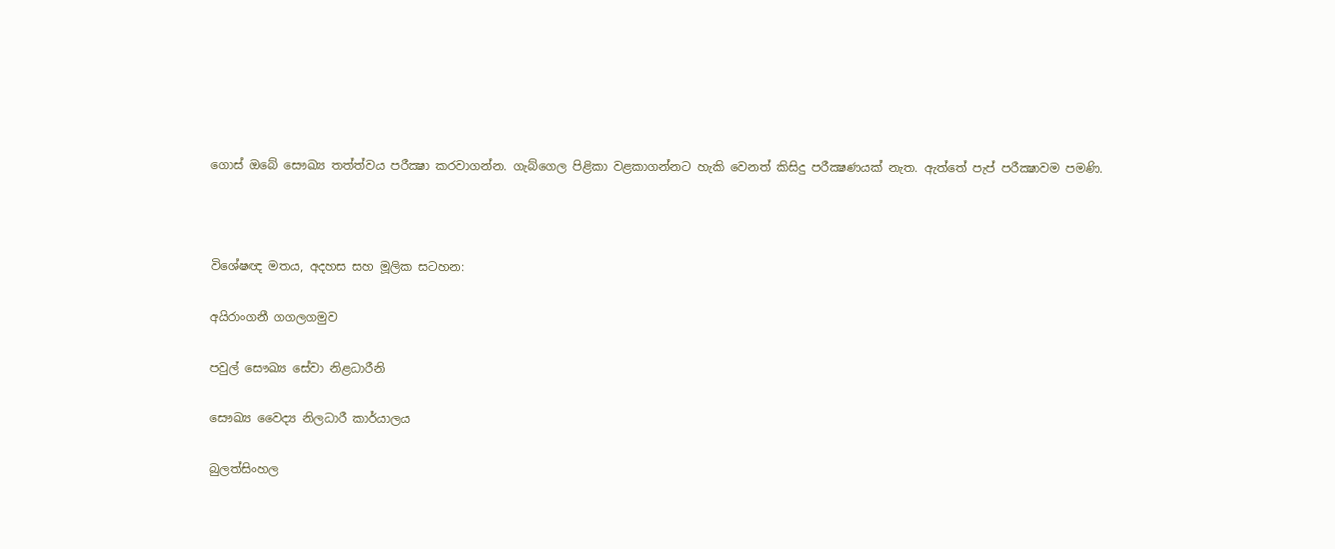ගොස් ඔබේ සෞඛ්‍ය තත්ත්වය පරීක්‍ෂා කරවාගන්න. ගැබ්ගෙල පිළිකා වළකාගන්නට හැකි වෙනත් කිසිදු පරීක්‍ෂණයක් නැත. ඇත්තේ පැප් පරීක්‍ෂාවම පමණි.



විශේෂඥ මතය, අදහස සහ මූලික සටහන:

අයිරාංගනී ගගලගමුව

පවුල් සෞඛ්‍ය සේවා නිළධාරීනි

සෞඛ්‍ය වෛද්‍ය නිලධාරී කාර්යාලය

බුලත්සිංහල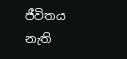ජීවිතය නැති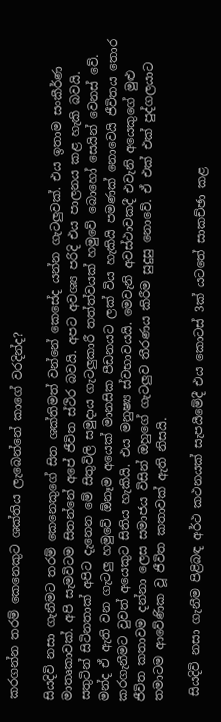කරගන්න තරම් කෙනෙකුට ශක්තිය ලැබෙන්නේ කාගේ වරදින්ද?

සියදිවි නසා ගැනීමට තරම් කෙනෙකුගේ සිත ශක්තිමත් වන්නේ කෙසේද යන්න ගැටලුවක්. එය ඉතාම සංකීර්ණ මාතෘකාවක්. අපි සැමවිටම සිතන්නේ අපේ ජීවිත ස්ථිර බවයි. අපට අවශ්‍ය පරිදි එය පාලනය කළ හැකි බවයි. සතුටින් සිටිනතාක් අපිට දැනෙන මේ සිතුවිලි සමුදාය ගැටලුකාරී තත්ත්වයක් හමුවේ බොහෝ සෙයින් වෙනස් වේ. මන්ද ඒ ඇති වන ගැටලු හමුවේ ඕනෑම අයෙක් මානසික පීඩනයට ලක් විය හැකියි පමණක් නොවෙයි ජීවිතය තොර කරගැනීමට වුවත් අයෙකු‍ට සිතිය හැකියි. එය මනුෂ්‍ය ස්වභාවයයි. මෙවැනි අවස්ථාවකදී එවැනි අයෙකුගේ මුළු ජීවිත කතාවම දන්නා ලෙස සමාජය විසින් ඔහුගේ ගැටලුව තීරණය කිරීම සුදුසු නොවේ. ඒ එක් එක් පුද්ගලයාට තමාටම ආවේණික වූ ජීවිත කතාවක් ඇති නිසයි.

 සියදිවි නසා ගැනීම පිළිබඳ අර්ථ කථනයක් සැපයීමේදී එය කොටස් 3ක් යටතේ සාකච්ඡා කළ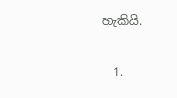හැකියි.

  1.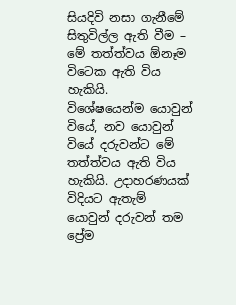සියදිවි නසා ගැනීමේ සිතුවිල්ල ඇති වීම – මේ තත්ත්වය ඕනෑම විටෙක ඇති විය හැකියි. විශේෂයෙන්ම ‍යොවුන් වියේ, නව යොවුන් වියේ දරුවන්ට මේ තත්ත්වය ඇති විය හැකියි. උදාහරණයක් විදියට ඇතැම් යොවුන් දරුවන් තම ප්‍රේම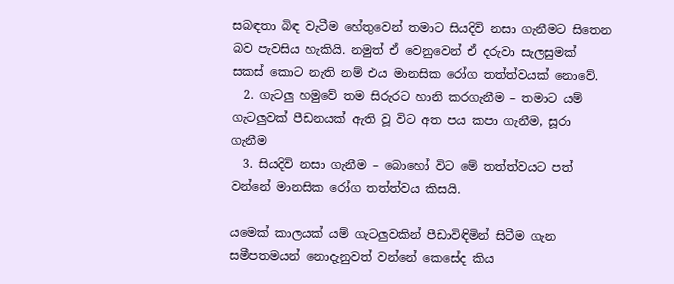සබඳතා බිඳ වැටීම හේතුවෙන් තමාට සියදිවි නසා ගැනීමට සිතෙන බව පැවසිය හැකියි. නමුත් ඒ වෙනුවෙන් ඒ දරුවා සැලසුමක් සකස් කොට නැති නම් එය මානසික රෝග තත්ත්වයක් නොවේ.
  2. ගැටලු හමුවේ තම සිරුරට හානි කරගැනීම – තමාට යම් ගැටලුවක් පීඩනයක් ඇති වූ විට අත පය කපා ගැනීම, සූරා ගැනීම
  3. සියදිවි නසා ගැනීම – බොහෝ විට මේ තත්ත්වයට පත් වන්නේ මානසික රෝග තත්ත්වය කිසයි.

යමෙක් කාලයක් යම් ගැටලුවකින් පීඩාවිඳිමින් සිටීම ගැන සමීපතමයන් නොදැනුවත් වන්නේ කෙසේද කිය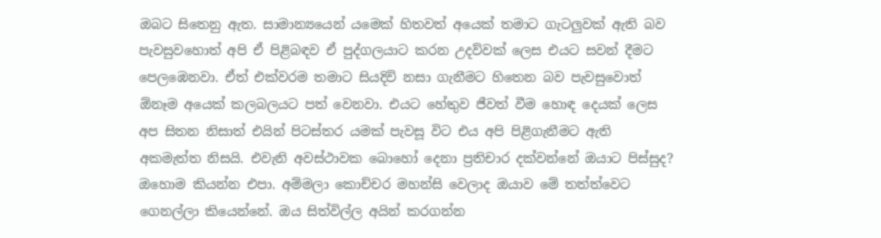ඔබට සිතෙනු ඇත. සාමාන්‍යයෙන් යමෙක් හිතවත් අයෙක් තමාට ගැටලුවක් ඇති බව පැවසුවහොත් අපි ඒ පිළිබඳව ඒ පුද්ගලයාට කරන උදව්වක් ලෙස එයට සවන් දීමට පෙලඹෙනවා. ඒත් එක්වරම තමාට සියදිවි නසා ගැනීමට හිතෙන බව පැවසුවොත් ඕනෑම අයෙක් කලබලයට පත් වෙනවා. එයට හේතුව ජීවත් වීම හොඳ දෙයක් ලෙස අප සිතන නිසාත් එයින් පිටස්තර යමක් පැවසූ විට එය අපි පිළිගැනීමට ඇති අකමැත්ත නිසයි. එවැනි අවස්ථාවක බොහෝ දෙනා ප්‍රතිචාර දක්වන්නේ ඔයාට පිස්සුද? ඔහොම කියන්න එපා. අම්මලා කොච්චර මහන්සි වෙලාද ඔයාව මේ තත්ත්වෙට ගෙනල්ලා කියෙන්නේ. ඔය සිත්විල්ල අයින් කරගන්න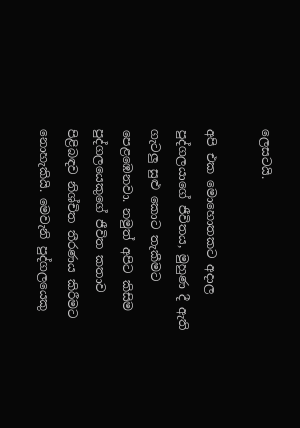ලෙසටයි.

අපි එක මොහොතකට අදාල පුද්ගලයාගේ ජීවිතය, මුහුණ දී ඇති ගැටලු සුළු කොට තැකීමට පෙළඹෙනවා. නමුත් අපිට කිසිම පුද්ගලයෙකුගේ ජීවිත කතාව පිළිබඳව නිශ්චිත තීරණය කිරීමට නොහැකියි. මෙවැනි පුද්ගලයෙකු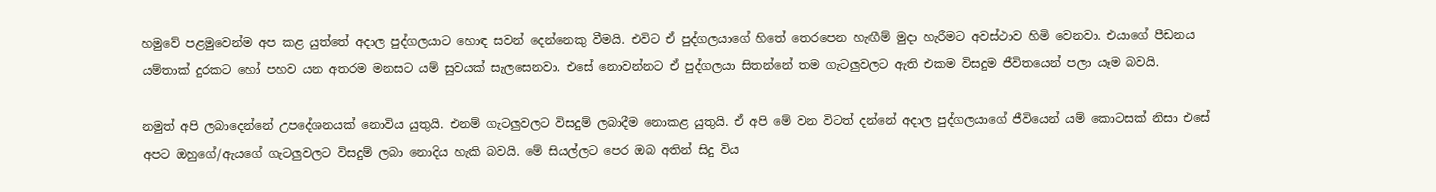හමුවේ පළමුවෙන්ම අප කළ යුත්තේ අදාල පුද්ගලයාට හොඳ සවන් දෙන්නෙකු වීමයි. එවිට ඒ පුද්ගලයාගේ හිතේ තෙරපෙන හැඟීම් මුදා හැරීමට අවස්ථාව හිමි වෙනවා. එයාගේ පීඩනය යම්තාක් දුරකට හෝ පහව යන අතරම මනසට යම් සුවයක් සැලසෙනවා. එසේ නොවන්නට ඒ පුද්ගලයා සිතන්නේ තම ගැටලුවලට ඇති එකම විසදුම ජීවිතයෙන් පලා යෑම බවයි.

නමුත් අපි ලබාදෙන්නේ උපදේශනයක් නොවිය යුතුයි. එනම් ගැටලුවලට විසදුම් ලබාදීම නොකළ යුතුයි. ඒ අපි මේ වන විටත් දන්නේ අදාල පුද්ගලයාගේ ජීවියෙන් යම් කොටසක් නිසා එසේ අපට ඔහුගේ/ඇයගේ ගැටලුවලට විසදුම් ලබා නොදිය හැකි බවයි. මේ සියල්ලට පෙර ඔබ අතින් සිදු විය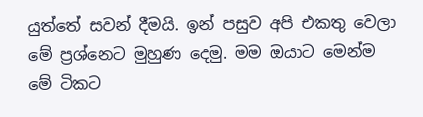යුත්තේ සවන් දීමයි. ඉන් පසුව අපි එකතු වෙලා මේ ප්‍රශ්නෙට මුහුණ දෙමු. මම ඔයාට මෙන්ම මේ ටිකට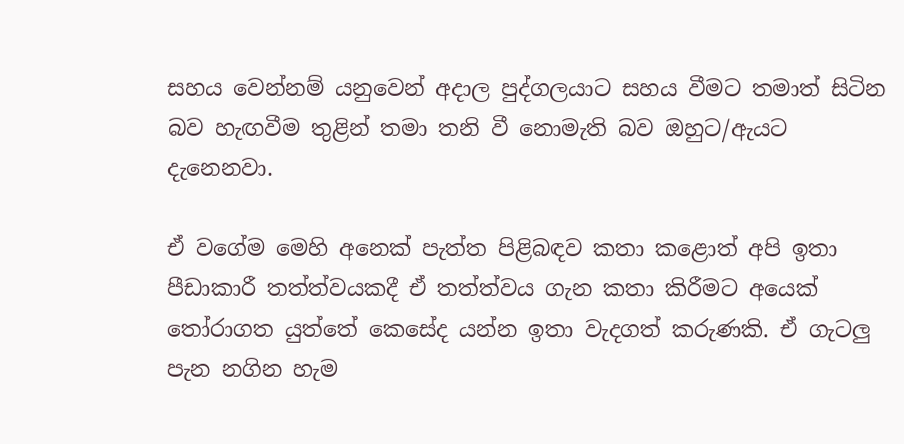සහය වෙන්නම් යනුවෙන් අදාල පුද්ගලයාට සහය වීමට තමාත් සිටින බව හැඟවීම තුළින් තමා තනි වී නොමැති බව ඔහුට/ඇයට දැනෙනවා.

ඒ වගේම මෙහි අනෙක් පැත්ත පිළිබඳව කතා කළොත් අපි ඉතා පීඩාකාරී තත්ත්වයකදී ඒ තත්ත්වය ගැන කතා කිරීමට අයෙක් තෝරාගත යුත්තේ කෙසේද යන්න ඉතා වැදගත් කරුණකි. ඒ ගැටලු පැන නගින හැම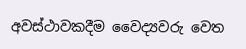අවස්ථාවකදීම වෛද්‍යවරු වෙත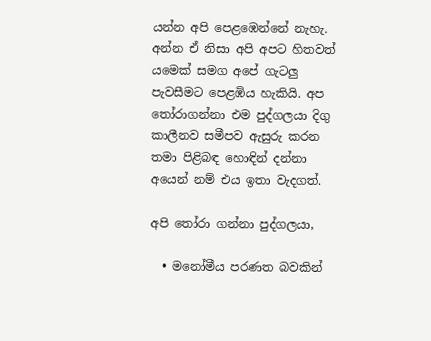යන්න අපි පෙළඹෙන්නේ නැහැ. අන්න ඒ නිසා අපි අපට හිතවත් යමෙක් සමග අපේ ගැටලු පැවසීමට පෙළ‍ඹිය හැකියි. අප තෝරාගන්නා එම පුද්ගලයා දිගු කාලීනව සමීපව ඇසුරු කරන තමා පිළිබඳ හොඳින් දන්නා අයෙන් නම් එය ඉතා වැදගත්.

අපි තෝරා ගන්නා පුද්ගලයා,

  • මනෝමීය පරණත බවකින්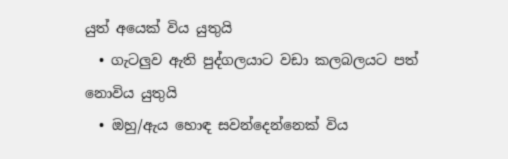යුත් අයෙක් විය යුතුයි
  • ගැටලුව ඇති පුද්ගලයාට වඩා කලබලයට පත් නොවිය යුතුයි
  • ඔහු/ඇය හොඳ සවන්දෙන්නෙක් විය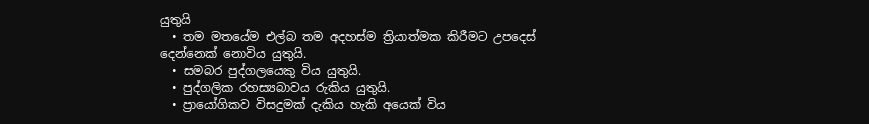යුතුයි
  • තම මතයේම එල්බ තම අදහස්ම ත්‍රියාත්මක කිරීමට උපදෙස් දෙන්නෙක් නොවිය යුතුයි.
  • සමබර පුද්ගලයෙකු විය යුතුයි.
  • පුද්ගලික රහස්‍යබාවය රුකිය යුතුයි.
  • ප්‍රායෝගිකව විසදුමක් දැකිය හැකි අයෙක් විය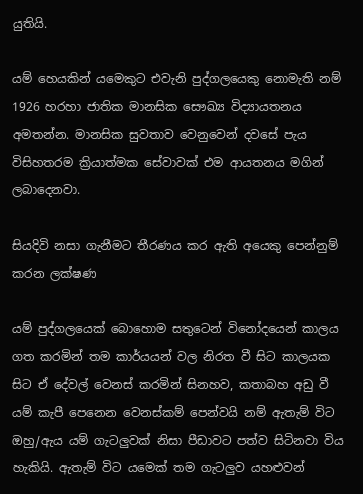යුතියි.

යම් හෙයකින් යමෙකුට එවැනි පුද්ගලයෙකු‍ නොමැති නම් 1926 හරහා ජාතික මානසික සෞඛ්‍ය විද්‍යායතනය අමතන්න. මානසික සුවතාව වෙනුවෙන් දවසේ පැය විසිහතරම ක්‍රියාත්මක සේවාවක් එම ආයතනය මගින් ලබාදෙනවා.

සියදිවි නසා ගැනීමට තීරණය කර ඇති අයෙකු පෙන්නුම් කරන ලක්ෂණ

යම් පුද්ගලයෙක් බොහොම සතුටෙන් විනෝදයෙන් කාලය ගත කරමින් තම කාර්යයන් වල නිරත වී සිට කාලයක සිට ඒ දේවල් වෙනස් කරමින් සිනහව, කතාබහ අඩු වී යම් කැපී පෙනෙන වෙනස්කම් පෙන්වයි නම් ඇතැම් විට ඔහු/ඇය යම් ගැටලුවක් නිසා පීඩාවට පත්ව සිටිනවා විය හැකියි. ඇතැම් විට යමෙක් තම ගැටලුව යහළුවන්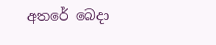අතරේ බෙදා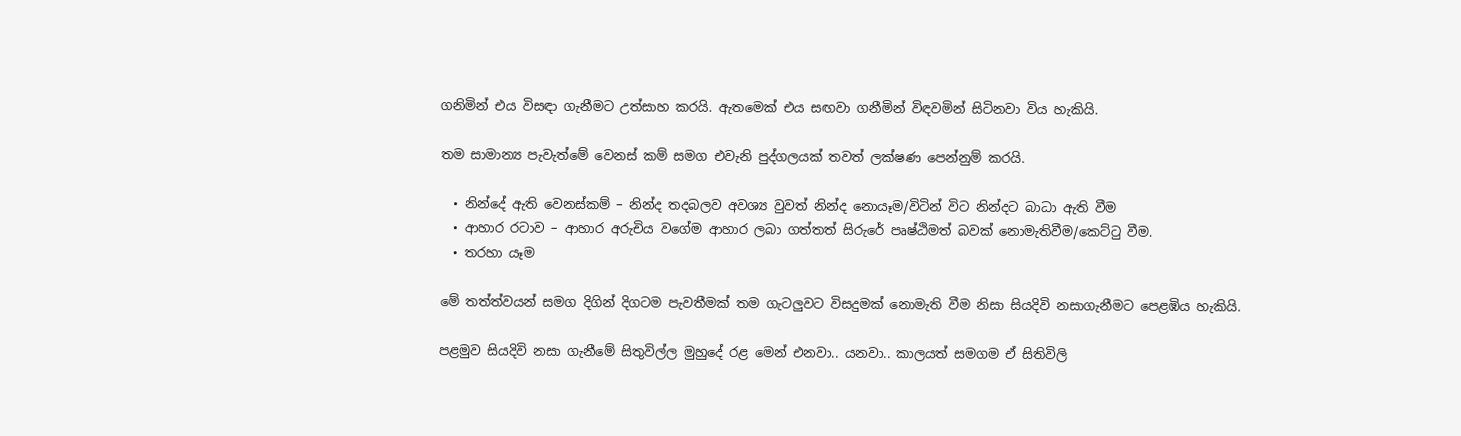ගනිමින් එය විසඳා ගැනීමට උත්සාහ කරයි. ඇතමෙක් එය සඟවා ගනීමින් විඳවමින් සිටිනවා විය හැකියි.

තම සාමාන්‍ය පැවැත්මේ වෙනස් කම් සමග එවැනි පුද්ගලයක් තවත් ලක්ෂණ පෙන්නුම් කරයි.

  • නින්දේ ඇති වෙනස්කම් – නින්ද තදබලව අවශ්‍ය වුවත් නින්ද නොයෑම/විටින් විට නින්දට බාධා ඇති වීම
  • ආහාර රටාව – ආහාර අරුචිය වගේම ආහාර ලබා ගත්තත් සිරුරේ පෘෂ්ඨිමත් බවක් නොමැතිවීම/කෙට්ටු වීම.
  • තරහා යෑම

මේ තත්ත්ව‍යන් සමග දිගින් දිගටම පැවතීමක් තම ගැටලුවට විසදුමක් නොමැති වීම ‍නිසා සියදිවි නසාගැනීමට පෙළඹිය හැකියි.

පළමුව සියදිවි නසා ගැනීමේ සිතුවිල්ල මුහුදේ රළ මෙන් එනවා.. යනවා.. කාලයත් සමගම ඒ සිතිවිලි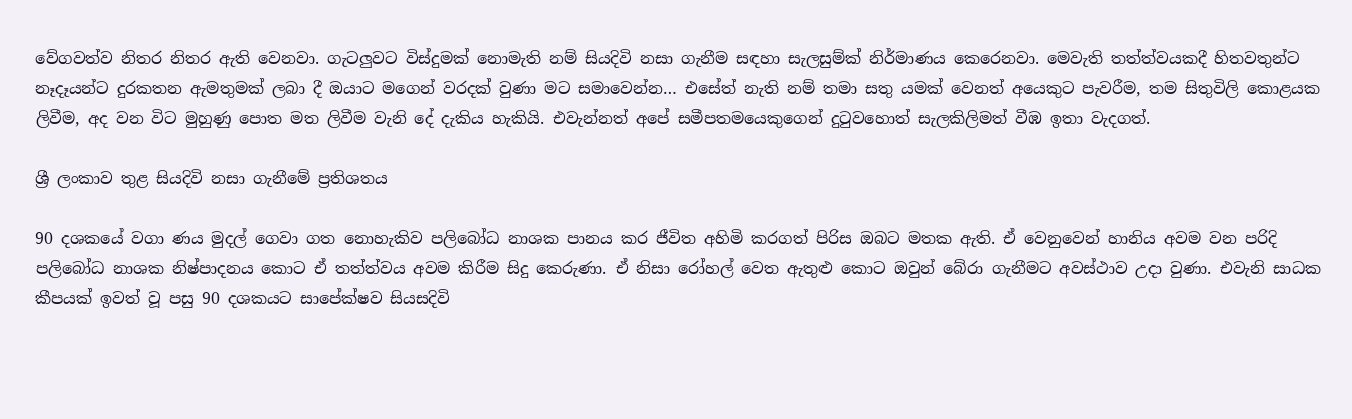වේගවත්ව නිතර නිතර ඇති වෙනවා. ගැටලුවට විස්දුමක් නොමැති නම් සියදිවි නසා ගැනීම සඳහා සැලසුම්ක් නිර්මාණය කෙරෙනවා. මෙවැති තත්ත්වයකදී හිතවතුන්ට නෑදෑයන්ට දුරකතන ඇමතුමක් ලබා දී ඔයාට මගෙන් වරදක් වුණා මට සමාවෙන්න… එසේත් නැති නම් තමා සතු යමක් වෙනත් අයෙකුට පැවරීම, තම සිතුවිලි කොළයක ලිවීම, අද වන විට මුහුණු පොත මත ලිවීම වැනි දේ දැකිය හැකියි. එවැන්නත් අපේ සමීපතමයෙකුගෙන් දුටුවහොත් සැලකිලිමත් වීඹ ඉතා වැදගත්.

ශ්‍රී ලංකාව තුළ සියදිවි නසා ගැනීමේ ප්‍රතිශතය

90 දශකයේ වගා ණය මුදල් ගෙවා ගත නොහැකිව පලිබෝධ නාශක පානය කර ජීවිත අහිමි කරගත් පිරිස ඔබට මතක ඇති. ඒ වෙනුවෙන් හානිය අවම වන පරිදි පලිබෝධ නාශක නිෂ්පාදනය කොට ඒ තත්ත්වය අවම කිරීම සිදු කෙ‍රුණා. ඒ නිසා රෝහල් වෙත ඇතුළු කොට ඔවුන් බේරා ගැනීමට අවස්ථාව උදා වුණා. එවැනි සාධක කීපයක් ඉවත් වූ පසු 90 දශකයට සාපේක්ෂව සියසදිවි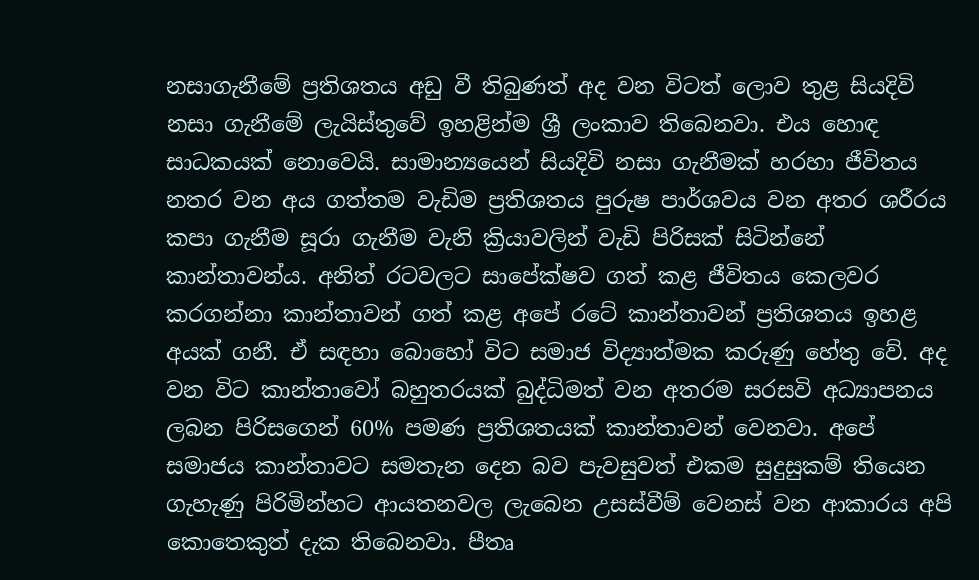නසාගැනීමේ ප්‍රතිශතය අඩු වී තිබුණත් අද වන විටත් ලොව තුළ සියදිවි නසා ගැනීමේ ලැයිස්තුවේ ඉහළින්ම ශ්‍රී ලංකාව තිබෙනවා. එය හොඳ සාධකයක් නොවෙයි. සාමාන්‍යයෙන් සියදිවි නසා ගැනීමක් හරහා ජීවිතය නතර වන අය ගත්තම වැඩිම ප්‍රතිශතය පුරුෂ පාර්ශවය වන අතර ශරීරය කපා ගැනීම සූරා ගැනීම වැනි ක්‍රියාවලින් වැඩි පිරිසක් සිටින්නේ කාන්තාවන්ය. අනිත් රටවලට සාපේක්ෂව ගත් කළ ජීවිතය කෙලවර කරගන්නා කාන්තාවන් ගත් කළ අපේ රටේ කාන්තාවන් ප්‍රතිශතය ඉහළ අයක් ගනී. ඒ සඳහා බොහෝ විට සමාජ විද්‍යාත්මක කරුණු හේතු‍ වේ. අද වන විට කාන්තාවෝ බහුතරයක් බුද්ධිමත් වන අතරම සරසවි අධ්‍යාපනය ලබන පිරිසගෙන් 60% පමණ ප්‍රතිශතයක් කාන්තාවන් වෙනවා. අපේ සමාජය කාන්තාවට සමතැන දෙන බව පැවසුවත් එකම සුදුසුකම් තියෙන ගැහැණු පිරිමින්හට ආයතනවල ලැබෙන උසස්වීම් වෙනස් වන ආකාරය අපි කොතෙකුත් දැක තිබෙනවා. පීතෘ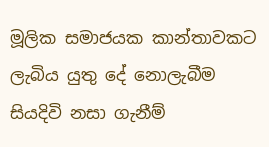මූලික සමාජයක කාන්තාවකට ලැබිය යුතු දේ නොලැබීම සියදිවි නසා ගැනීම්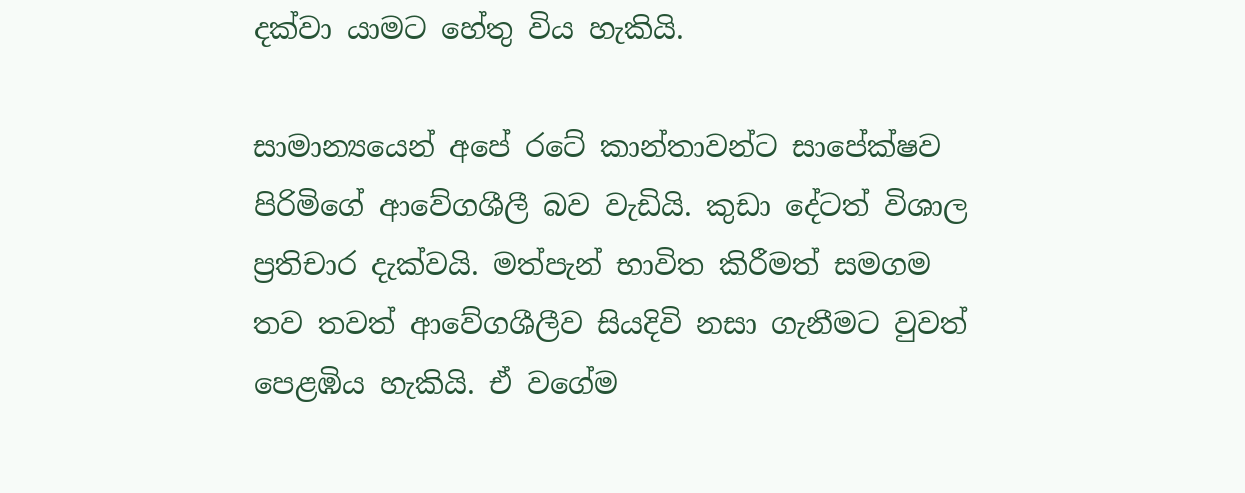දක්වා යාමට හේතු විය හැකියි.

සාමාන්‍යයෙන් අපේ රටේ කාන්තාවන්ට සාපේක්ෂව පිරිමිගේ ආවේගශීලී බව වැඩියි. කුඩා දේටත් විශාල ප්‍රතිචාර දැක්වයි. මත්පැන් භාවිත කිරීමත් සමගම තව තවත් ආවේගශීලීව සියදිවි නසා ගැනීමට වුවත් පෙළඹිය හැකියි. ඒ වගේම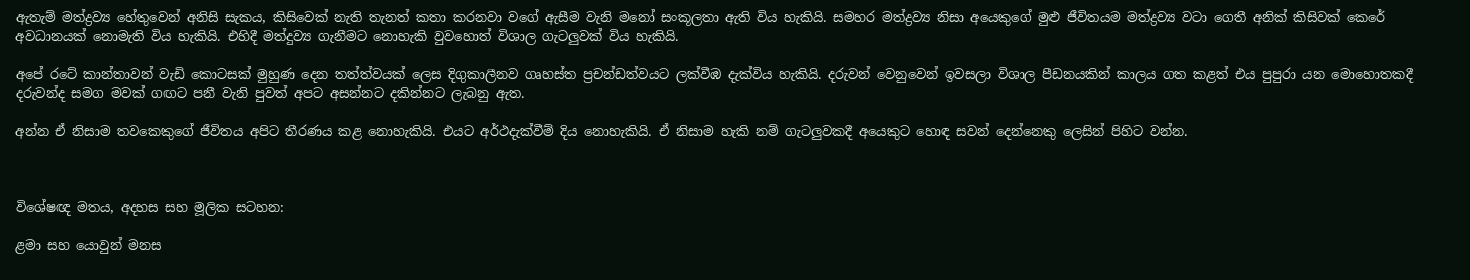ඇතැම් මත්ද්‍රව්‍ය හේතුවෙන් අනිසි සැකය, කිසිවෙක් නැති තැනත් කතා කරනවා වගේ ඇසීම වැනි මනෝ සංකූලතා ඇති විය හැකියි. සමහර මත්ද්‍රව්‍ය නිසා අයෙකුගේ මුළු ජීවිතයම මත්ද්‍රව්‍ය වටා ගෙතී අනික් කිසිවක් කෙරේ අවධානයක් නොමැති විය හැකියි. එහිදී මත්දුව්‍ය ගැනීමට නොහැකි වුවහොත් විශාල ගැටලුවක් විය හැකියි.

අපේ රටේ කාන්තාවන් වැඩි කොටසක් මුහුණ දෙන තත්ත්වයක් ලෙස දිගුකාලීනව ගෘහස්ත ප්‍රචන්ඩත්වයට ලක්වීඹ දැක්විය හැකියි. දරුවන් වෙනුවෙන් ඉවසලා විශාල පීඩනයකින් කාලය ගත කළත් එය පුපුරා යන මොහොතකදී දරුවන්ද සමග මවක් ගඟට පනී වැනි පුවත් අපට අසන්නට දකින්නට ලැබනු ඇත.

අන්න ඒ නිසාම තවකෙකුගේ ජීවිතය අපිට තීරණය කළ නොහැකියි. එයට අර්ථදැක්වීම් දිය නොහැකියි. ඒ නිසාම හැකි නම් ගැටලුවකදී අයෙකුට හොඳ සවන් දෙන්නෙකු ලෙසින් පිහිට වන්න.



විශේෂඥ මතය, අදහස සහ මූලික සටහන:

ළමා සහ යොවුන් මනස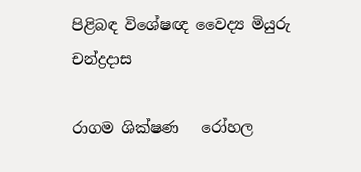පිළිබඳ විශේෂඥ වෛද්‍ය මියුරු චන්ද්‍රදාස

රාගම ශික්ෂණ   රෝහල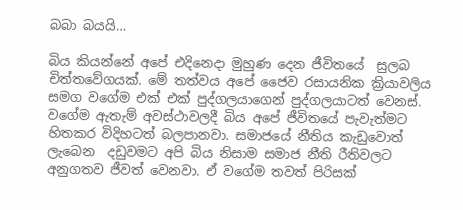බබා බයයි…

බිය කියන්නේ අපේ එදිනෙදා මුහුණ දෙන ජීවිතයේ  සුලබ චිත්තවේගයක්. මේ තත්වය අපේ ජෛව රසායනික ක්‍රියාවලිය  සමග වගේම එක් එක් පුද්ගලයාගෙන් පුද්ගලයාටත් වෙනස්. වගේම ඇතැම් අවස්ථාවලදී බිය අපේ ජීවිතයේ පැවැත්මට හිතකර විදිහටත් බලපානවා. සමාජයේ නීතිය කැඩුවොත් ලැබෙන  දඩුවමට අපි බිය නිසාම සමාජ නීති රීතිවලට අනුගතව ජීවත් වෙනවා. ඒ වගේම තවත් පිරිසක්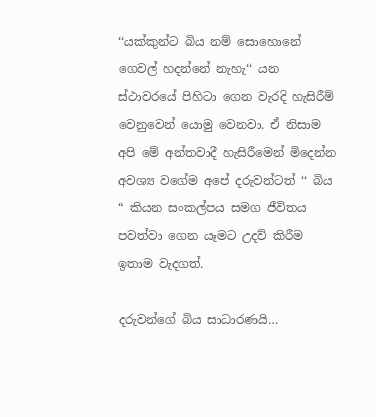‘‘යක්කුන්ට බිය නම් සොහොනේ ගෙවල් හදන්නේ නැහැ‘‘ යන ස්ථාවරයේ පිහිටා ගෙන වැරදි හැසිරීම් වෙනුවෙන් යොමු වෙනවා. ඒ නිසාම අපි මේ අන්තවාදී හැසිරීමෙන් මිදෙන්න අවශ්‍ය වගේම අපේ දරුවන්ටත් ‘‘ බිය “ කියන සංකල්පය සමග ජීවිතය පවත්වා ගෙන යෑමට උදව් කිරීම ඉතාම වැදගත්.

දරුවන්ගේ බිය සාධාරණයි…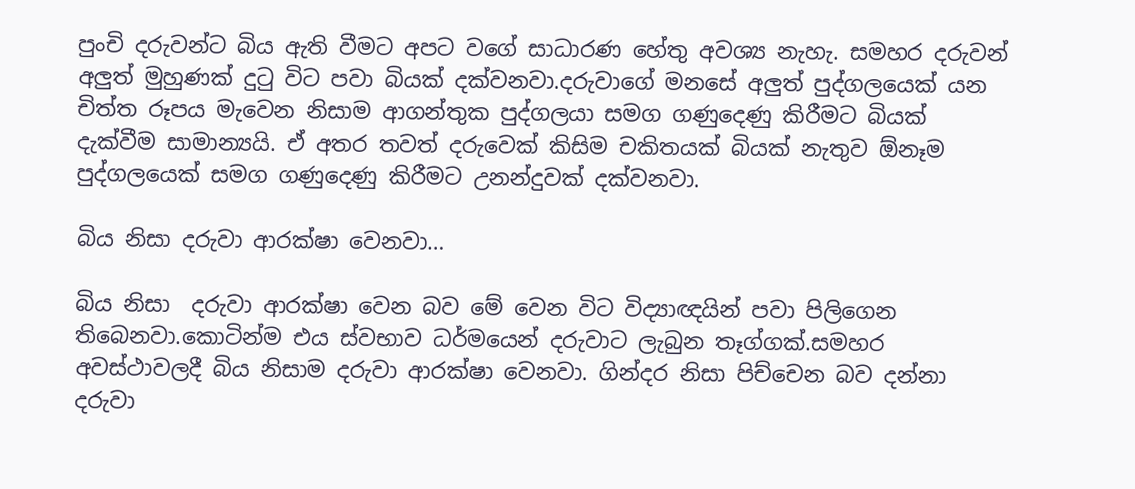පුංචි දරුවන්ට බිය ඇති වීමට අපට වගේ සාධාරණ හේතු අවශ්‍ය නැහැ. සමහර දරුවන් අලුත් මුහුණක් දුටු විට පවා බියක් දක්වනවා.දරුවාගේ මනසේ අලුත් පුද්ගලයෙක් යන චිත්ත රූපය මැවෙන නිසාම ආගන්තුක පුද්ගලයා සමග ගණුදෙණු කිරීමට බියක් දැක්වීම සාමාන්‍යයි. ඒ අතර තවත් දරුවෙක් කිසිම චකිතයක් බියක් නැතුව ඕනෑම පුද්ගලයෙක් සමග ගණුදෙණු කිරීමට උනන්දුවක් දක්වනවා.

බිය නිසා දරුවා ආරක්ෂා වෙනවා…

බිය නිසා  දරුවා ආරක්ෂා වෙන බව මේ වෙන විට විද්‍යාඥයින් පවා පිලිගෙන තිබෙනවා.කොටින්ම එය ස්වභාව ධර්මයෙන් දරුවාට ලැබුන තෑග්ගක්.සමහර අවස්ථාවලදී බිය නිසාම දරුවා ආරක්ෂා වෙනවා. ගින්දර නිසා පිච්චෙන බව දන්නා දරුවා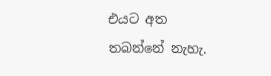එයට අත තබන්නේ නැහැ.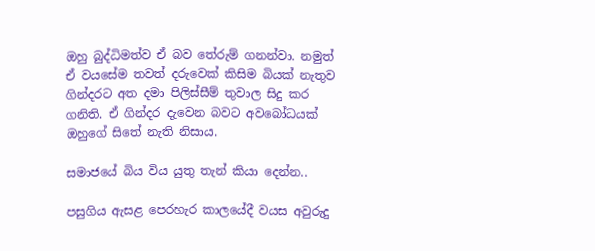ඔහු බුද්ධිමත්ව ඒ බව තේරුම් ගනන්වා. නමුත් ඒ වයසේම තවත් දරුවෙක් කිසිම බියක් නැතුව ගින්දරට අත දමා පිලිස්සීම් තුවාල සිදු කර ගනිති. ඒ ගින්දර දැවෙන බවට අවබෝධයක් ඔහුගේ සිතේ නැති නිසාය.

සමාජයේ බිය විය යුතු තැන් කියා දෙන්න..

පසුගිය ඇසළ පෙරහැර කාලයේදී වයස අවුරුදු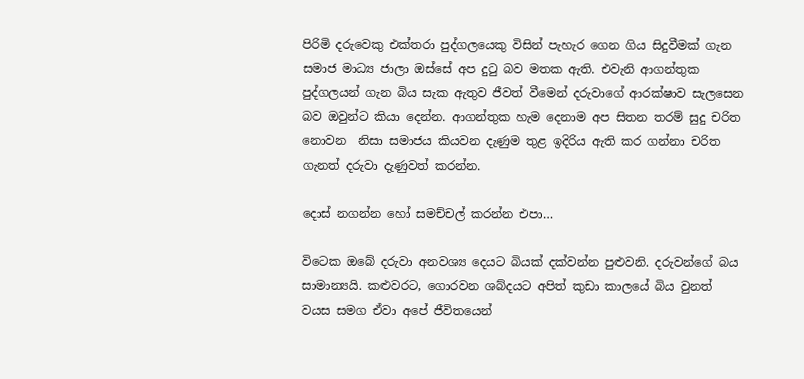පිරිමි දරුවෙකු එක්තරා පුද්ගලයෙකු විසින් පැහැර ගෙන ගිය සිදුවීමක් ගැන සමාජ මාධ්‍ය ජාලා ඔස්සේ අප දුටු බව මතක ඇති. එවැනි ආගන්තුක පුද්ගලයන් ගැන බිය සැක ඇතුව ජීවත් වීමෙන් දරුවාගේ ආරක්ෂාව සැලසෙන බව ඔවුන්ට කියා දෙන්න. ආගන්තුක හැම දෙනාම අප සිතන තරම් සුදු චරිත නොවන  නිසා සමාජය කියවන දැණුම තුළ ඉදිරිය ඇති කර ගන්නා චරිත ගැනත් දරුවා දැණුවත් කරන්න.

දොස් නගන්න හෝ සමච්චල් කරන්න එපා…

විටෙක ඔබේ දරුවා අනවශ්‍ය දෙයට බියක් දක්වන්න පුළුවනි. දරුවන්ගේ බය සාමාන්‍යයි. කළුවරට, ගොරවන ශබ්දයට අපිත් කුඩා කාලයේ බිය වුනත් වයස සමග ඒවා අපේ ජීවිතයෙන්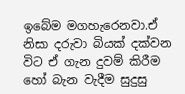ඉබේම මගහැරෙනවා.ඒ නිසා දරුවා බියක් දක්වන විට ඒ ගැන දුවම් කිරීම හෝ බැන වැදීම සුදුසු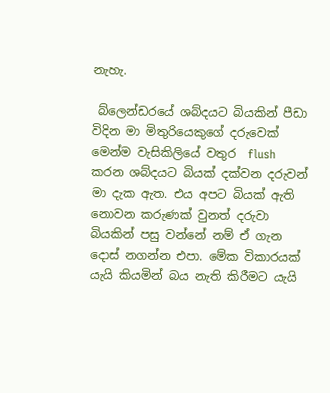නැහැ.

 බ්ලෙන්ඩරයේ ශබ්දයට බියකින් පීඩා විදින මා මිතුරියෙකුගේ දරුවෙක් මෙන්ම වැසිකිලියේ වතුර  flush  කරන ශබ්දයට බියක් දක්වන දරුවන් මා දැක ඇත. එය අපට බියක් ඇති නොවන කරුණක් වුනත් දරුවා බියකින් පසු වන්නේ නම් ඒ ගැන දොස් නගන්න එපා. මේක විකාරයක් යැයි කියමින් බය නැති කිරීමට යැයි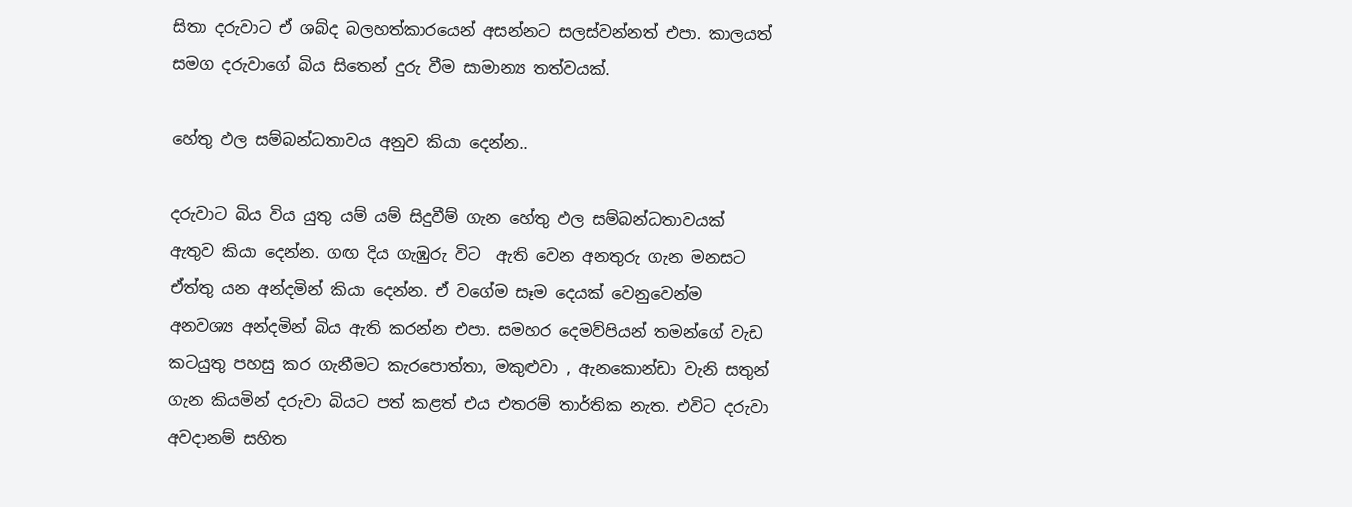සිතා දරුවාට ඒ ශබ්ද බලහත්කාරයෙන් අසන්නට සලස්වන්නත් එපා. කාලයත් සමග දරුවාගේ බිය සිතෙන් දුරු වීම සාමාන්‍ය තත්වයක්.

හේතු ඵල සම්බන්ධතාවය අනුව කියා දෙන්න..

දරුවාට බිය විය යුතු යම් යම් සිදුවීම් ගැන හේතු ඵල සම්බන්ධතාවයක් ඇතුව කියා දෙන්න. ගඟ දිය ගැඹුරු විට  ඇති වෙන අනතුරු ගැන මනසට ඒත්තු යන අන්දමින් කියා දෙන්න. ඒ වගේම සෑම දෙයක් වෙනුවෙන්ම අනවශ්‍ය අන්දමින් බිය ඇති කරන්න එපා. සමහර දෙමව්පියන් තමන්ගේ වැඩ කටයුතු පහසු කර ගැනීමට කැරපොත්තා, මකුළුවා , ඇනකොන්ඩා වැනි සතුන් ගැන කියමින් දරුවා බියට පත් කළත් එය එතරම් තාර්තික නැත. එවිට දරුවා අවදානම් සහිත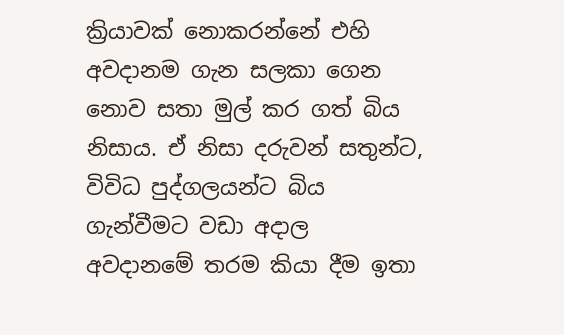ක්‍රියාවක් නොකරන්නේ එහි අවදානම ගැන සලකා ගෙන නොව සතා මුල් කර ගත් බිය නිසාය. ඒ නිසා දරුවන් සතුන්ට, විවිධ පුද්ගලයන්ට බිය ගැන්වීමට වඩා අදාල අවදානමේ තරම කියා දීම ඉතා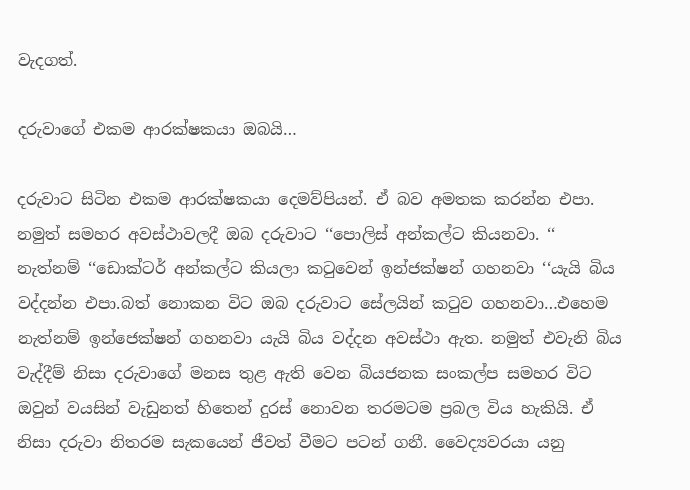වැදගත්.

දරුවාගේ එකම ආරක්ෂකයා ඔබයි…

දරුවාට සිටින එකම ආරක්ෂකයා දෙමව්පියන්. ඒ බව අමතක කරන්න එපා. නමුත් සමහර අවස්ථාවලදී ඔබ දරුවාට ‘‘පොලිස් අන්කල්ට කියනවා. ‘‘ නැත්නම් ‘‘ඩොක්ටර් අන්කල්ට කියලා කටුවෙන් ඉන්ජක්ෂන් ගහනවා ‘‘යැයි බිය වද්දන්න එපා.බත් නොකන විට ඔබ දරුවාට සේලයින් කටුව ගහනවා…එහෙම නැත්නම් ඉන්ජෙක්ෂන් ගහනවා යැයි බිය වද්දන අවස්ථා ඇත. නමුත් එවැනි බිය වැද්දීම් නිසා දරුවාගේ මනස තුළ ඇති වෙන බියජනක සංකල්ප සමහර විට ඔවුන් වයසින් වැඩුනත් හිතෙන් දුරස් නොවන තරමටම ප්‍රබල විය හැකියි. ඒ නිසා දරුවා නිතරම සැකයෙන් ජීවත් වීමට පටන් ගනී. වෛද්‍යවරයා යනු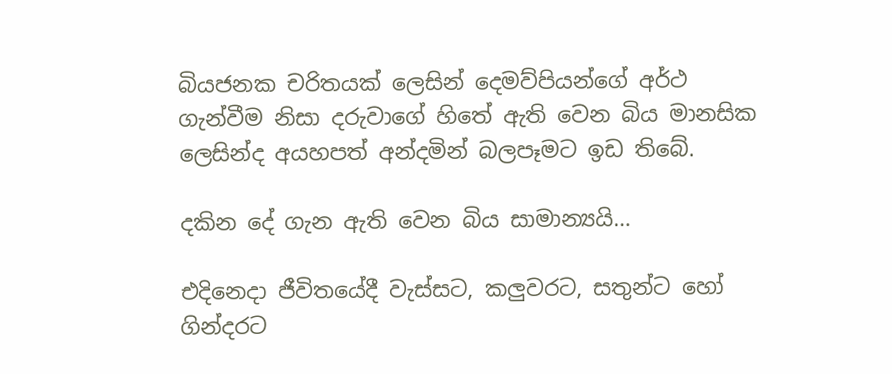බියජනක චරිතයක් ලෙසින් දෙමව්පියන්ගේ අර්ථ ගැන්වීම නිසා දරුවාගේ හිතේ ඇති වෙන බිය මානසික ලෙසින්ද අයහපත් අන්දමින් බලපෑමට ඉඩ තිබේ.

දකින දේ ගැන ඇති වෙන බිය සාමාන්‍යයි…

එදිනෙදා ජීවිතයේදී වැස්සට, කලුවරට, සතුන්ට හෝ ගින්දරට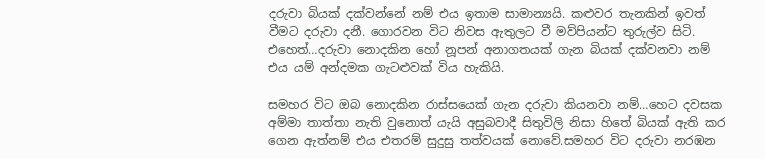දරුවා බියක් දක්වන්නේ නම් එය ඉතාම සාමාන්‍යයි. කළුවර තැනකින් ඉවත් වීමට දරුවා දනී. ගොරවන විට නිවස ඇතුලට වී මව්පියන්ට තුරුල්ව සිටි. එහෙත්…දරුවා නොදකින හෝ නූපන් අනාගතයක් ගැන බියක් දක්වනවා නම් එය යම් අන්දමක ගැටළුවක් විය හැකියි.

සමහර විට ඔබ නොදකින රාස්සයෙක් ගැන දරුවා කියනවා නම්…හෙට දවසක අම්මා තාත්තා නැති වුනොත් යැයි අසුබවාදී සිතුවිලි නිසා හිතේ බියක් ඇති කර ගෙන ඇත්නම් එය එතරම් සුදුසු තත්වයක් නොවේ.සමහර විට දරුවා නරඹන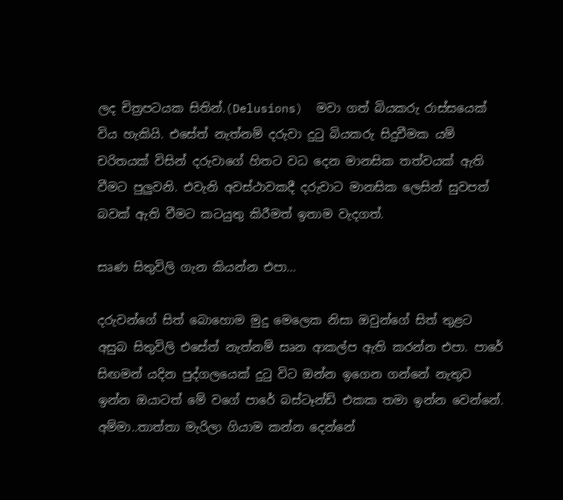ලද චිත්‍රපටයක සිතින්.(Delusions)  මවා ගත් බියකරු රාස්සයෙක් විය හැකියි. එසේත් නැත්නම් දරුවා දුටු බියකරු සිදුවීමක යම් චරිතයක් විසින් දරුවාගේ හිතට වධ දෙන මානසික තත්වයක් ඇති වීමට පුලුවනි. එවැනි අවස්ථාවකදී දරුවාට මානසික ලෙසින් සුවපත් බවක් ඇති වීමට කටයුතු කිරීමත් ඉතාම වැදගත්.

සෘණ සිතුවිලි ගැන කියන්න එපා…

දරුවන්ගේ සිත් බොහොම මුදු මෙලෙක නිසා ඔවුන්ගේ සිත් තුළට අසුබ සිතුවිලි එසේත් නැත්නම් සෘන ආකල්ප ඇති කරන්න එපා. පාරේ සිඟමන් යදින පුද්ගලයෙක් දුටු විට ඔන්න ඉගෙන ගන්නේ නැතුව ඉන්න ඔයාටත් මේ වගේ පාරේ බස්ටෑන්ඩ් එකක තමා ඉන්න වෙන්නේ. අම්මා..තාත්තා මැරිලා ගියාම කන්න දෙන්නේ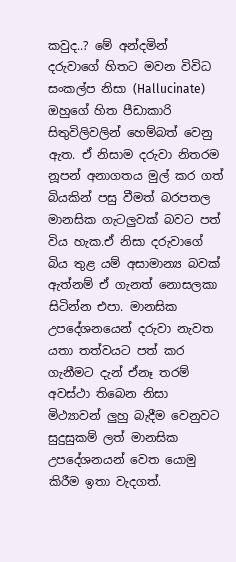කවුද..? මේ අන්දමින්  දරුවාගේ හිතට මවන විවිධ සංකල්ප නිසා (Hallucinate) ඔහුගේ හිත පීඩාකාරි සිතුවිලිවලින් හෙම්බත් වෙනු ඇත. ඒ නිසාම දරුවා නිතරම නූපන් අනාගතය මුල් කර ගත් බියකින් පසු වීමත් බරපතල මානසික ගැටලුවක් බවට පත් විය හැක.ඒ නිසා දරුවාගේ බිය තුළ යම් අසාමාන්‍ය බවක් ඇත්නම් ඒ ගැනත් නොසලකා සිටින්න එපා. මානසික උපදේශනයෙන් දරුවා නැවත යතා තත්වයට පත් කර ගැනීමට දැන් ඒනෑ තරම් අවස්ථා තිබෙන නිසා මිථ්‍යාවන් ලුහු බැදීම වෙනුවට සුදුසුකම් ලත් මානසික උපදේශනයන් වෙත යොමු කිරීම ඉතා වැදගත්.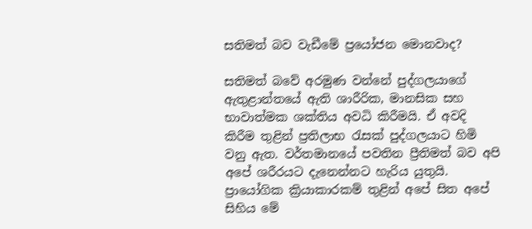සතිමත් බව වැඩීමේ ප්‍රයෝජන මොනවාද?

සතිමත් බවේ අරමුණ වන්නේ පුද්ගලයාගේ ඇතුළාන්තයේ ඇති ශාරීරික, මානසික සහ භාවාත්මක ශක්තිය අවධි කිරීමයි. ඒ අවදි කිරීම තුළින් ප්‍රතිලාභ රැසක් පුද්ගලයාට හිමි වනු ඇත. වර්තමානයේ පවතින ප්‍රීතිමත් බව අපි අපේ ශරීරයට දැනෙන්නට හැරිය යුතුයි. ප්‍රායෝගික ක්‍රියාකාරකම් තුළින් අපේ සිත අපේ සිහිය මේ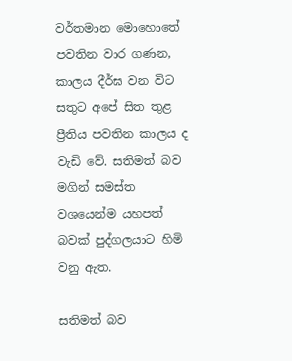වර්තමාන මොහොතේ පවතින වාර ගණන, කාලය දීර්ඝ වන විට සතුට අපේ සිත තුළ ප්‍රීතිය පවතින කාලය ද  වැඩි වේ. සතිමත් බව මගින් සමස්ත වශයෙන්ම යහපත් බවක් පුද්ගලයාට හිමි වනු ඇත.

සතිමත් බව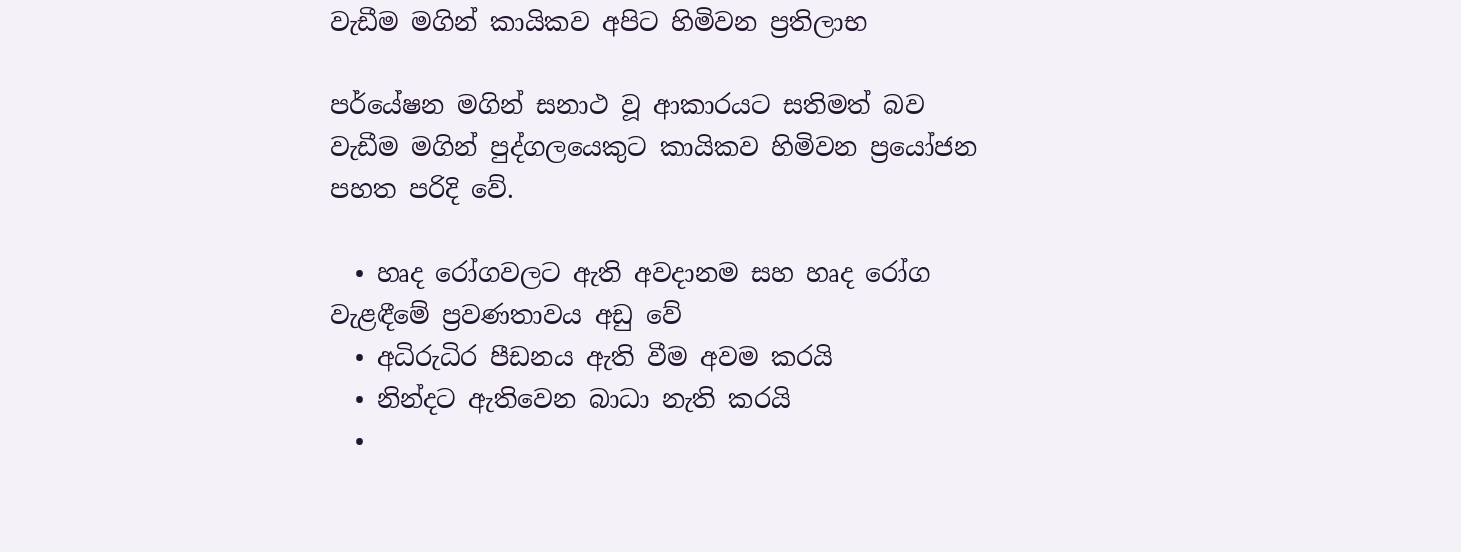වැඩීම මගින් කායිකව අපිට හිමිවන ප්‍රතිලාභ

පර්යේෂන මගින් සනාථ වූ ආකාරයට සතිමත් බව වැඩීම මගින් පුද්ගලයෙකුට කායිකව හිමිවන ප්‍රයෝජන පහත පරිදි වේ.

  • හෘද රෝගවලට ඇති අවදානම සහ හෘද රෝග වැළඳීමේ ප්‍රවණතාවය අඩු වේ
  • අධිරුධිර පීඩනය ඇති වීම අවම කරයි
  • නින්දට ඇතිවෙන බාධා නැති කරයි
  •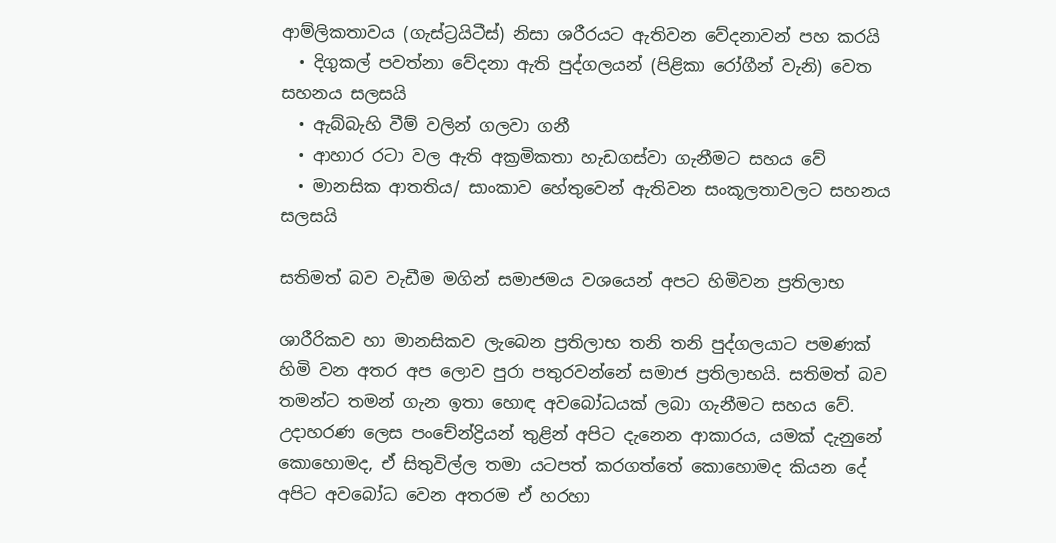ආම්ලිකතාවය (ගැස්ට්‍රයිටීස්) නිසා ශරීරයට ඇතිවන වේදනාවන් පහ කරයි‍
  • දිගුකල් පවත්නා වේදනා ඇති පුද්ගලයන් (පිළිකා රෝගීන් වැනි) වෙත සහනය සලසයි
  • ඇබ්බැහි වීම් වලින් ගලවා ගනී
  • ආහාර රටා වල ඇති අක්‍රමිකතා හැඩගස්වා ගැනීමට සහය වේ
  • මානසික ආතතිය/ සාංකාව හේතුවෙන් ඇතිවන සංකූලතාවලට සහනය සලසයි

සතිමත් බව වැඩීම මගින් සමාජමය වශයෙන් අපට හිමිවන ප්‍රතිලාභ

ශාරීරිකව හා මානසිකව ලැබෙන ප්‍රතිලාභ තනි තනි පුද්ගලයාට පමණක් හිමි වන අතර අප ලොව පුරා පතුරවන්නේ සමාජ ප්‍රතිලාභයි. සතිමත් බව තමන්ට තමන් ගැන ඉතා හොඳ අවබෝධයක් ලබා ගැනීමට සහය වේ. උදාහරණ ලෙස පංචේන්ද්‍රියන් තුළින් අපිට දැනෙන ආකාරය, යමක් දැනුනේ කොහොමද, ඒ සිතුවිල්ල තමා යටපත් කරගත්තේ කොහොමද කියන දේ අපිට අවබෝධ වෙන අතරම ඒ හරහා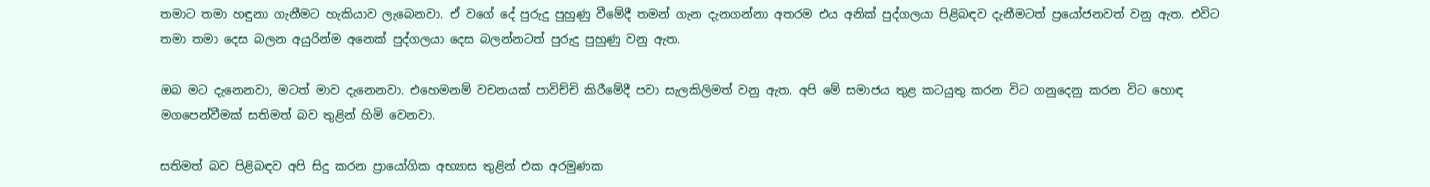තමාට තමා හඳුනා ගැනීමට හැකියාව ලැබෙනවා. ඒ වගේ දේ පුරුදු පුහුණු වීමේදී තමන් ගැන දැනගන්නා අතරම එය අනික් පුද්ගලයා පිළිබඳව දැනීමටත් ප්‍රයෝජනවත් වනු ඇත. එවිට තමා තමා දෙස බලන අයුරින්ම අනෙක් පුද්ගලයා දෙස බලන්නටත් පුරුදු පුහුණු වනු ඇත.

ඔබ මට දැනෙනවා, මටත් මාව දැනෙනවා. එහෙමනම් වචනයක් පාවිච්චි කිරීමේදී පවා සැලකිලිමත් වනු ඇත. අපි මේ සමාජය තුළ කටයුතු කරන විට ගනුදෙනු කරන විට හොඳ මගපෙන්වීමක් සතිමත් බව තුළින් හිමි වෙනවා.

සතිමත් බව පිළිබඳව අපි සිදු කරන ප්‍රායෝගික අභ්‍යාස තුළින් එක අරමුණක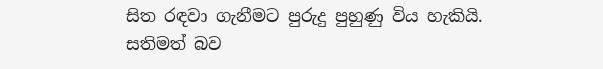සිත රඳවා ගැනීමට පුරුදු පුහුණු විය හැකියි. සතිමත් බව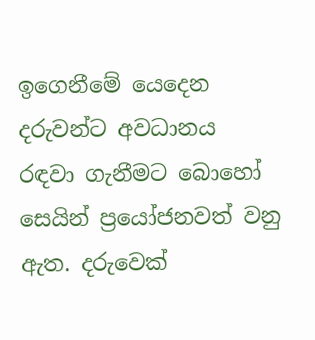ඉගෙනීමේ යෙදෙන දරුවන්ට අවධානය රඳවා ගැනීමට බොහෝ සෙයින් ප්‍රයෝජනවත් වනු ඇත. දරුවෙක්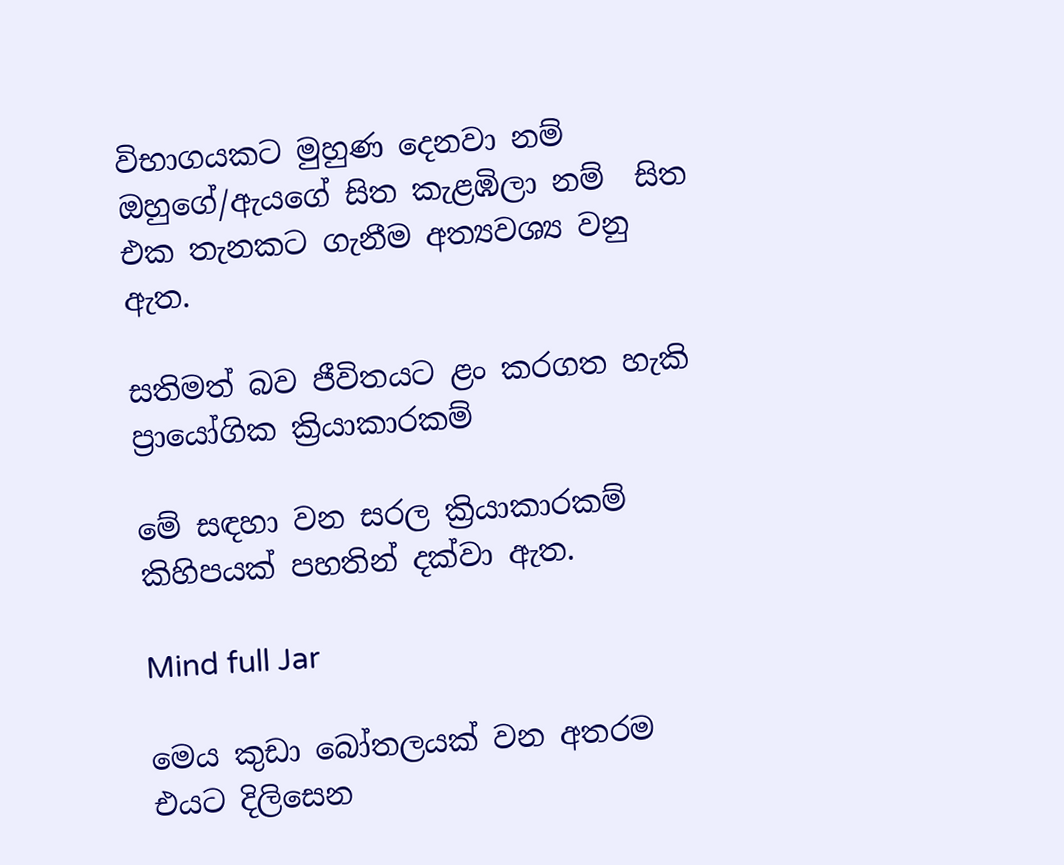විභාගයකට මුහුණ දෙනවා නම් ඔහුගේ/ඇයගේ සිත කැළඹිලා නම්  සිත එක තැනකට ගැනීම අත්‍යවශ්‍ය වනු ඇත.

සතිමත් බව ජීවිතයට ළං කරගත හැකි ප්‍රායෝගික ක්‍රියාකාරකම්

මේ සඳහා වන සරල ක්‍රියාකාරකම් කිහිපයක් පහතින් දක්වා ඇත.

Mind full Jar

මෙය කුඩා බෝතලයක් වන අතරම එයට දිලිසෙන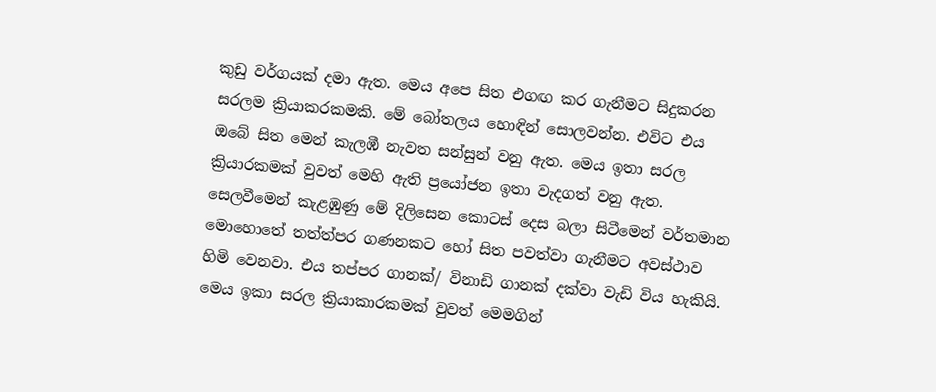කුඩු වර්ගයක් දමා ඇත. මෙය අපෙ සිත එගඟ කර ගැනීමට සිදුකරන සරලම ක්‍රියාකරකමකි. මේ බෝතලය හොඳින් සොලවන්න. එවිට එය ඔබේ සිත මෙන් කැලඹී නැවත සන්සුන් වනු ඇත. මෙය ඉතා සරල ක්‍රියාරකමක් වුවත් මෙහි ඇති ප්‍රයෝජන ඉතා වැදගත් වනු ඇත. සෙලවීමෙන් කැළඹුණු මේ දිලිසෙන කොටස් දෙස බලා සිටීමෙන් වර්තමාන මොහොතේ තත්ත්පර ගණනකට හෝ සිත පවත්වා ගැනීමට අවස්ථාව හිමි වෙනවා. එය තප්පර ගානක්/ විනාඩි ගානක් දක්වා වැඩි විය හැකියි. මෙය ඉකා සරල ක්‍රියාකාරකමක් වුවත් මෙමගින්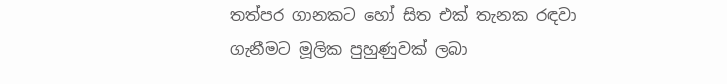තත්පර ගානකට හෝ සිත එක් තැනක රඳවා ගැනීමට මූලික පුහුණුවක් ලබා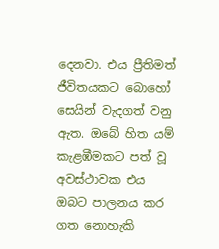දෙනවා. එය ප්‍රීතිමත් ජීවිතයකට බොහෝ‍ සෙයින් වැදගත් වනු ඇත. ඔබේ හිත යම් කැළඹීමකට පත් වූ අවස්ථාවක එය ඔබට පාලනය කර ගත නොහැකි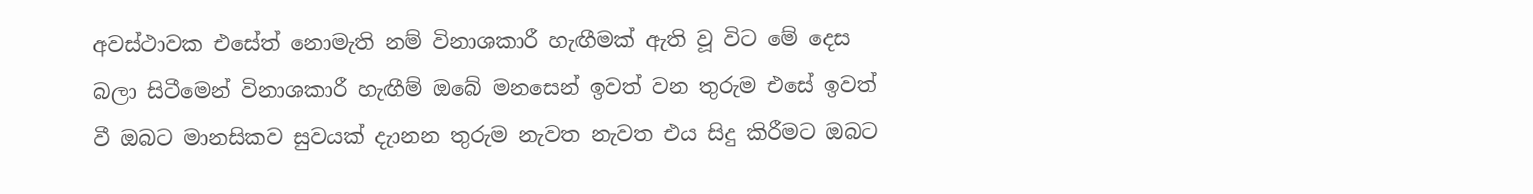අවස්ථාවක එසේත් නොමැති නම් විනාශකාරී හැඟීමක් ඇති වූ විට මේ දෙස බලා සිටීමෙන් විනාශකාරී හැඟීම් ඔබේ මනසෙන් ඉවත් වන තුරුම එසේ ඉවත් වී ඔබට මානසිකව සුවයක් දැානන තුරුම නැවත නැවත එය සිදු කිරීමට ඔබට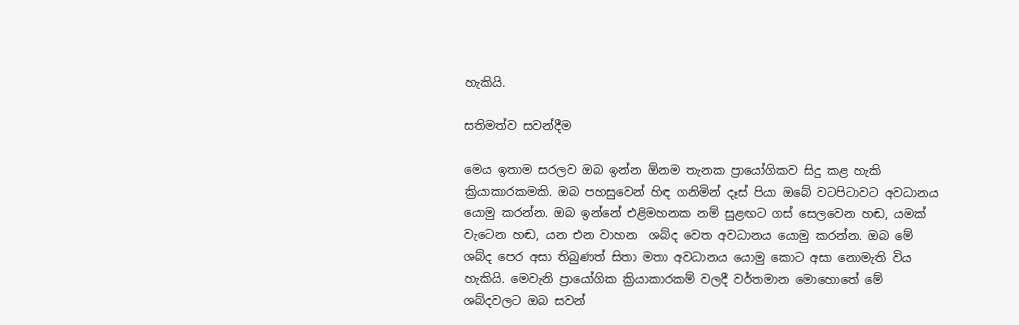හැකියි‍.

සතිමත්ව සවන්දීම

මෙය ඉතාම සරලව ඔබ ඉන්න ඕනම තැනක ප්‍රායෝගිකව සිදු කළ හැකි ක්‍රියාකාරකමකි. ඔබ පහසුවෙන් හිඳ ගනිමින් දෑස් පියා ඔබේ වටපිටාවට අවධානය යොමු කරන්න‍. ඔබ ඉන්නේ එළිමහනක නම් සුළඟට ගස් සෙලවෙන හඬ, යමක් වැටෙන හඬ, යන එන වාහන  ශබ්ද වෙත අවධානය යොමු කරන්න. ඔබ මේ ශබ්ද පෙර අසා තිබුණත් සිතා මතා අවධානය යොමු කොට අසා නොමැති විය හැකියි. මෙවැනි ප්‍රායෝගික ක්‍රියාකාරකම් වලදී වර්තමාන මොහොතේ මේ ශබ්දවලට ඔබ සවන්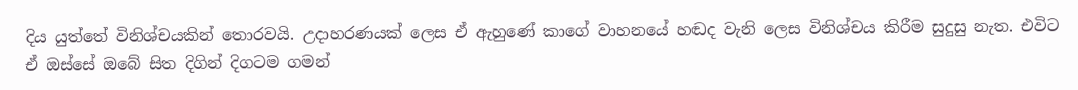දිය යුත්තේ විනිශ්චයකින් තොරවයි. උදාහරණයක් ලෙස ඒ ඇහුණේ කාගේ වාහනයේ හඬද වැනි ලෙස විනිශ්චය කිරීම සුදුසු නැත. එවිට ඒ ඔස්සේ ඔබේ සිත දිගින් දිගටම ගමන්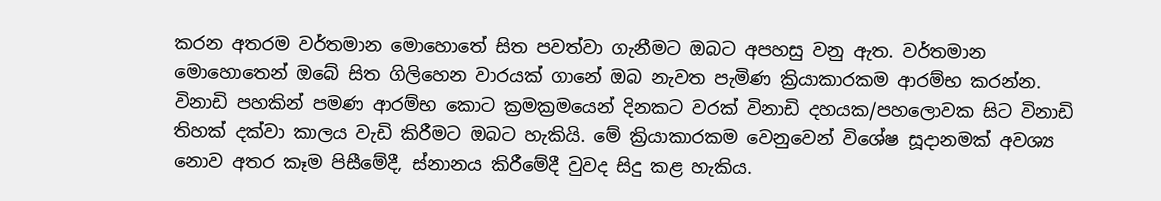කරන අතරම වර්තමාන මොහොතේ සිත පවත්වා ගැනීමට ඔබට අපහසු වනු ඇත. වර්තමාන මොහොතෙන් ඔබේ සිත ගිලිහෙන වාරයක් ගානේ ඔබ නැවත පැමිණ ක්‍රියාකාරකම ආරම්භ කරන්න. විනාඩි පහකින් පමණ ආරම්භ කොට ක්‍රමක්‍රමයෙන් දිනකට වරක් විනාඩි දහයක/පහලොවක සිට විනාඩි තිහක් දක්වා කාලය වැඩි කිරීමට ඔබට හැකියි. මේ ක්‍රියාකාරකම වෙනුවෙන් විශේෂ සූදානමක් අවශ්‍ය නොව අතර කෑම පිසීමේදී, ස්නානය කිරීමේදී වුවද සිදු කළ හැකිය.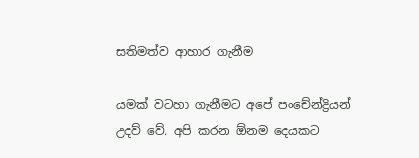සතිමත්ව ආහාර ගැනීම

යමක් වටහා ගැනීමට අපේ පංචේන්ද්‍රියන් උදව් වේ. අපි කරන ඕනම දෙයකට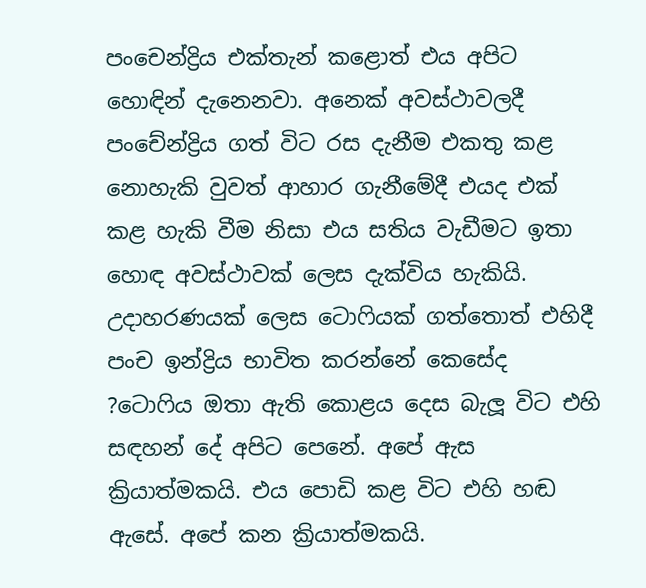පංචෙන්ද්‍රිය එක්තැන් කළොත් එය අපිට හොඳින් දැනෙනවා. අනෙක් අවස්ථාවලදී පංචේන්ද්‍රිය ගත් විට රස දැනීම එකතු කළ නොහැකි වුවත් ආහාර ගැනීමේදී එයද එක් කළ හැකි වීම නිසා එය සතිය වැඩීමට ඉතා හොඳ අවස්ථාවක් ලෙස දැක්විය හැකියි. උදාහරණයක් ලෙස ටොෆියක් ගත්තොත් එහිදී පංච ඉන්ද්‍රිය භාවිත කරන්නේ කෙසේද ?ටොෆිය ඔතා ඇති කොළය දෙස බැලූ විට එහි සඳහන් දේ අපිට පෙනේ. අපේ ඇස ක්‍රියාත්මකයි. එය පොඩි කළ විට එහි හඬ ඇසේ. අපේ කන ක්‍රියාත්මකයි.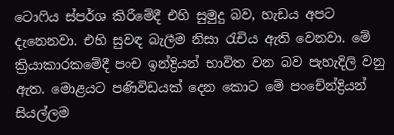ටොෆිය ස්පර්ශ කිරීමේදී එහි සුමුදු බව, හැඩය අපට දැනෙනවා. එහි සුවඳ බැලීම නිසා රැචිය ඇති වෙනවා. මේ ක්‍රියාකාරකමේදී පංච ඉන්ද්‍රියන් භාවිත වන බව පැහැදිලි වනු ඇත. මොළයට පණිවිඩයක් දෙන කොට මේ පංචේන්ද්‍රියන් සියල්ලම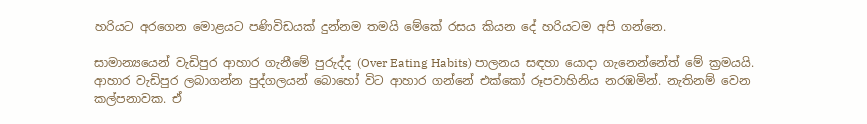හරියට අරගෙන මොළයට පණිවිඩයක් දුන්නම තමයි මේකේ රසය කියන දේ හරියටම අපි ගන්නෙ.

සාමාන්‍යයෙන් වැඩිපුර ආහාර ගැනීමේ පුරුද්ද (Over Eating Habits) පාලනය සඳහා යොදා ගැනෙන්නේත් මේ ක්‍රමයයි. ආහාර වැඩිපුර ලබාගන්න පුද්ගලයන් බොහෝ විට ආහාර ගන්නේ එක්කෝ රූපවාහිනිය නරඹමින්. නැතිනම් වෙන කල්පනාවක. ඒ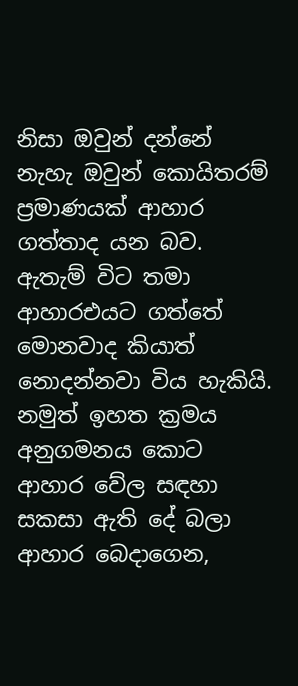නිසා ඔවුන් දන්නේ නැහැ ඔවුන් කොයිතරම් ප්‍රමාණයක් ආහාර ගත්තාද යන බව. ඇතැම් විට තමා ආහාරඑයට ගත්තේ මොනවාද කියාත් නොදන්නවා විය හැකියි. නමුත් ඉහත ක්‍රමය අනුගමනය කොට ආහාර වේල සඳහා සකසා ඇති දේ බලා ආහාර බෙදාගෙන,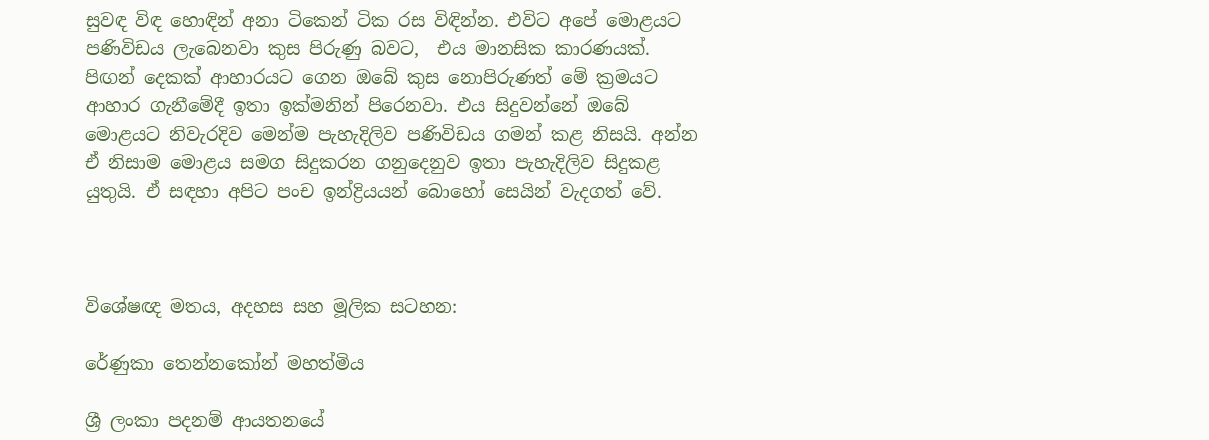සුවඳ විඳ හොඳින් අනා ටිකෙන් ටික රස විඳින්න. එවිට අපේ මොළයට පණිවිඩය ලැබෙනවා කුස පිරුණු බවට,  එය මානසික කාරණයක්. පිඟන් දෙකක් ආහාරයට ගෙන ඔබේ කුස නොපිරුණත් මේ ක්‍රමයට ආහාර ගැනීමේදී ඉතා ඉක්මනින් පිරෙනවා. එය සිදුවන්නේ ඔබේ මොළයට නිවැරදිව මෙන්ම පැහැදිලිව පණිවිඩය ගමන් කළ නිසයි. අන්න ඒ නිසාම මොළය සමග සිදුකරන ගනුදෙනුව ඉතා පැහැදිලිව සිදුකළ යුතුයි. ඒ සඳහා අපිට පංච ඉන්ද්‍රියයන් බොහෝ සෙයින් වැදගත් වේ.



විශේෂඥ මතය, අදහස සහ මූලික සටහන:

රේණුකා තෙන්නකෝන් මහත්මිය

ශ්‍රී ලංකා පදනම් ආයතනයේ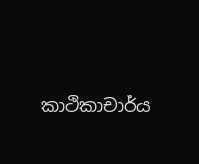කාථිකාචාර්ය